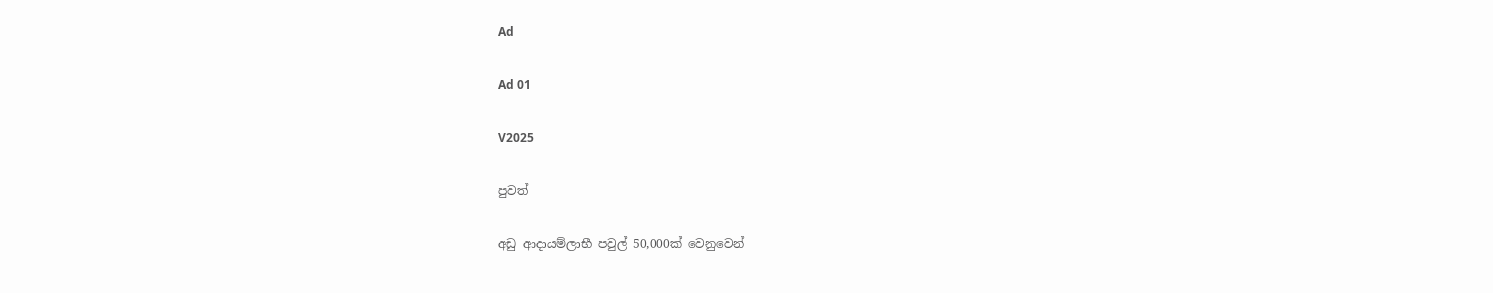Ad

Ad 01

V2025

පුවත්

අඩු ආදායම්ලාභී පවුල් 50,000ක් වෙනුවෙන්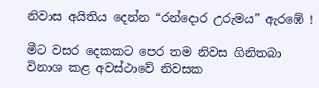නිවාස අයිතිය දෙන්න “රන්දොර උරුමය” ඇරඹේ !

මීට වසර දෙකකට පෙර තම නිවස ගිනිතබා විනාශ කළ අවස්ථාවේ නිවසක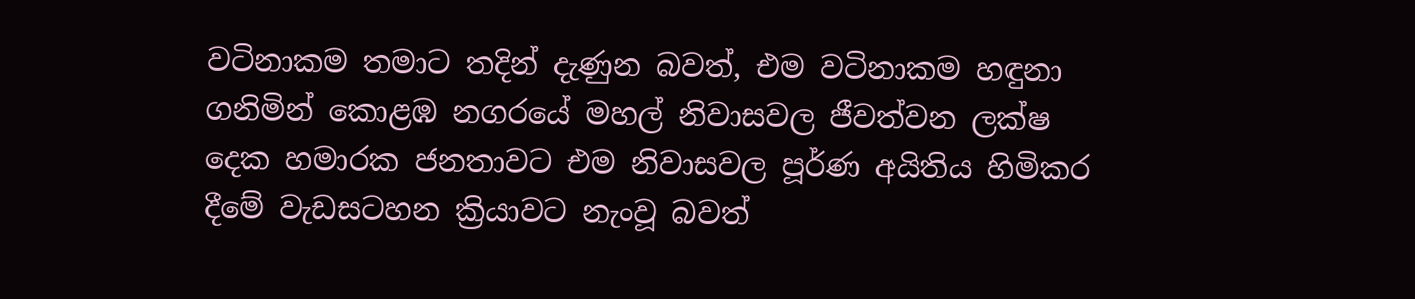වටිනාකම තමාට තදින් දැණුන බවත්, එම වටිනාකම හඳුනා ගනිමින් කොළඹ නගරයේ මහල් නිවාසවල ජීවත්වන ලක්ෂ දෙක හමාරක ජනතාවට එම නිවාසවල පූර්ණ අයිතිය හිමිකර දීමේ ‍වැඩසටහන ක්‍රියාවට නැංවූ බවත්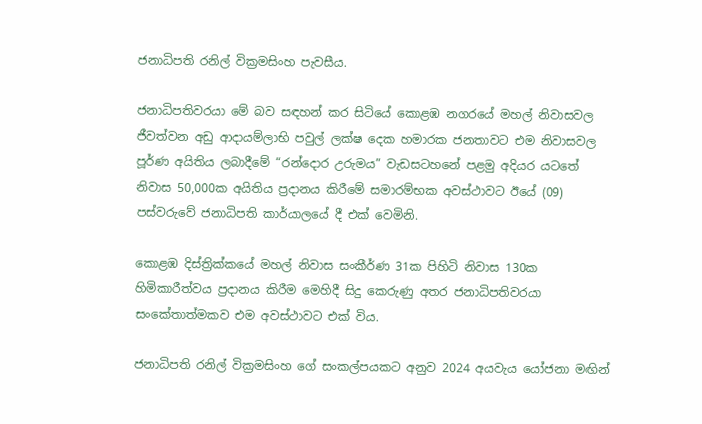ජනාධිපති රනිල් වික්‍රමසිංහ පැවසීය.

ජනාධිපතිවරයා මේ බව සඳහන් කර සිටියේ කොළඹ නගරයේ මහල් නිවාසවල ජීවත්වන අඩු ආදායම්ලාභි පවුල් ලක්ෂ දෙක හමාරක ජනතාවට එම නිවාසවල පූර්ණ අයිතිය ලබාදීමේ “රන්දොර උරුමය” වැඩසටහනේ පළමු අදියර යටතේ නිවාස 50,000ක අයිතිය ප්‍රදානය කිරීමේ සමාරම්භක අවස්ථාවට ඊයේ (09) පස්වරුවේ ජනාධිපති කාර්යාලයේ දී එක් වෙමිනි.

කොළඹ දිස්ත්‍රික්කයේ මහල් නිවාස සංකීර්ණ 31ක පිහිටි නිවාස 130ක හිමිකාරීත්වය ප්‍රදානය කිරීම මෙහිදී සිදු කෙරුණු අතර ජනාධිපතිවරයා සංකේතාත්මකව එම අවස්ථාවට එක් විය.

ජනාධිපති රනිල් වික්‍රමසිංහ ගේ සංකල්පයකට අනුව 2024 අයවැය යෝජනා මඟින්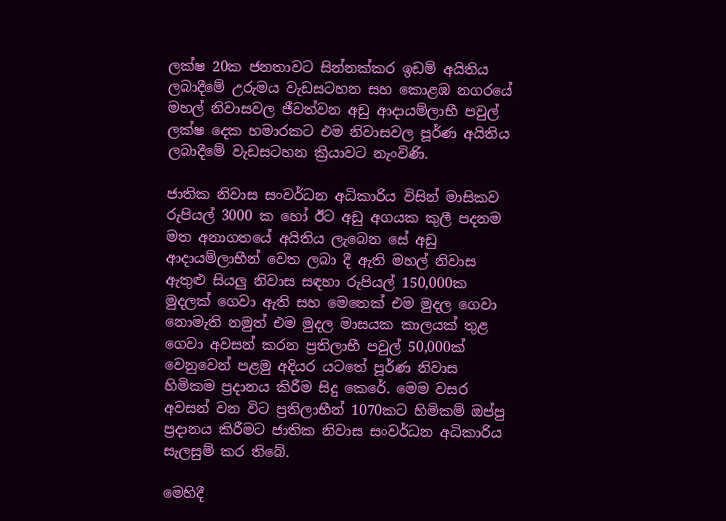ලක්ෂ 20ක ජනතාවට සින්නක්කර ඉඩම් අයිතිය ලබාදීමේ උරුමය වැඩසටහන සහ කොළඹ නගරයේ මහල් නිවාසවල ජීවත්වන අඩු ආදායම්ලාභී පවුල් ලක්ෂ දෙක හමාරකට එම නිවාසවල පූර්ණ අයිතිය ලබාදීමේ වැඩසටහන ක්‍රියාවට නැංවිණි.

ජාතික නිවාස සංවර්ධන අධිකාරිය විසින් මාසිකව රුපියල් 3000 ක හෝ ඊට අඩු අගයක කුලී පදනම මත අනාගතයේ අයිතිය ලැබෙන සේ අඩු ආදායම්ලාභීන් වෙත ලබා දී ඇති මහල් නිවාස ඇතුළු සියලු නිවාස සඳහා රුපියල් 150,000ක මුදලක් ගෙවා ඇති සහ මෙතෙක් එම මුදල ගෙවා නොමැති නමුත් එම මුදල මාසයක කාලයක් තුළ ගෙවා අවසන් කරන ප්‍රතිලාභී පවුල් 50,000ක් වෙනුවෙන් පළමු අදියර යටතේ පූර්ණ නිවාස හිමිකම ප්‍රදානය කිරීම සිදු කෙරේ. මෙම වසර අවසන් වන විට ප්‍රතිලාභීන් 1070කට හිමිකම් ඔප්පු ප්‍රදානය කිරීමට ජාතික නිවාස සංවර්ධන අධිකාරිය සැලසුම් කර තිබේ.

මෙහිදී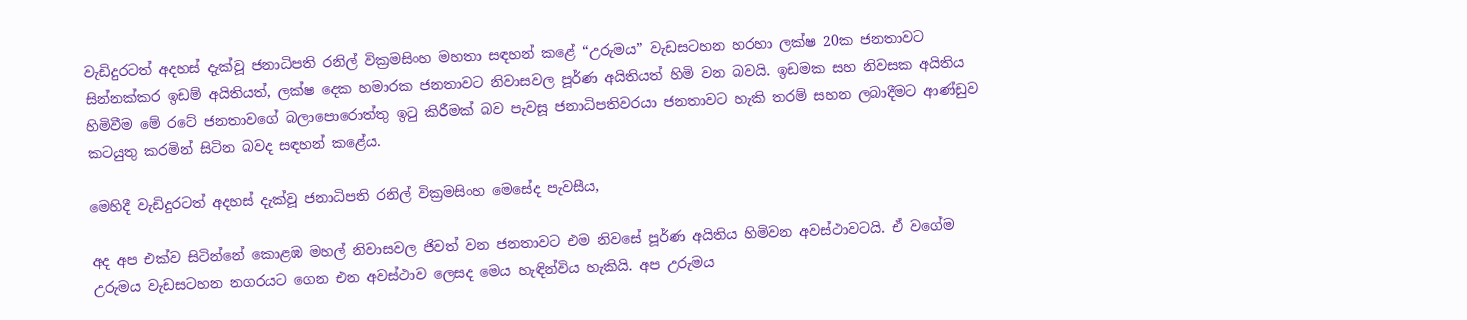වැඩිදුරටත් අදහස් දැක්වූ ජනාධිපති රනිල් වික්‍රමසිංහ මහතා සඳහන් කළේ “උරුමය” වැඩසටහන හරහා ලක්ෂ 20ක ජනතාවට සින්නක්කර ඉඩම් අයිතියත්, ලක්ෂ දෙක හමාරක ජනතාවට නිවාසවල පූර්ණ අයිතියත් හිමි වන බවයි. ඉඩමක සහ නිවසක අයිතිය හිමිවීම මේ රටේ ජනතාවගේ බලාපොරොත්තු ඉටු කිරීමක් බව පැවසූ ජනාධිපතිවරයා ජනතාවට හැකි තරම් සහන ලබාදීමට ආණ්ඩුව කටයුතු කරමින් සිටින බවද සඳහන් කළේය.

මෙහිදී වැඩිදුරටත් අදහස් දැක්වූ ජනාධිපති රනිල් වික්‍රමසිංහ මෙසේද පැවසීය,

අද අප එක්ව සිටින්නේ කොළඹ මහල් නිවාසවල ජිවත් වන ජනතාවට එම නිවසේ පූර්ණ අයිතිය හිමිවන අවස්ථාවටයි. ඒ වගේම උරුමය වැඩසටහන නගරයට ගෙන එන අවස්ථාව ලෙසද මෙය හැඳින්විය හැකියි. අප උරුමය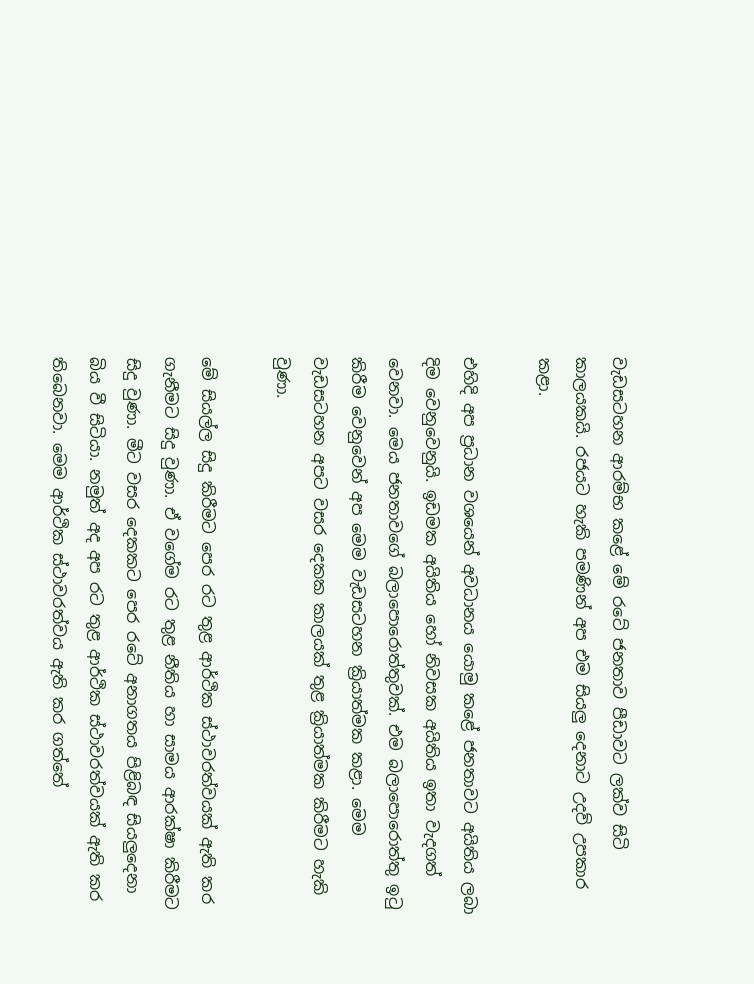වැඩසටහන ආරම්භ කළේ මේ රටේ ජනතාව පීඩාවට ලක්ව සිටි කාලයකයි. රජයට හැකි පමණින් අප එම සියලු දෙනාට උදව් උපකාර කළා.

එහිදි අප ප්‍රධාන වශයෙන් අවධානය යොමු කළේ ජනතාවට අයිතිය ලබා දිම වෙනුවෙනුයි. ඉඩමක අයිතිය හෝ නිවසක අයිතිය ඉතා වැදගත් වෙනවා. මෙය ජනතාවගේ බලාපොරොත්තුවක්. එම බලාපොරොත්තු ඉටු කිරීම වෙනුවෙන් අප මෙම වැඩසටහන ක්‍රියාත්මක කළා. මෙම වැඩසටහන අපට වසර දෙකක කාලයක් තුළ ක්‍රියාත්මක කිරීමට හැකි වුණා.

මේ සියල්ල සිදු කිරීමට පෙර රට තුළ ආර්ථික ස්ථාවරත්වයක් ඇති කර ගැනීමට සිදු වුණා. ඒ වගේම රට තුළ නීතිය හා සාමය ආරක්ෂා කිරීමට සිදු වුණා. මීට වසර දෙකකට පෙර රටේ අනාගතය පිළිබඳ සියලුදෙනා බිය වී සිටියා. නමුත් අද අප රට තුළ ආර්ථික ස්ථාවරත්වයක් ඇති කර තිබෙනවා. මෙම ආර්ථික ස්ථාවරත්වය ඇති කර ගත්තේ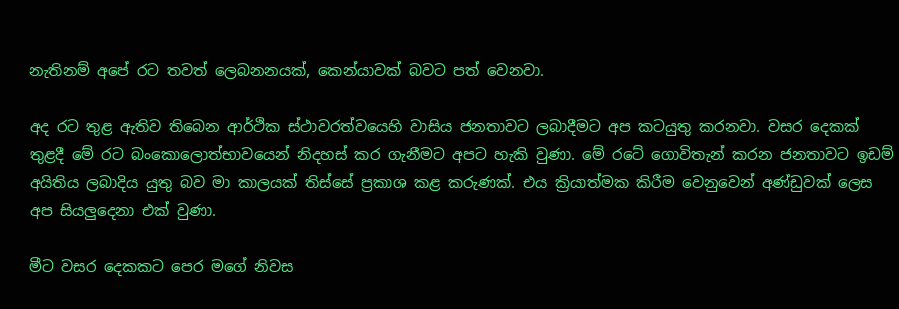නැතිනම් අපේ රට තවත් ලෙබනනයක්, කෙන්යාවක් බවට පත් වෙනවා.

අද රට තුළ ඇතිව තිබෙන ආර්ථික ස්ථාවරත්වයෙහි වාසිය ජනතාවට ලබාදීමට අප කටයුතු කරනවා. වසර දෙකක් තුළදී මේ රට බංකොලොත්භාවයෙන් නිදහස් කර ගැනීමට අපට හැකි වුණා. මේ රටේ ගොවිතැන් කරන ජනතාවට ඉඩම් අයිතිය ලබාදිය යුතු බව මා කාලයක් තිස්සේ ප්‍රකාශ කළ කරුණක්. එය ක්‍රියාත්මක කිරීම වෙනුවෙන් අණ්ඩුවක් ලෙස අප සියලුදෙනා එක් වුණා.

මීට වසර දෙකකට පෙර මගේ නිවස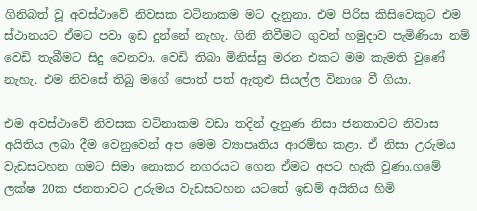ගිනිබත් වූ අවස්ථාවේ නිවසක වටිනාකම මට දැනුනා. එම පිරිස කිසිවෙකුට එම ස්ථානයට ඒමට පවා ඉඩ දුන්නේ නැහැ. ගිනි නිවීමට ගුවන් හමුදාව පැමිණියා නම් වෙඩි තැබීමට සිදු වෙනවා. වෙඩි තිබා මිනිස්සු මරන එකට මම කැමති වුණේ නැහැ. එම නිවසේ තිබු මගේ පොත් පත් ඇතුළු සියල්ල විනාශ වී ගියා.

එම අවස්ථාවේ නිවසක වටිනාකම වඩා තදින් දැනුණ නිසා ජනතාවට නිවාස අයිතිය ලබා දීම වෙනුවෙන් අප මෙම ව්‍යාපෘතිය ආරම්භ කළා. ඒ නිසා උරුමය වැඩසටහන ගමට සිමා නොකර නගරයට ගෙන ඒමට අපට හැකි වුණා.ගමේ ලක්ෂ 20ක ජනතාවට උරුමය වැඩසටහන යටතේ ඉඩම් අයිතිය හිමි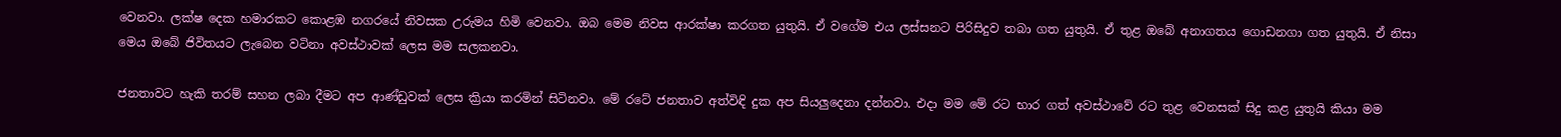වෙනවා. ලක්ෂ දෙක හමාරකට කොළඹ නගරයේ නිවසක උරුමය හිමි වෙනවා. ඔබ මෙම නිවස ආරක්ෂා කරගත යුතුයි. ඒ වගේම එය ලස්සනට පිරිසිදුව තබා ගත යුතුයි. ඒ තුළ ඔබේ අනාගතය ගොඩනගා ගත යුතුයි. ඒ නිසා මෙය ඔබේ ජිවිතයට ලැබෙන වටිනා අවස්ථාවක් ලෙස මම සලකනවා.

ජනතාවට හැකි තරම් සහන ලබා දීමට අප ආණ්ඩුවක් ලෙස ක්‍රියා කරමින් සිටිනවා. මේ රටේ ජනතාව අත්විඳි දුක අප සියලුදෙනා දන්නවා. එදා මම මේ රට භාර ගත් අවස්ථාවේ රට තුළ වෙනසක් සිදු කළ යුතුයි කියා මම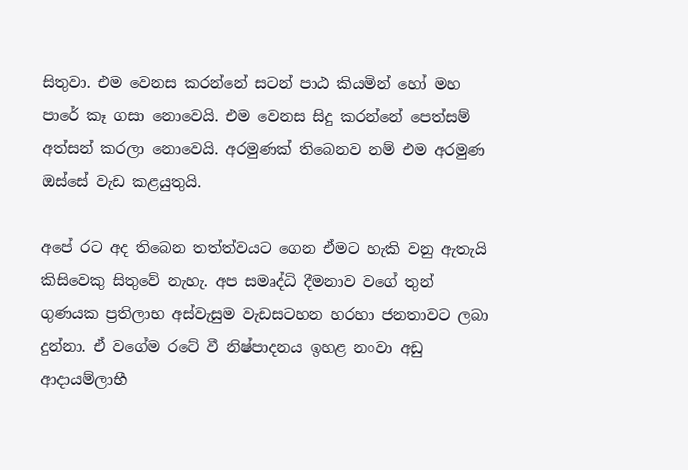සිතුවා. එම වෙනස කරන්නේ සටන් පාඨ කියමින් හෝ මහ පාරේ කෑ ගසා නොවෙයි. එම වෙනස සිදු කරන්නේ පෙත්සම් අත්සන් කරලා නොවෙයි. අරමුණක් තිබෙනව නම් එම අරමුණ ඔස්සේ වැඩ කළයුතුයි.

අපේ රට අද තිබෙන තත්ත්වයට ගෙන ඒමට හැකි වනු ඇතැයි කිසිවෙකු සිතුවේ නැහැ. අප සමෘද්ධි දීමනාව වගේ තුන් ගුණයක ප්‍රතිලාභ අස්වැසුම වැඩසටහන හරහා ජනතාවට ලබා දුන්නා. ඒ වගේම රටේ වී නිෂ්පාදනය ඉහළ නංවා අඩු ආදායම්ලාභී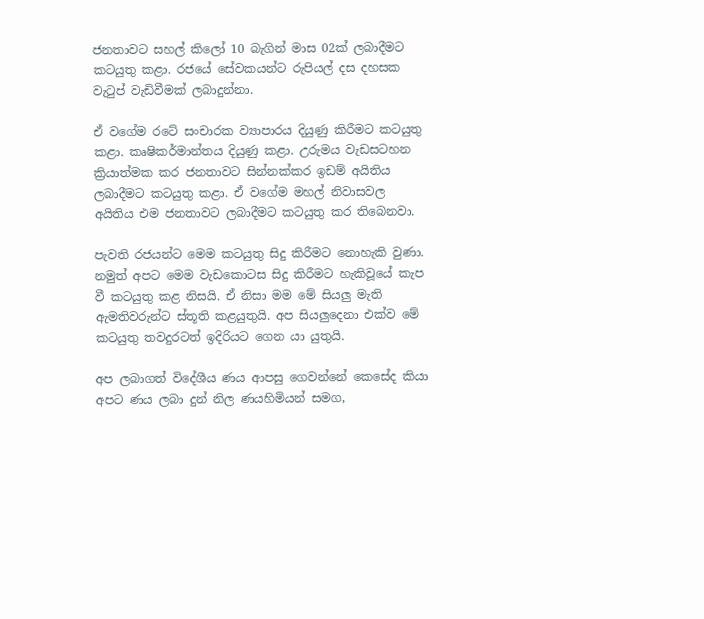ජනතාවට සහල් කිලෝ 10 බැගින් මාස 02ක් ලබාදීමට කටයුතු කළා. රජයේ සේවකයන්ට රුපියල් දස දහසක වැටුප් වැඩිවීමක් ලබාදුන්නා.

ඒ වගේම රටේ සංචාරක ව්‍යාපාරය දියුණු කිරීමට කටයුතු කළා. කෘෂිකර්මාන්තය දියුණු කළා. උරුමය වැඩසටහන ක්‍රියාත්මක කර ජනතාවට සින්නක්කර ඉඩම් අයිතිය ලබාදීමට කටයුතු කළා. ඒ වගේම මහල් නිවාසවල අයිතිය එම ජනතාවට ලබාදීමට කටයුතු කර තිබෙනවා.

පැවති රජයන්ට මෙම කටයුතු සිදු කිරීමට නොහැකි වුණා. නමුත් අපට මෙම වැඩකොටස සිදු කිරීමට හැකිවූයේ කැප වී කටයුතු කළ නිසයි. ඒ නිසා මම මේ සියලු මැති ඇමතිවරුන්ට ස්තූති කළයුතුයි. අප සියලුදෙනා එක්ව මේ කටයුතු තවදුරටත් ඉදිරියට ගෙන යා යුතුයි.

අප ලබාගත් විදේශීය ණය ආපසු ගෙවන්නේ කෙසේද කියා අපට ණය ලබා දුන් නිල ණයහිමියන් සමග,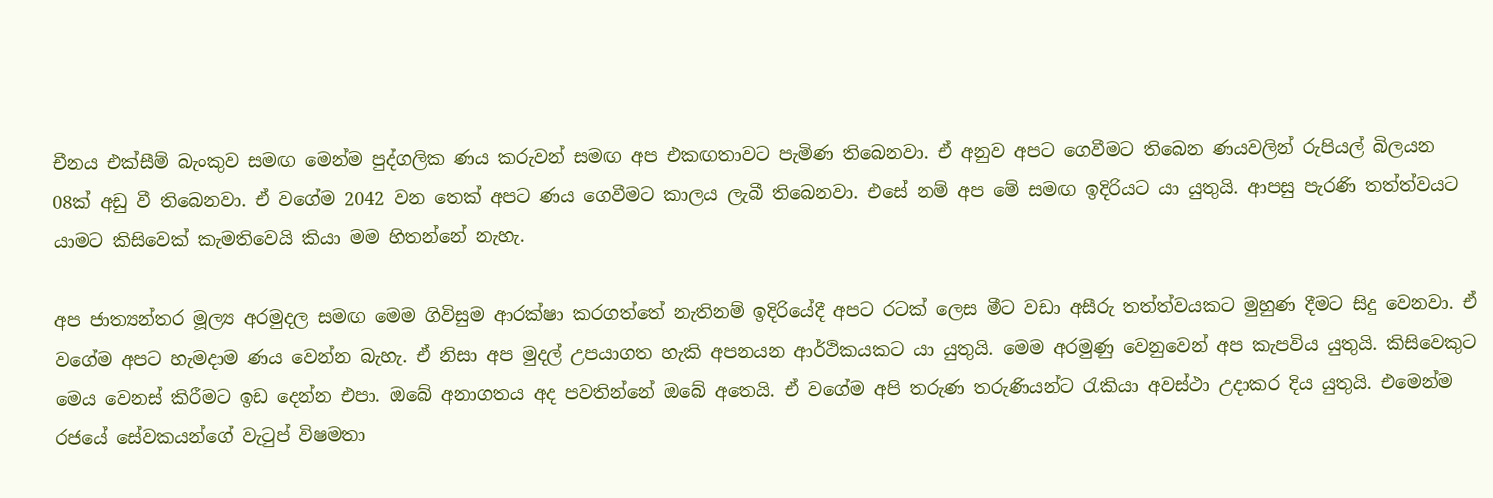චීනය එක්සීම් බැංකුව සමඟ මෙන්ම පුද්ගලික ණය කරුවන් සමඟ අප එකඟතාවට පැමිණ තිබෙනවා. ඒ අනුව අපට ගෙවීමට තිබෙන ණයවලින් රුපියල් බිලයන 08ක් අඩු වී තිබෙනවා. ඒ වගේම 2042 වන තෙක් අපට ණය ගෙවීමට කාලය ලැබී තිබෙනවා. එසේ නම් අප මේ සමඟ ඉදිරියට යා යුතුයි. ආපසු පැරණි තත්ත්වයට යාමට කිසිවෙක් කැමතිවෙයි කියා මම හිතන්නේ නැහැ.

අප ජාත්‍යන්තර මූල්‍ය අරමුදල සමඟ මෙම ගිවිසුම ආරක්ෂා කරගත්තේ නැතිනම් ඉදිරියේදී අපට රටක් ලෙස මීට වඩා අසීරු තත්ත්වයකට මුහුණ දීමට සිදු වෙනවා. ඒ වගේම අපට හැමදාම ණය වෙන්න බැහැ. ඒ නිසා අප මුදල් උපයාගත හැකි අපනයන ආර්ථිකයකට යා යුතුයි. මෙම අරමුණු වෙනුවෙන් අප කැපවිය යුතුයි. කිසිවෙකුට මෙය වෙනස් කිරීමට ඉඩ දෙන්න එපා. ඔබේ අනාගතය අද පවතින්නේ ඔබේ අතෙයි. ඒ වගේම අපි තරුණ තරුණියන්ට රැකියා අවස්ථා උදාකර දිය යුතුයි. එමෙන්ම රජයේ සේවකයන්ගේ වැටුප් විෂමතා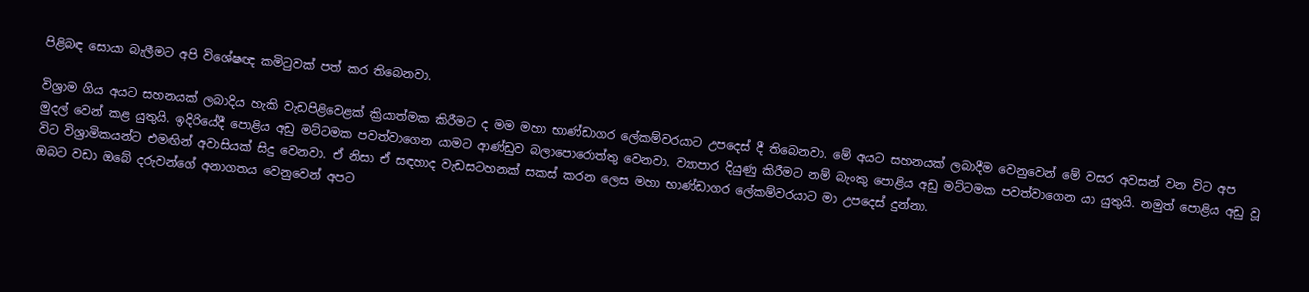පිළිබඳ සොයා බැලීමට අපි විශේෂඥ කමිටුවක් පත් කර තිබෙනවා.

විශ්‍රාම ගිය අයට සහනයක් ලබාදිය හැකි වැඩපිළිවෙළක් ක්‍රියාත්මක කිරීමට ද මම මහා භාණ්ඩාගර ලේකම්වරයාට උපදෙස් දී තිබෙනවා. මේ අයට සහනයක් ලබාදීම වෙනුවෙන් මේ වසර අවසන් වන විට අප මුදල් වෙන් කළ යුතුයි. ඉදිරියේදී පොළිය අඩු මට්ටමක පවත්වාගෙන යාමට ආණ්ඩුව බලාපොරොත්තු වෙනවා. ව්‍යාපාර දියුණු කිරීමට නම් බැංකු පොළිය අඩු මට්ටමක පවත්වාගෙන යා යුතුයි. නමුත් පොළිය අඩු වූ විට විශ්‍රාමිකයන්ට එමඟින් අවාසියක් සිදු වෙනවා. ඒ නිසා ඒ සඳහාද වැඩසටහනක් සකස් කරන ලෙස මහා භාණ්ඩාගර ලේකම්වරයාට මා උපදෙස් දුන්නා.
ඔබට වඩා ඔබේ දරුවන්ගේ අනාගතය වෙනුවෙන් අපට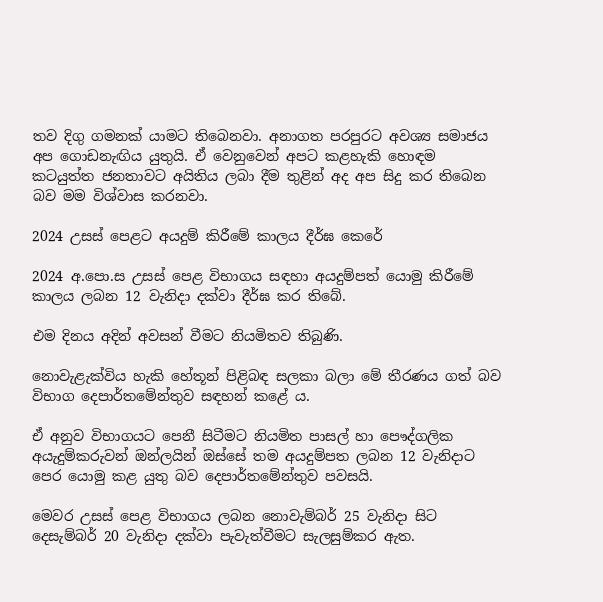තව දිගු ගමනක් යාමට තිබෙනවා. අනාගත පරපුරට අවශ්‍ය සමාජය අප ගොඩනැඟිය යුතුයි. ඒ වෙනුවෙන් අපට කළහැකි හොඳම කටයුත්ත ජනතාවට අයිතිය ලබා දීම තුළින් අද අප සිදු කර තිබෙන බව මම විශ්වාස කරනවා.

2024 උසස් පෙළට අයදුම් කිරීමේ කාලය දීර්ඝ කෙරේ

2024 අ.පො.ස උසස් පෙළ විභාගය සඳහා අයදුම්පත් යොමු කිරීමේ කාලය ලබන 12 වැනිදා දක්වා දීර්ඝ කර තිබේ.

එම දිනය අදින් අවසන් වීමට නියමිතව තිබුණි.

නොවැළැක්විය හැකි හේතූන් පිළිබඳ සලකා බලා මේ තීරණය ගත් බව විභාග දෙපාර්තමේන්තුව සඳහන් කළේ ය.

ඒ අනුව විභාගයට පෙනී සිටීමට නියමිත පාසල් හා පෞද්ගලික අයැදුම්කරුවන් ඔන්ලයින් ඔස්සේ තම අයදුම්පත ලබන 12 වැනිදාට පෙර යොමු කළ යුතු බව දෙපාර්තමේන්තුව පවසයි.

මෙවර උසස් පෙළ විභාගය ලබන නොවැම්බර් 25 වැනිදා සිට දෙසැම්බර් 20 වැනිදා දක්වා පැවැත්වීමට සැලසුම්කර ඇත.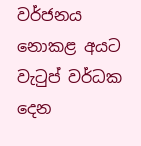වර්ජනය නොකළ අයට වැටුප් වර්ධක දෙන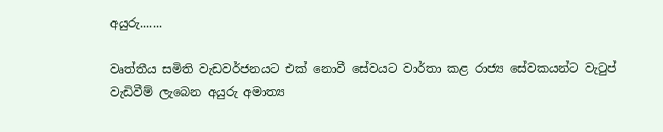අයුරු.......

වෘත්තීය සමිති වැඩවර්ජනයට එක් නොවී සේවයට වාර්තා කළ රාජ්‍ය සේවකයන්ට වැටුප් වැඩිවීම් ලැබෙන අයුරු අමාත්‍ය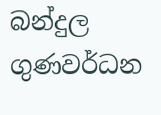බන්දුල ගුණවර්ධන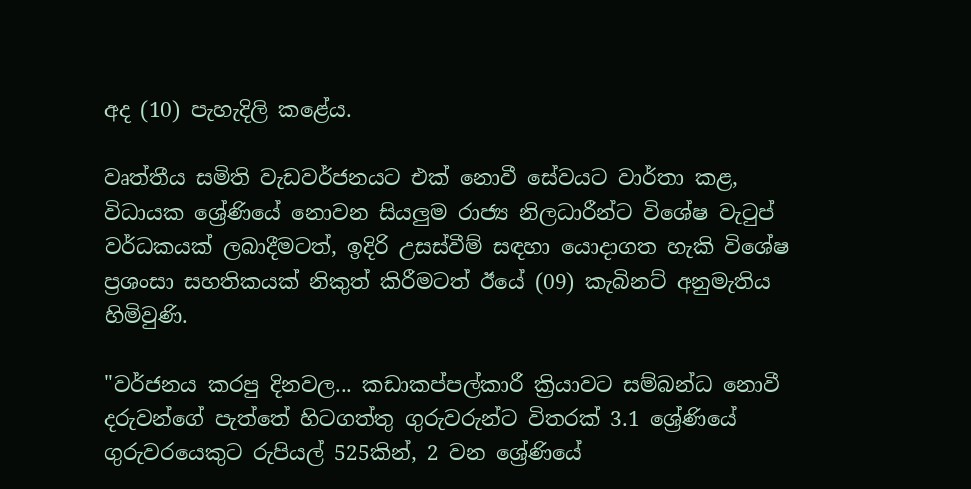අද (10) පැහැදිලි කළේය.

වෘත්තීය සමිති වැඩවර්ජනයට එක් නොවී සේවයට වාර්තා කළ, විධායක ශ්‍රේණියේ නොවන සියලුම රාජ්‍ය නිලධාරීන්ට විශේෂ වැටුප් වර්ධකයක් ලබාදීමටත්, ඉදිරි උසස්වීම් සඳහා යොදාගත හැකි විශේෂ ප්‍රශංසා සහතිකයක් නිකුත් කිරීමටත් ඊයේ (09) කැබිනට් අනුමැතිය හිමිවුණි.

"වර්ජනය කරපු දිනවල... කඩාකප්පල්කාරී ක්‍රියාවට සම්බන්ධ නොවී දරුවන්ගේ පැත්තේ හිටගත්තු ගුරුවරුන්ට විතරක් 3.1 ශ්‍රේණියේ ගුරුවරයෙකුට රුපියල් 525කින්, 2 වන ශ්‍රේණියේ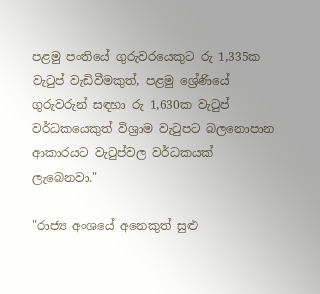පළමු පංතියේ ගුරුවරයෙකුට රු 1,335ක වැටුප් වැඩිවීමකුත්, පළමු ශ්‍රේණියේ ගුරුවරුන් සඳහා රු 1,630ක වැටුප් වර්ධකයෙකුත් විශ්‍රාම වැටුපට බලනොපාන ආකාරයට වැටුප්වල වර්ධකයක් ලැබෙනවා."

"රාජ්‍ය අංශයේ අනෙකුත් සුළු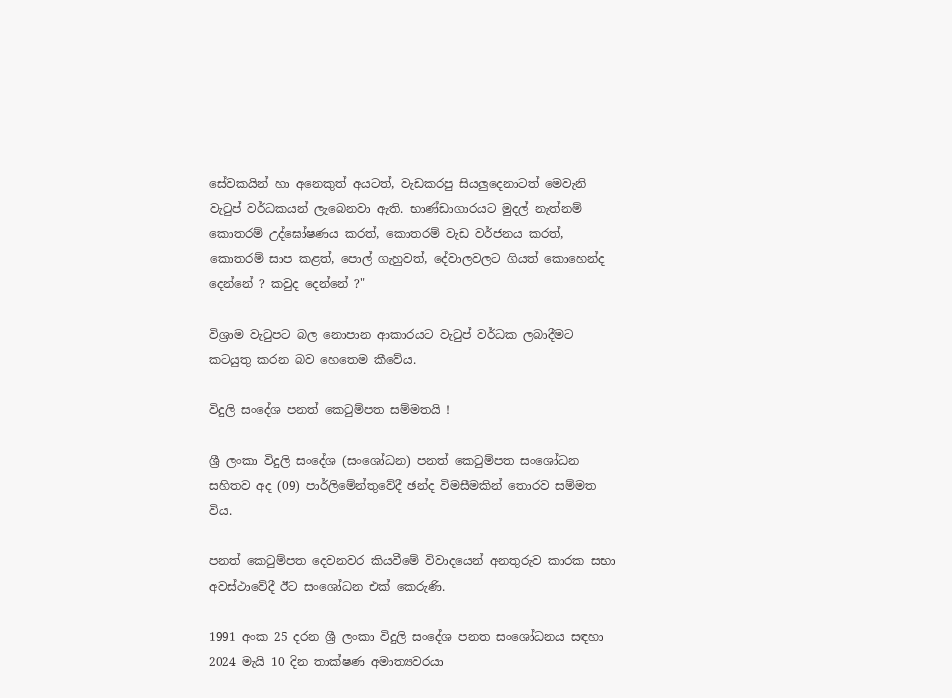සේවකයින් හා අනෙකුත් අයටත්, වැඩකරපු සියලුදෙනාටත් මෙවැනි වැටුප් වර්ධකයන් ලැබෙනවා ඇති. භාණ්ඩාගාරයට මුදල් නැත්නම් කොතරම් උද්ඝෝෂණය කරත්, කොතරම් වැඩ වර්ජනය කරත්, කොතරම් සාප කළත්, පොල් ගැහුවත්, දේවාලවලට ගියත් කොහෙන්ද දෙන්නේ ? කවුද දෙන්නේ ?"

විශ්‍රාම වැටුපට බල නොපාන ආකාරයට වැටුප් වර්ධක ලබාදීමට කටයුතු කරන බව හෙතෙම කීවේය.

විදුලි සංදේශ පනත් කෙටුම්පත සම්මතයි !

ශ්‍රී ලංකා විදුලි සංදේශ (සංශෝධන) පනත් කෙටුම්පත සංශෝධන සහිතව අද (09) පාර්ලිමේන්තුවේදී ඡන්ද විමසීමකින් තොරව සම්මත විය.

පනත් කෙටුම්පත දෙවනවර කියවීමේ විවාදයෙන් අනතුරුව කාරක සභා අවස්ථාවේදී ඊට සංශෝධන එක් කෙරුණි.

1991 අංක 25 දරන ශ්‍රී ලංකා විදුලි සංදේශ පනත සංශෝධනය සඳහා 2024 මැයි 10 දින තාක්ෂණ අමාත්‍යවරයා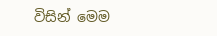විසින් මෙම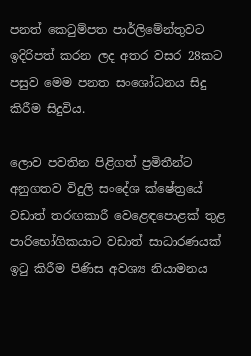පනත් කෙටුම්පත පාර්ලිමේන්තුවට ඉදිරිපත් කරන ලද අතර වසර 28කට පසුව මෙම පනත සංශෝධනය සිදු කිරීම සිදුවිය.

ලොව පවතින පිළිගත් ප්‍රමිතීන්ට අනුගතව විදුලි සංදේශ ක්ෂේත්‍රයේ වඩාත් තරඟකාරී වෙළෙඳපොළක් තුළ පාරිභෝගිකයාට වඩාත් සාධාරණයක් ඉටු කිරීම පිණිස අවශ්‍ය නියාමනය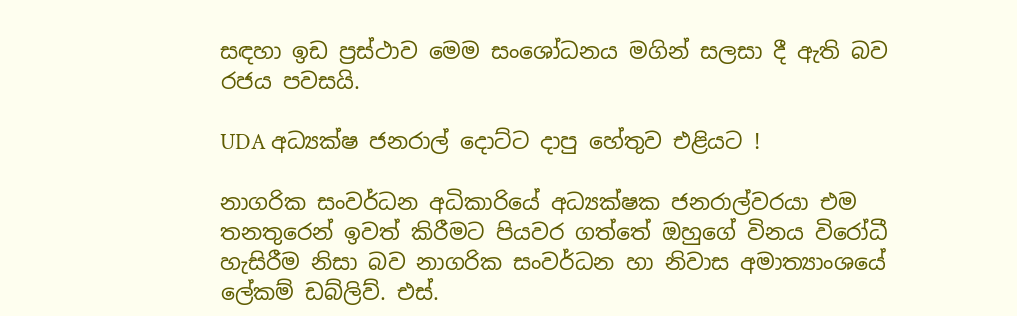සඳහා ඉඩ ප්‍රස්ථාව මෙම සංශෝධනය මගින් සලසා දී ඇති බව රජය පවසයි.

UDA අධ්‍යක්ෂ ජනරාල් දොට්ට දාපු හේතුව එළියට !

නාගරික සංවර්ධන අධිකාරියේ අධ්‍යක්ෂක ජනරාල්වරයා එම තනතුරෙන් ඉවත් කිරීමට පියවර ගත්තේ ඔහුගේ විනය විරෝධී හැසිරීම නිසා බව නාගරික සංවර්ධන හා නිවාස අමාත්‍යාංශයේ ලේකම් ඩබ්ලිව්. එස්.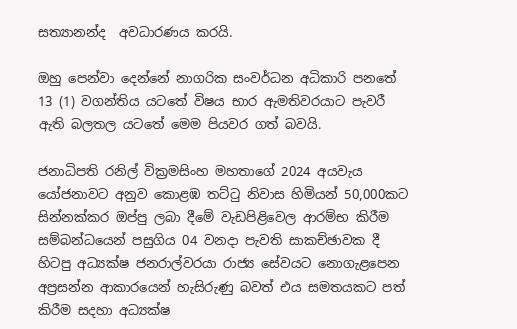සත්‍යානන්ද  අවධාරණය කරයි.

ඔහු පෙන්වා දෙන්නේ නාගරික සංවර්ධන අධිකාරි පනතේ 13 (1) වගන්තිය යටතේ විෂය භාර ඇමතිවරයාට පැවරී ඇති බලතල යටතේ මෙම පියවර ගත් බවයි.

ජනාධිපති රනිල් වික්‍රමසිංහ මහතාගේ 2024 අයවැය යෝජනාවට අනුව කොළඹ තට්ටු නිවාස හිමියන් 50,000කට සින්නක්කර ඔප්පු ලබා දීමේ වැඩපිළිවෙල ආරම්භ කිරීම සම්බන්ධයෙන් පසුගිය 04 වනදා පැවති සාකච්ඡාවක දී හිටපු අධ්‍යක්ෂ ජනරාල්වරයා රාජ්‍ය සේවයට නොගැළපෙන අප්‍රසන්න ආකාරයෙන් හැසිරුණු බවත් එය සමතයකට පත් කිරීම සදහා අධ්‍යක්ෂ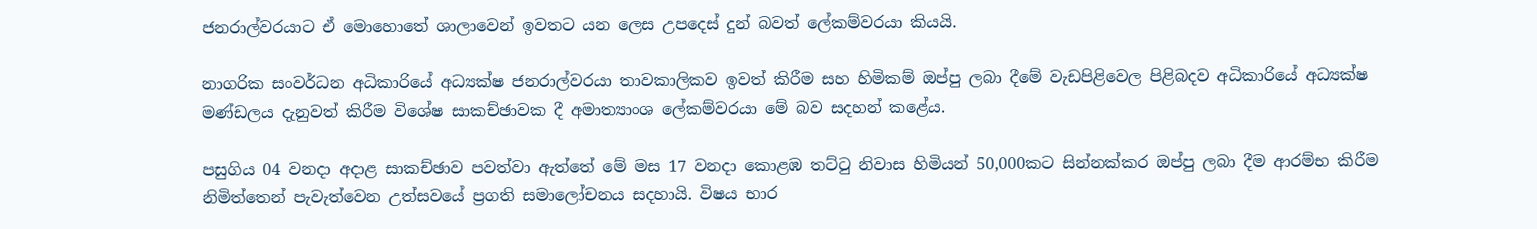ජනරාල්වරයාට ඒ මොහොතේ ශාලාවෙන් ඉවතට යන ලෙස උපදෙස් දුන් බවත් ලේකම්වරයා කියයි.

නාගරික සංවර්ධන අධිකාරියේ අධ්‍යක්ෂ ජනරාල්වරයා තාවකාලිකව ඉවත් කිරීම සහ හිමිකම් ඔප්පු ලබා දීමේ වැඩපිළිවෙල පිළිබදව අධිකාරියේ අධ්‍යක්ෂ මණ්ඩලය දැනුවත් කිරීම විශේෂ සාකච්ඡාවක දී අමාත්‍යාංශ ලේකම්වරයා මේ බව සදහන් කළේය.

පසුගිය 04 වනදා අදාළ සාකච්ඡාව පවත්වා ඇත්තේ මේ මස 17 වනදා කොළඹ තට්ටු නිවාස හිමියන් 50,000කට සින්නක්කර ඔප්පු ලබා දීම ආරම්භ කිරීම නිමිත්තෙන් පැවැත්වෙන උත්සවයේ ප්‍රගති සමාලෝචනය සදහායි. විෂය භාර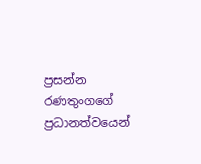ප්‍රසන්න රණතුංගගේ ප්‍රධානත්වයෙන්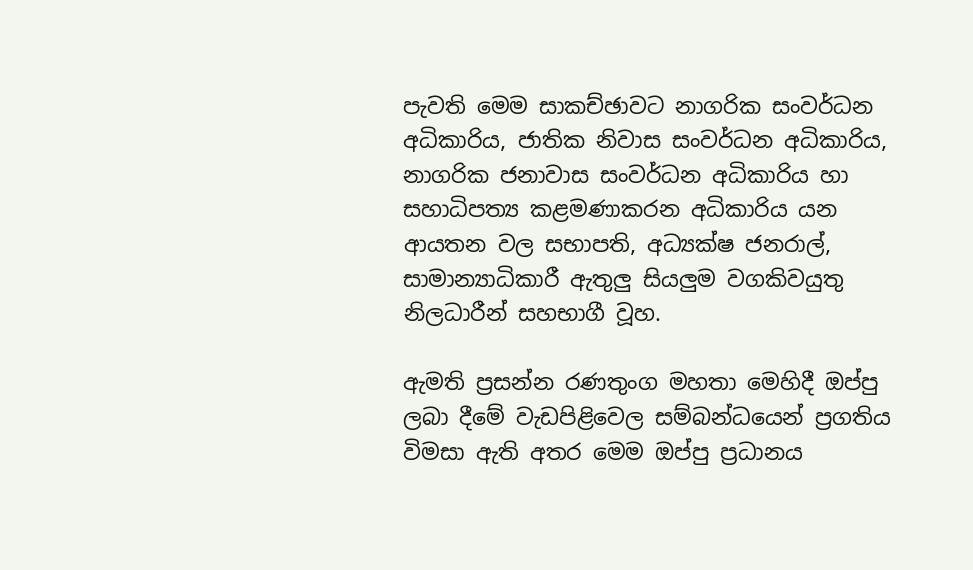පැවති මෙම සාකච්ඡාවට නාගරික සංවර්ධන අධිකාරිය, ජාතික නිවාස සංවර්ධන අධිකාරිය, නාගරික ජනාවාස සංවර්ධන අධිකාරිය හා සහාධිපත්‍ය කළමණාකරන අධිකාරිය යන ආයතන වල සභාපති, අධ්‍යක්ෂ ජනරාල්, සාමාන්‍යාධිකාරී ඇතුලු සියලුම වගකිවයුතු නිලධාරීන් සහභාගී වූහ.

ඇමති ප්‍රසන්න රණතුංග මහතා මෙහිදී ඔප්පු ලබා දීමේ වැඩපිළිවෙල සම්බන්ධයෙන් ප්‍රගතිය විමසා ඇති අතර මෙම ඔප්පු ප්‍රධානය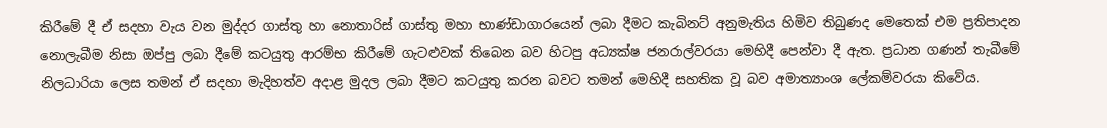කිරීමේ දී ඒ සදහා වැය වන මුද්දර ගාස්තු හා නොතාරිස් ගාස්තු මහා භාණ්ඩාගාරයෙන් ලබා දීමට කැබිනට් අනුමැතිය හිමිව තිබුණද මෙතෙක් එම ප්‍රතිපාදන නොලැබීම නිසා ඔප්පු ලබා දීමේ කටයුතු ආරම්භ කිරීමේ ගැටළුවක් තිබෙන බව හිටපු අධ්‍යක්ෂ ජනරාල්වරයා මෙහිදී පෙන්වා දී ඇත. ප්‍රධාන ගණන් තැබීමේ නිලධාරියා ලෙස තමන් ඒ සදහා මැදිහත්ව අදාළ මුදල ලබා දීමට කටයුතු කරන බවට තමන් මෙහිදී සහතික වූ බව අමාත්‍යාංශ ලේකම්වරයා කිවේය.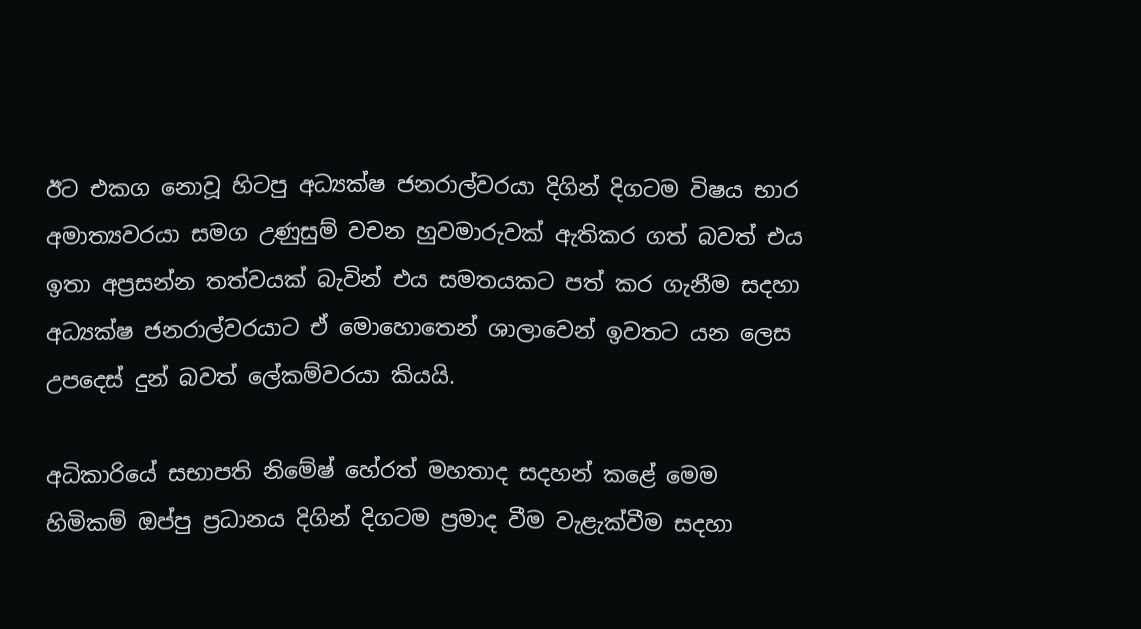ඊට එකග නොවූ හිටපු අධ්‍යක්ෂ ජනරාල්වරයා දිගින් දිගටම විෂය භාර අමාත්‍යවරයා සමග උණුසුම් වචන හුවමාරුවක් ඇතිකර ගත් බවත් එය ඉතා අප්‍රසන්න තත්වයක් බැවින් එය සමතයකට පත් කර ගැනීම සදහා අධ්‍යක්ෂ ජනරාල්වරයාට ඒ මොහොතෙන් ශාලාවෙන් ඉවතට යන ලෙස උපදෙස් දුන් බවත් ලේකම්වරයා කියයි.

අධිකාරියේ සභාපති නිමේෂ් හේරත් මහතාද සදහන් කළේ මෙම හිමිකම් ඔප්පු ප්‍රධානය දිගින් දිගටම ප්‍රමාද වීම වැළැක්වීම සදහා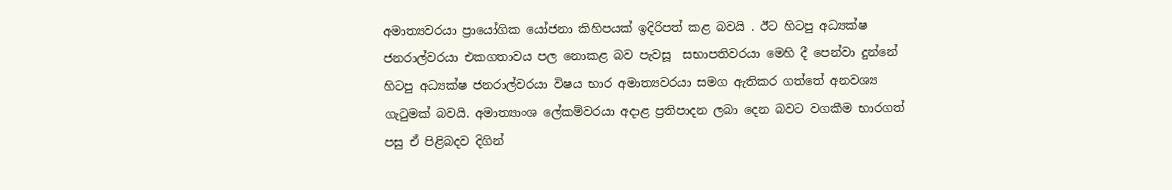අමාත්‍යවරයා ප්‍රායෝගික යෝජනා කිහිපයක් ඉදිරිපත් කළ බවයි . ඊට හිටපු අධ්‍යක්ෂ ජනරාල්වරයා එකගතාවය පල නොකළ බව පැවසූ  සභාපතිවරයා මෙහි දී පෙන්වා දුන්නේ  හිටපු අධ්‍යක්ෂ ජනරාල්වරයා විෂය භාර අමාත්‍යවරයා සමග ඇතිකර ගත්තේ අනවශ්‍ය ගැටුමක් බවයි. අමාත්‍යාංශ ලේකම්වරයා අදාළ ප්‍රතිපාදන ලබා දෙන බවට වගකීම භාරගත් පසු ඒ පිළිබදව දිගින්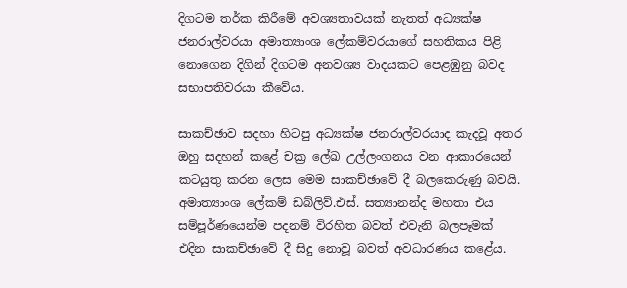දිගටම තර්ක කිරීමේ අවශ්‍යතාවයක් නැතත් අධ්‍යක්ෂ ජනරාල්වරයා අමාත්‍යාංශ ලේකම්වරයාගේ සහතිකය පිළි නොගෙන දිගින් දිගටම අනවශ්‍ය වාදයකට පෙළඹුනු බවද සභාපතිවරයා කීවේය.

සාකච්ඡාව සදහා හිටපු අධ්‍යක්ෂ ජනරාල්වරයාද කැදවූ අතර ඔහු සදහන් කළේ චක්‍ර ලේඛ උල්ලංගනය වන ආකාරයෙන් කටයුතු කරන ලෙස මෙම සාකච්ඡාවේ දී බලකෙරුණු බවයි. අමාත්‍යාංශ ලේකම් ඩබ්ලිව්.එස්. සත්‍යානන්ද මහතා එය සම්පූර්ණයෙන්ම පදනම් විරහිත බවත් එවැනි බලපෑමක් එදින සාකච්ඡාවේ දී සිදු නොවූ බවත් අවධාරණය කළේය.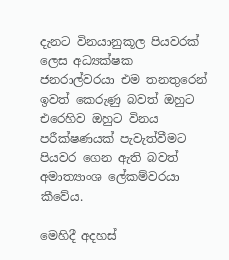දැනට විනයානුකූල පියවරක් ලෙස අධ්‍යක්ෂක ජනරාල්වරයා එම තනතුරෙන් ඉවත් කෙරුණු බවත් ඔහුට එරෙහිව ඔහුට විනය පරීක්ෂණයක් පැවැත්වීමට පියවර ගෙන ඇති බවත් අමාත්‍යාංශ ලේකම්වරයා කීවේය.

මෙහිදී අදහස්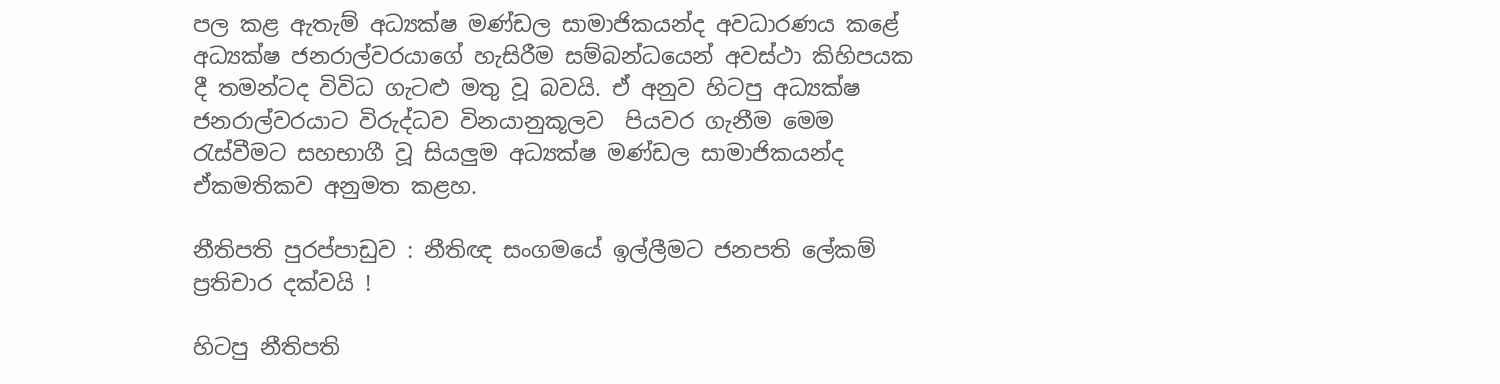පල කළ ඇතැම් අධ්‍යක්ෂ මණ්ඩල සාමාජිකයන්ද අවධාරණය කළේ අධ්‍යක්ෂ ජනරාල්වරයාගේ හැසිරීම සම්බන්ධයෙන් අවස්ථා කිහිපයක දී තමන්ටද විවිධ ගැටළු මතු වූ බවයි. ඒ අනුව හිටපු අධ්‍යක්ෂ ජනරාල්වරයාට විරුද්ධව විනයානුකූලව  පියවර ගැනීම මෙම රැස්වීමට සහභාගී වූ සියලුම අධ්‍යක්ෂ මණ්ඩල සාමාජිකයන්ද ඒකමතිකව අනුමත කළහ.

නීතිපති පුරප්පාඩුව : නීතිඥ සංගමයේ ඉල්ලීමට ජනපති ලේකම් ප්‍රතිචාර දක්වයි !

හිටපු නීතිපති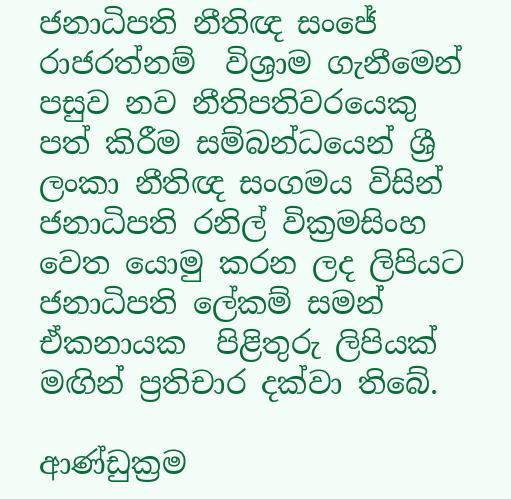ජනාධිපති නීතිඥ සංජේ රාජරත්නම්  විශ්‍රාම ගැනීමෙන් පසුව නව නීතිපතිවරයෙකු පත් කිරීම සම්බන්ධයෙන් ශ්‍රී ලංකා නීතිඥ සංගමය විසින් ජනාධිපති රනිල් වික්‍රමසිංහ  වෙත යොමු කරන ලද ලිපියට ජනාධිපති ලේකම් සමන් ඒකනායක  පිළිතුරු ලිපියක් මඟින් ප්‍රතිචාර දක්වා තිබේ.

ආණ්ඩුක්‍රම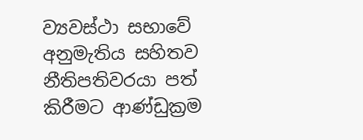ව්‍යවස්ථා සභාවේ අනුමැතිය සහිතව නීතිපතිවරයා පත් කිරීමට ආණ්ඩුක්‍රම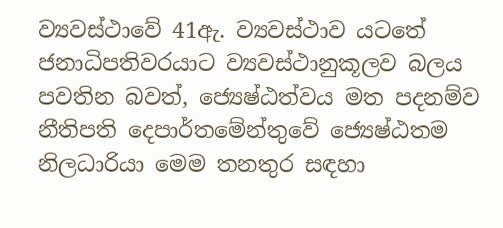ව්‍යවස්ථාවේ 41ඇ. ව්‍යවස්ථාව යටතේ ජනාධිපතිවරයාට ව්‍යවස්ථානුකූලව බලය පවතින බවත්, ජ්‍යෙෂ්ඨත්වය මත පදනම්ව නීතිපති දෙපාර්තමේන්තුවේ ජ්‍යෙෂ්ඨතම නිලධාරියා මෙම තනතුර සඳහා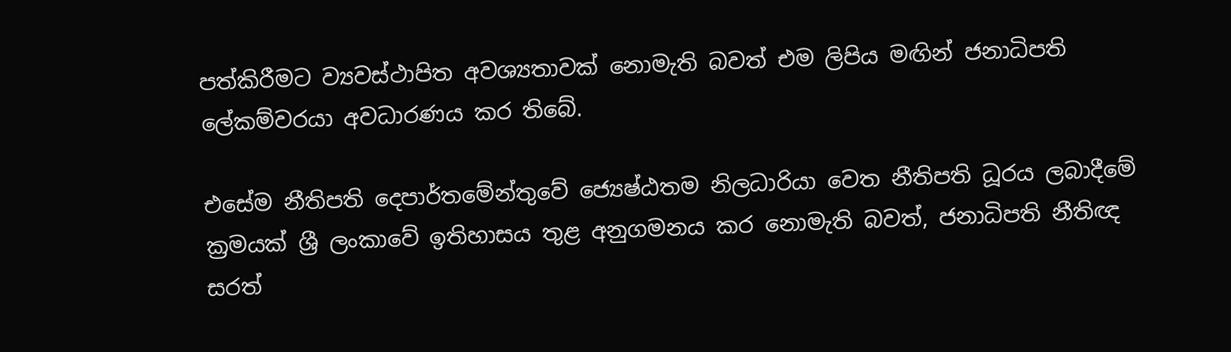පත්කිරීමට ව්‍යවස්ථාපිත අවශ්‍යතාවක් නොමැති බවත් එම ලිපිය මඟින් ජනාධිපති ලේකම්වරයා අවධාරණය කර තිබේ.

එසේම නීතිපති දෙපාර්තමේන්තුවේ ජ්‍යෙෂ්ඨතම නිලධාරියා වෙත නීතිපති ධූරය ලබාදීමේ ක්‍රමයක් ශ්‍රී ලංකාවේ ඉතිහාසය තුළ අනුගමනය කර නොමැති බවත්, ජනාධිපති නීතිඥ සරත්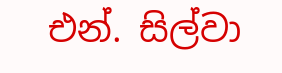එන්. සිල්වා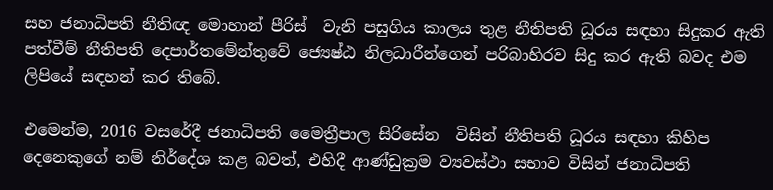සහ ජනාධිපති නීතිඥ මොහාන් පීරිස්  වැනි පසුගිය කාලය තුළ නීතිපති ධූරය සඳහා සිදුකර ඇති පත්වීම් නීතිපති දෙපාර්තමේන්තුවේ ජ්‍යෙෂ්ඨ නිලධාරීන්ගෙන් පරිබාහිරව සිදු කර ඇති බවද එම ලිපියේ සඳහන් කර තිබේ.

එමෙන්ම, 2016 වසරේදී ජනාධිපති මෛත්‍රීපාල සිරිසේන  විසින් නීතිපති ධූරය සඳහා කිහිප දෙනෙකුගේ නම් නිර්දේශ කළ බවත්, එහිදී ආණ්ඩුක්‍රම ව්‍යවස්ථා සභාව විසින් ජනාධිපති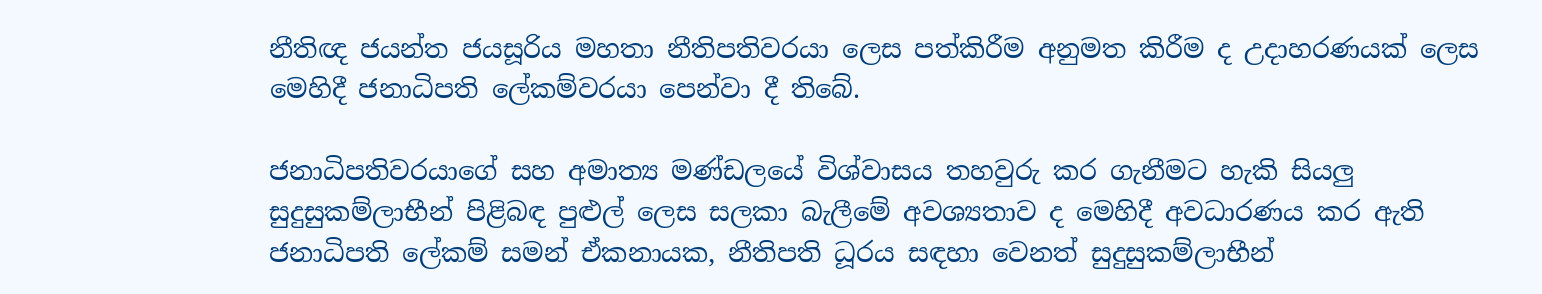නීතිඥ ජයන්ත ජයසූරිය මහතා නීතිපතිවරයා ලෙස පත්කිරීම අනුමත කිරීම ද උදාහරණයක් ලෙස මෙහිදී ජනාධිපති ලේකම්වරයා පෙන්වා දී තිබේ.

ජනාධිපතිවරයාගේ සහ අමාත්‍ය මණ්ඩලයේ විශ්වාසය තහවුරු කර ගැනීමට හැකි සියලු සුදුසුකම්ලාභීන් පිළිබඳ පුළුල් ලෙස සලකා බැලීමේ අවශ්‍යතාව ද මෙහිදී අවධාරණය කර ඇති ජනාධිපති ලේකම් සමන් ඒකනායක, නීතිපති ධූරය සඳහා වෙනත් සුදුසුකම්ලාභීන්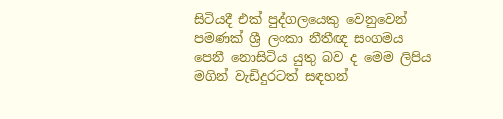සිටියදී එක් පුද්ගලයෙකු වෙනුවෙන් පමණක් ශ්‍රී ලංකා නීතීඥ සංගමය පෙනී නොසිටිය යුතු බව ද මෙම ලිපිය මගින් වැඩිදුරටත් සඳහන්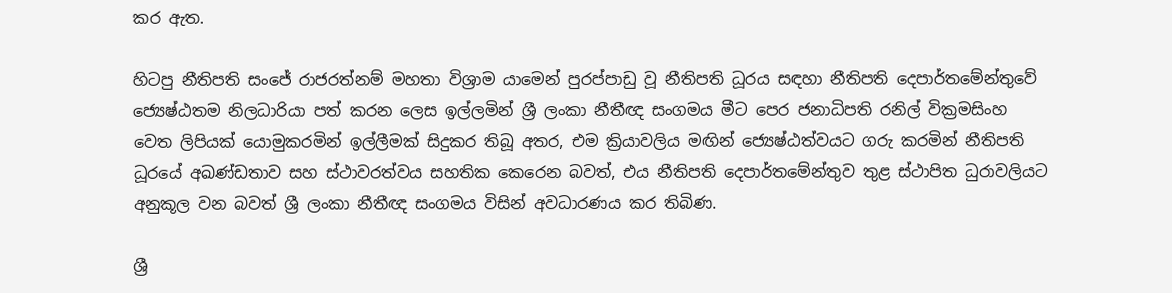කර ඇත.

හිටපු නීතිපති සංජේ රාජරත්නම් මහතා විශ්‍රාම යාමෙන් පුරප්පාඩු වූ නීතිපති ධූරය සඳහා නීතිපති දෙපාර්තමේන්තුවේ ජ්‍යෙෂ්ඨතම නිලධාරියා පත් කරන ලෙස ඉල්ලමින් ශ්‍රී ලංකා නීතීඥ සංගමය මීට පෙර ජනාධිපති රනිල් වික්‍රමසිංහ  වෙත ලිපියක් යොමුකරමින් ඉල්ලීමක් සිදුකර තිබූ අතර, එම ක්‍රියාවලිය මඟින් ජ්‍යෙෂ්ඨත්වයට ගරු කරමින් නීතිපති ධූරයේ අඛණ්ඩතාව සහ ස්ථාවරත්වය සහතික කෙරෙන බවත්, එය නීතිපති දෙපාර්තමේන්තුව තුළ ස්ථාපිත ධුරාවලියට අනුකූල වන බවත් ශ්‍රී ලංකා නීතීඥ සංගමය විසින් අවධාරණය කර තිබිණ.

ශ්‍රී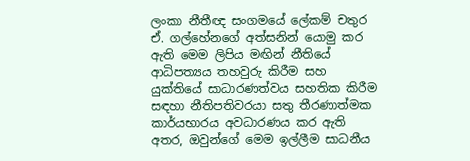ලංකා නීතීඥ සංගමයේ ලේකම් චතුර ඒ. ගල්හේනගේ අත්සනින් යොමු කර ඇති මෙම ලිපිය මඟින් නීතියේ ආධිපත්‍යය තහවුරු කිරීම සහ යුක්තියේ සාධාරණත්වය සහතික කිරීම සඳහා නීතිපතිවරයා සතු තීරණාත්මක කාර්යභාරය අවධාරණය කර ඇති අතර, ඔවුන්ගේ මෙම ඉල්ලීම සාධනීය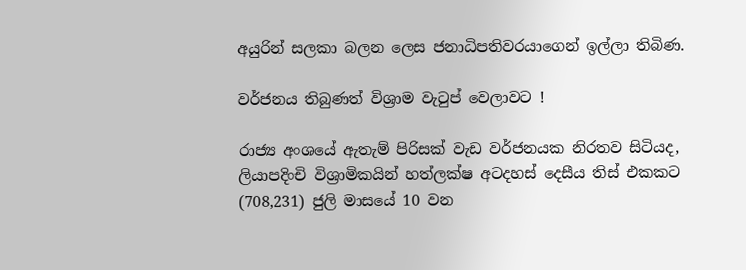අයුරින් සලකා බලන ලෙස ජනාධිපතිවරයාගෙන් ඉල්ලා තිබිණ.

වර්ජනය තිබුණත් විශ්‍රාම වැටුප් වෙලාවට !

රාජ්‍ය අංශයේ ඇතැම් පිරිසක් වැඩ වර්ජනයක නිරතව සිටියද, ලියාපදිංචි විශ්‍රාමිකයින් හත්ලක්ෂ අටදහස් දෙසීය තිස් එකකට (708,231) ජුලි මාසයේ 10 වන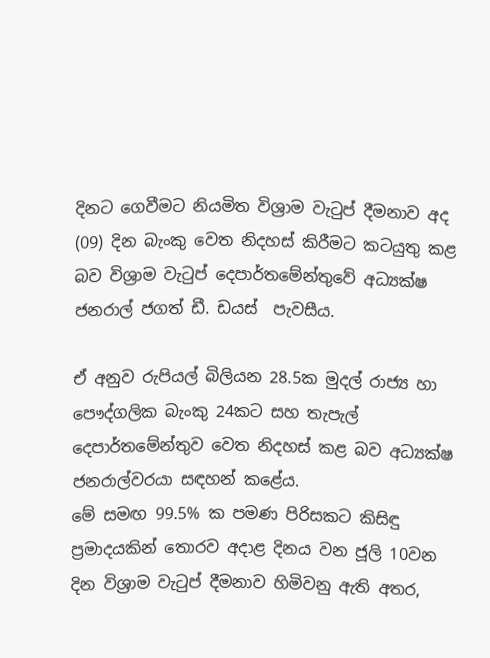දිනට ගෙවීමට නියමිත විශ්‍රාම වැටුප් දීමනාව අද (09) දින බැංකු වෙත නිදහස් කිරීමට කටයුතු කළ බව විශ්‍රාම වැටුප් දෙපාර්තමේන්තුවේ අධ්‍යක්ෂ ජනරාල් ජගත් ඩී. ඩයස්  පැවසීය.

ඒ අනුව රුපියල් බිලියන 28.5ක මුදල් රාජ්‍ය හා පෞද්ගලික බැංකු 24කට සහ තැපැල් දෙපාර්තමේන්තුව වෙත නිදහස් කළ බව අධ්‍යක්ෂ ජනරාල්වරයා සඳහන් කළේය.
මේ සමඟ 99.5% ක පමණ පිරිසකට කිසිඳු ප්‍රමාදයකින් තොරව අදාළ දිනය වන ජූලි 10වන දින විශ්‍රාම වැටුප් දීමනාව හිමිවනු ඇති අතර,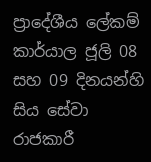ප්‍රාදේශීය ලේකම් කාර්යාල ජූලි 08 සහ 09 දිනයන්හි සිය සේවා රාජකාරී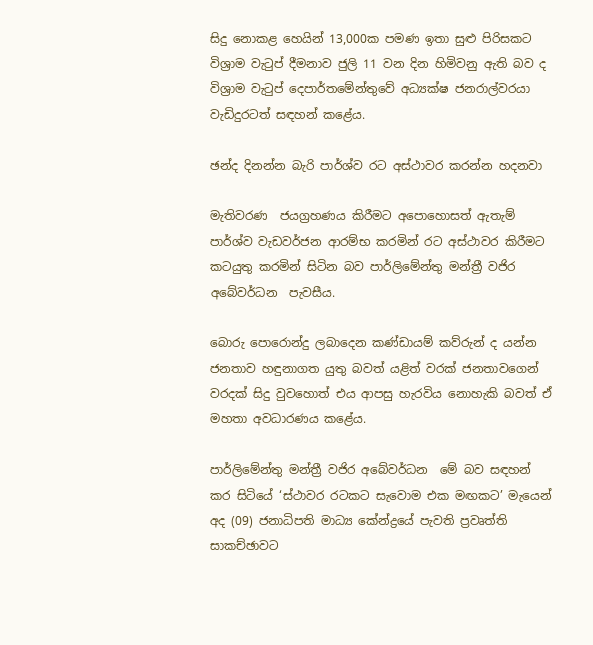සිදු නොකළ හෙයින් 13,000ක පමණ ඉතා සුළු පිරිසකට විශ්‍රාම වැටුප් දීමනාව ජුලි 11 වන දින හිමිවනු ඇති බව ද විශ්‍රාම වැටුප් දෙපාර්තමේන්තුවේ අධ්‍යක්ෂ ජනරාල්වරයා වැඩිදුරටත් සඳහන් කළේය.

ඡන්ද දිනන්න බැරි පාර්ශ්ව රට අස්ථාවර කරන්න හදනවා

මැතිවරණ  ජයග්‍රහණය කිරීමට අපොහොසත් ඇතැම් පාර්ශ්ව වැඩවර්ජන ආරම්භ කරමින් රට අස්ථාවර කිරීමට කටයුතු කරමින් සිටින බව පාර්ලිමේන්තු මන්ත්‍රී වජිර අබේවර්ධන  පැවසීය.

බොරු පොරොන්දු ලබාදෙන කණ්ඩායම් කව්රුන් ද යන්න ජනතාව හඳුනාගත යුතු බවත් යළිත් වරක් ජනතාවගෙන් වරදක් සිදු වුවහොත් එය ආපසු හැරවිය නොහැකි බවත් ඒ මහතා අවධාරණය කළේය.

පාර්ලිමේන්තු මන්ත්‍රී වජිර අබේවර්ධන  මේ බව සඳහන් කර සිටියේ ‘ස්ථාවර රටකට සැවොම එක මඟකට’ මැයෙන් අද (09) ජනාධිපති මාධ්‍ය කේන්ද්‍රයේ පැවති ප්‍රවෘත්ති සාකච්ඡාවට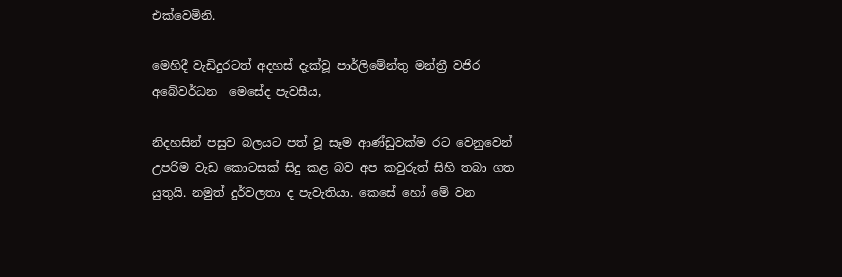එක්වෙමිනි.

මෙහිදී වැඩිදුරටත් අදහස් දැක්වූ පාර්ලිමේන්තු මන්ත්‍රී වජිර අබේවර්ධන  මෙසේද පැවසීය,

නිදහසින් පසුව බලයට පත් වූ සෑම ආණ්ඩුවක්ම රට වෙනුවෙන් උපරිම වැඩ කොටසක් සිදු කළ බව අප කවුරුත් සිහි තබා ගත යුතුයි. නමුත් දුර්වලතා ද පැවැතියා. කෙසේ හෝ මේ වන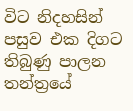විට නිදහසින් පසුව එක දිගට තිබුණු පාලන තන්ත්‍රයේ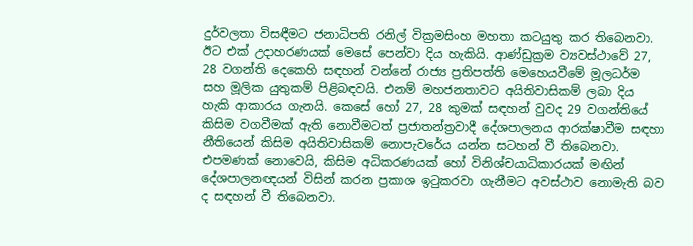දුර්වලතා විසඳීමට ජනාධිපති රනිල් වික්‍රමසිංහ මහතා කටයුතු කර තිබෙනවා. ඊට එක් උදාහරණයක් මෙසේ පෙන්වා දිය හැකියි. ආණ්ඩුක්‍රම ව්‍යවස්ථාවේ 27, 28 වගන්ති දෙකෙහි සඳහන් වන්නේ රාජ්‍ය ප්‍රතිපත්ති මෙහෙයවීමේ මූලධර්ම සහ මූලික යුතුකම් පිළිබඳවයි. එනම් මහජනතාවට අයිතිවාසිකම් ලබා දිය හැකි ආකාරය ගැනයි. කෙසේ හෝ 27, 28 කුමක් සඳහන් වුවද 29 වගන්තියේ කිසිම වගවීමක් ඇති නොවීමටත් ප්‍රජාතන්ත්‍රවාදී දේශපාලනය ආරක්ෂාවීම සඳහා නීතියෙන් කිසිම අයිතිවාසිකම් නොපැවරේය යන්න සටහන් වී තිබෙනවා. එපමණක් නොවෙයි, කිසිම අධිකරණයක් හෝ විනිශ්චයාධිකාරයක් මඟින් දේශපාලනඥයන් විසින් කරන ප්‍රකාශ ඉටුකරවා ගැනීමට අවස්ථාව නොමැති බව ද සඳහන් වී තිබෙනවා.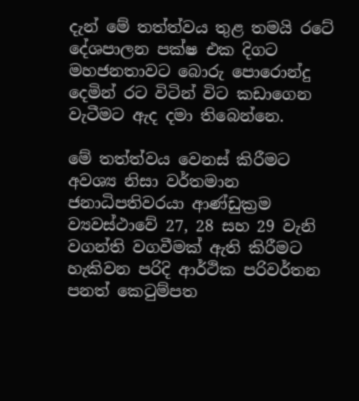දැන් මේ තත්ත්වය තුළ තමයි රටේ දේශපාලන පක්ෂ එක දිගට මහජනතාවට බොරු පොරොන්දු දෙමින් රට විටින් විට කඩාගෙන වැටීමට ඇද දමා තිබෙන්නෙ.

මේ තත්ත්වය වෙනස් කිරීමට අවශ්‍ය නිසා වර්තමාන ජනාධිපතිවරයා ආණ්ඩුක්‍රම ව්‍යවස්ථාවේ 27, 28 සහ 29 වැනි වගන්ති වගවීමක් ඇති කිරීමට හැකිවන පරිදි ආර්ථික පරිවර්තන පනත් කෙටුම්පත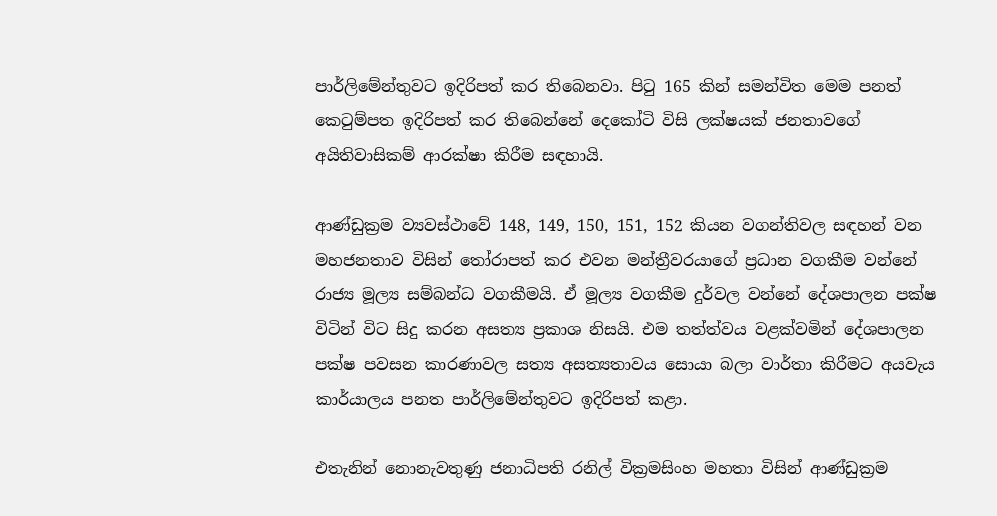පාර්ලිමේන්තුවට ඉදිරිපත් කර තිබෙනවා. පිටු 165 කින් සමන්විත මෙම පනත් කෙටුම්පත ඉදිරිපත් කර තිබෙන්නේ දෙකෝටි විසි ලක්ෂයක් ජනතාවගේ අයිතිවාසිකම් ආරක්ෂා කිරීම සඳහායි.

ආණ්ඩුක්‍රම ව්‍යවස්ථාවේ 148, 149, 150, 151, 152 කියන වගන්තිවල සඳහන් වන මහජනතාව විසින් තෝරාපත් කර එවන මන්ත්‍රීවරයාගේ ප්‍රධාන වගකීම වන්නේ රාජ්‍ය මූල්‍ය සම්බන්ධ වගකීමයි. ඒ මූල්‍ය වගකීම දුර්වල වන්නේ දේශපාලන පක්ෂ විටින් විට සිදු කරන අසත්‍ය ප්‍රකාශ නිසයි. එම තත්ත්වය වළක්වමින් දේශපාලන පක්ෂ පවසන කාරණාවල සත්‍ය අසත්‍යතාවය සොයා බලා වාර්තා කිරීමට අයවැය කාර්යාලය පනත පාර්ලිමේන්තුවට ඉදිරිපත් කළා.

එතැනින් නොනැවතුණු ජනාධිපති රනිල් වික්‍රමසිංහ මහතා විසින් ආණ්ඩුක්‍රම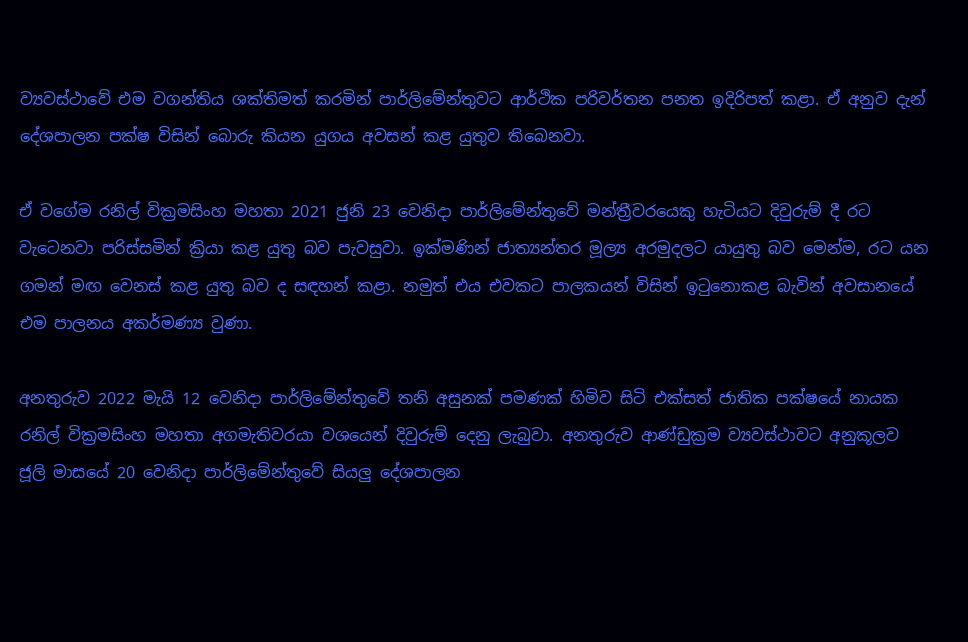ව්‍යවස්ථාවේ එම වගන්තිය ශක්තිමත් කරමින් පාර්ලිමේන්තුවට ආර්ථික පරිවර්තන පනත ඉදිරිපත් කළා. ඒ අනුව දැන් දේශපාලන පක්ෂ විසින් බොරු කියන යුගය අවසන් කළ යුතුව තිබෙනවා.

ඒ වගේම රනිල් වික්‍රමසිංහ මහතා 2021 ජුනි 23 වෙනිදා පාර්ලිමේන්තුවේ මන්ත්‍රීවරයෙකු හැටියට දිවුරුම් දී රට වැටෙනවා පරිස්සමින් ක්‍රියා කළ යුතු බව පැවසුවා. ඉක්මණින් ජාත්‍යන්තර මූල්‍ය අරමුදලට යායුතු බව මෙන්ම, රට යන ගමන් මඟ වෙනස් කළ යුතු බව ද සඳහන් කළා. නමුත් එය එවකට පාලකයන් විසින් ඉටුනොකළ බැවින් අවසානයේ එම පාලනය අකර්මණ්‍ය වුණා.

අනතුරුව 2022 මැයි 12 වෙනිදා පාර්ලිමේන්තුවේ තනි අසුනක් පමණක් හිමිව සිටි එක්සත් ජාතික පක්ෂයේ නායක රනිල් වික්‍රමසිංහ මහතා අගමැතිවරයා වශයෙන් දිවුරුම් දෙනු ලැබුවා. අනතුරුව ආණ්ඩුක්‍රම ව්‍යවස්ථාවට අනුකූලව ජූලි මාසයේ 20 වෙනිදා පාර්ලිමේන්තුවේ සියලු දේශපාලන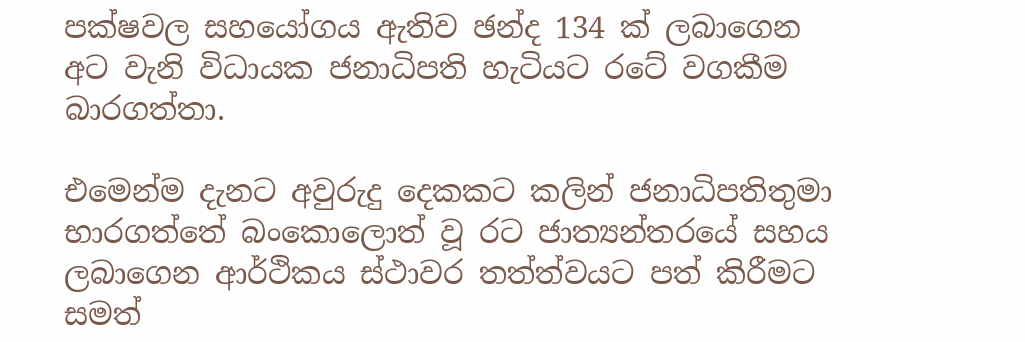පක්ෂවල සහයෝගය ඇතිව ඡන්ද 134 ක් ලබාගෙන අට වැනි විධායක ජනාධිපති හැටියට රටේ වගකීම බාරගත්තා.

එමෙන්ම දැනට අවුරුදු දෙකකට කලින් ජනාධිපතිතුමා භාරගත්තේ බංකොලොත් වූ රට ජාත්‍යන්තරයේ සහය ලබාගෙන ආර්ථිකය ස්ථාවර තත්ත්වයට පත් කිරීමට සමත්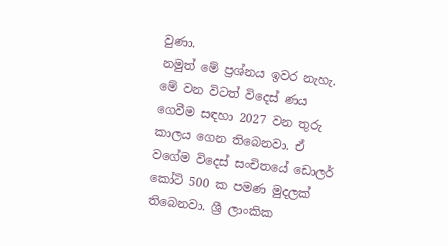වුණා.
නමුත් මේ ප්‍රශ්නය ඉවර නැහැ. මේ වන විටත් විදෙස් ණය ගෙවීම සඳහා 2027 වන තුරු කාලය ගෙන තිබෙනවා. ඒ වගේම විදෙස් සංචිතයේ ඩොලර් කෝටි 500 ක පමණ මුදලක් තිබෙනවා. ශ්‍රී ලාංකික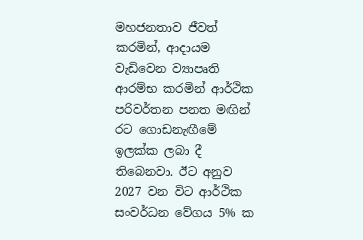මහජනතාව ජීවත් කරමින්, ආදායම වැඩිවෙන ව්‍යාපෘති ආරම්භ කරමින් ආර්ථික පරිවර්තන පනත මඟින් රට ගොඩනැඟීමේ ඉලක්ක ලබා දී තිබෙනවා. ඊට අනුව 2027 වන විට ආර්ථික සංවර්ධන වේගය 5% ක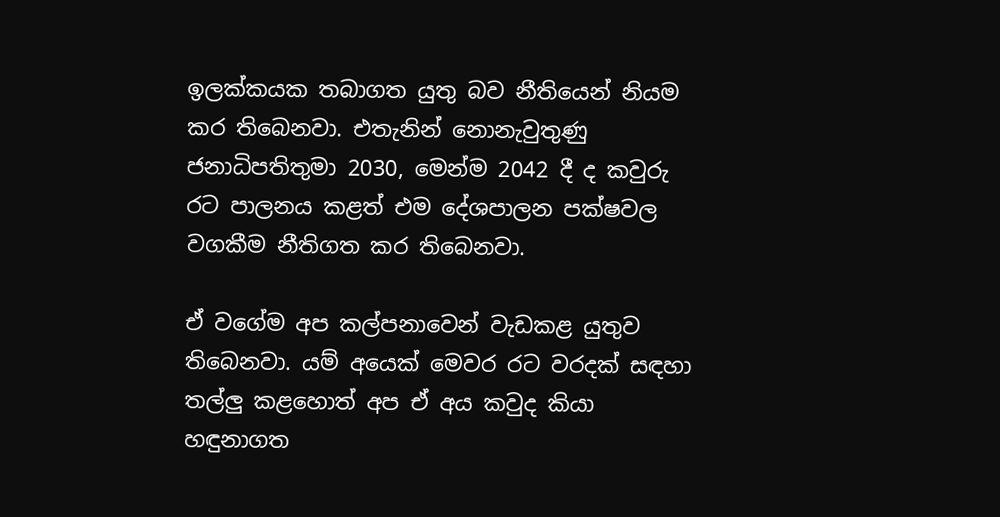ඉලක්කයක තබාගත යුතු බව නීතියෙන් නියම කර තිබෙනවා. එතැනින් නොනැවුතුණු ජනාධිපතිතුමා 2030, මෙන්ම 2042 දී ද කවුරු රට පාලනය කළත් එම දේශපාලන පක්ෂවල වගකීම නීතිගත කර තිබෙනවා.

ඒ වගේම අප කල්පනාවෙන් වැඩකළ යුතුව තිබෙනවා. යම් අයෙක් මෙවර රට වරදක් සඳහා තල්ලු කළහොත් අප ඒ අය කවුද කියා හඳුනාගත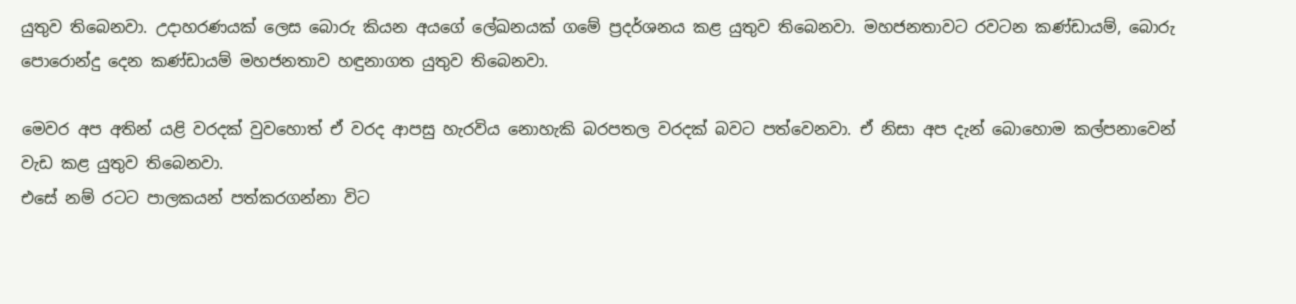යුතුව තිබෙනවා. උදාහරණයක් ලෙස බොරු කියන අයගේ ලේඛනයක් ගමේ ප්‍රදර්ශනය කළ යුතුව තිබෙනවා. මහජනතාවට රවටන කණ්ඩායම්, බොරු පොරොන්දු දෙන කණ්ඩායම් මහජනතාව හඳුනාගත යුතුව තිබෙනවා.

මෙවර අප අතින් යළි වරදක් වුවහොත් ඒ වරද ආපසු හැරවිය නොහැකි බරපතල වරදක් බවට පත්වෙනවා. ඒ නිසා අප දැන් බොහොම කල්පනාවෙන් වැඩ කළ යුතුව තිබෙනවා.
එසේ නම් රටට පාලකයන් පත්කරගන්නා විට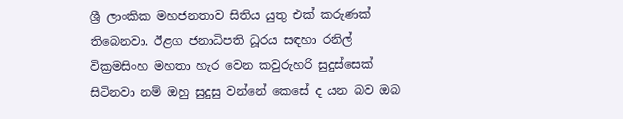ශ්‍රී ලාංකික මහජනතාව සිතිය යුතු එක් කරුණක් තිබෙනවා. ඊළග ජනාධිපති ධූරය සඳහා රනිල් වික්‍රමසිංහ මහතා හැර වෙන කවුරුහරි සුදුස්සෙක් සිටිනවා නම් ඔහු සුදුසු වන්නේ කෙසේ ද යන බව ඔබ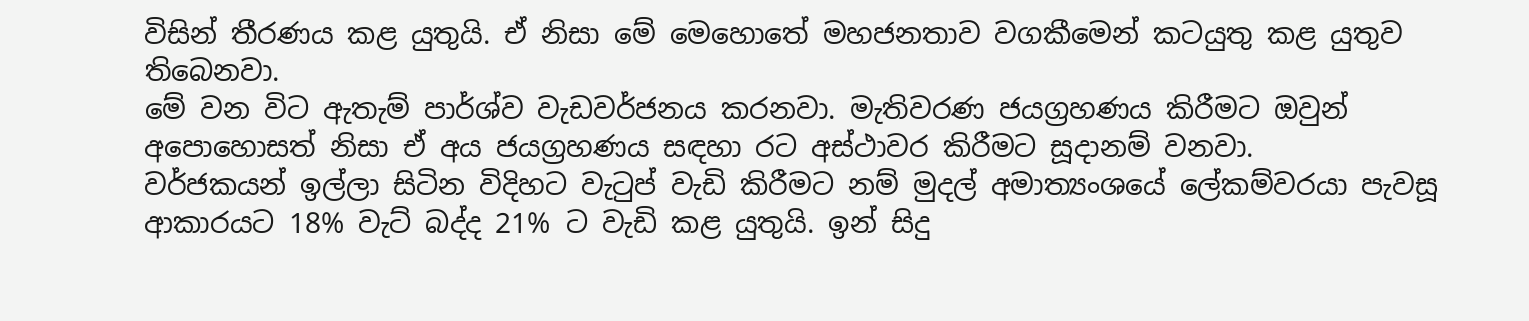විසින් තීරණය කළ යුතුයි. ඒ නිසා මේ මෙහොතේ මහජනතාව වගකීමෙන් කටයුතු කළ යුතුව තිබෙනවා.
මේ වන විට ඇතැම් පාර්ශ්ව වැඩවර්ජනය කරනවා. මැතිවරණ ජයග්‍රහණය කිරීමට ඔවුන් අපොහොසත් නිසා ඒ අය ජයග්‍රහණය සඳහා රට අස්ථාවර කිරීමට සූදානම් වනවා.
වර්ජකයන් ඉල්ලා සිටින විදිහට වැටුප් වැඩි කිරීමට නම් මුදල් අමාත්‍යංශයේ ලේකම්වරයා පැවසූ ආකාරයට 18% වැට් බද්ද 21% ට වැඩි කළ යුතුයි. ඉන් සිදු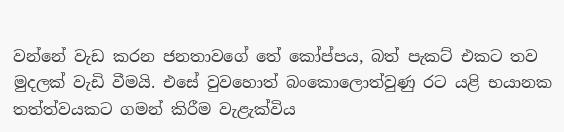වන්නේ වැඩ කරන ජනතාවගේ තේ කෝප්පය, බත් පැකට් එකට තව මුදලක් වැඩි වීමයි. එසේ වුවහොත් බංකොලොත්වුණු රට යළි භයානක තත්ත්වයකට ගමන් කිරීම වැළැක්විය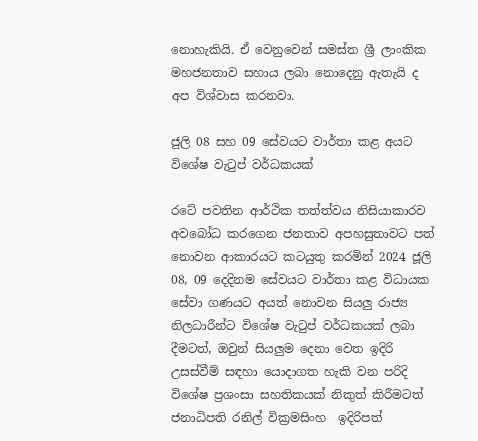නොහැකියි. ඒ වෙනුවෙන් සමස්ත ශ්‍රී ලාංකික මහජනතාව සහාය ලබා නොදෙනු ඇතැයි ද අප විශ්වාස කරනවා.

ජුලි 08 සහ 09 සේවයට වාර්තා කළ අයට විශේෂ වැටුප් වර්ධකයක්

රටේ පවතින ආර්ථික තත්ත්වය නිසියාකාරව අවබෝධ කරගෙන ජනතාව අපහසුතාවට පත් නොවන ආකාරයට කටයුතු කරමින් 2024 ජූලි 08, 09 දෙදිනම සේවයට වාර්තා කළ විධායක සේවා ගණයට අයත් නොවන සියලු රාජ්‍ය නිලධාරීන්ට විශේෂ වැටුප් වර්ධකයක් ලබා දීමටත්, ඔවුන් සියලුම දෙනා වෙත ඉදිරි උසස්වීම් සඳහා යොදාගත හැකි වන පරිදි විශේෂ ප්‍රශංසා සහතිකයක් නිකුත් කිරීමටත් ජනාධිපති රනිල් වික්‍රමසිංහ  ඉදිරිපත්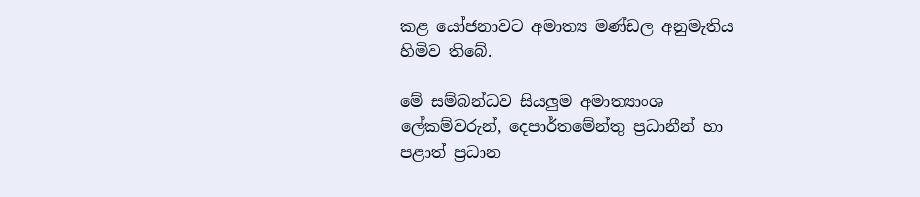කළ යෝජනාවට අමාත්‍ය මණ්ඩල අනුමැතිය හිමිව තිබේ.

මේ සම්බන්ධව සියලුම අමාත්‍යාංශ ලේකම්වරුන්, දෙපාර්තමේන්තු ප්‍රධානීන් හා පළාත් ප්‍රධාන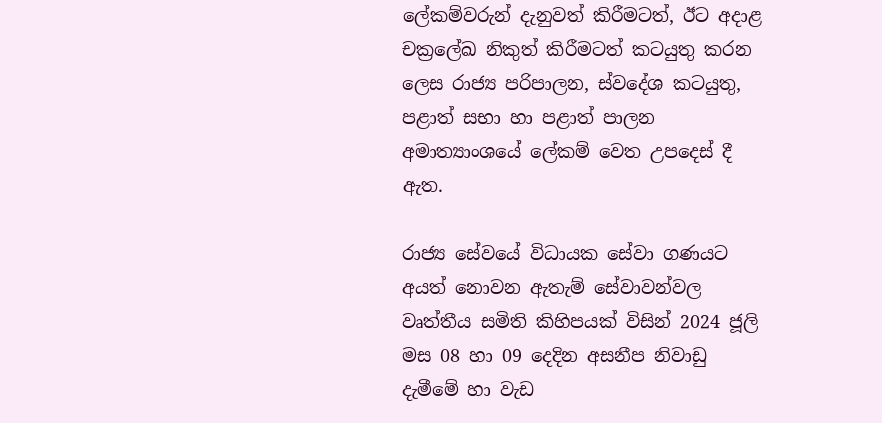ලේකම්වරුන් දැනුවත් කිරීමටත්, ඊට අදාළ චක්‍රලේඛ නිකුත් කිරීමටත් කටයුතු කරන ලෙස රාජ්‍ය පරිපාලන, ස්වදේශ කටයුතු, පළාත් සභා හා පළාත් පාලන අමාත්‍යාංශයේ ලේකම් වෙත උපදෙස් දී ඇත.

රාජ්‍ය සේවයේ විධායක සේවා ගණයට අයත් නොවන ඇතැම් සේවාවන්වල වෘත්තීය සමිති කිහිපයක් විසින් 2024 ජූලි මස 08 හා 09 දෙදින අසනීප නිවාඩු දැමීමේ හා වැඩ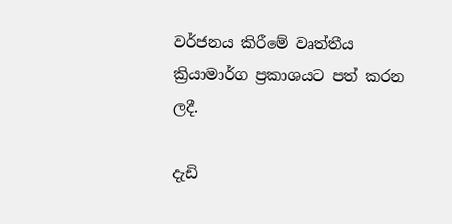වර්ජනය කිරීමේ වෘත්තීය ක්‍රියාමාර්ග ප්‍රකාශයට පත් කරන ලදී.

දැඩි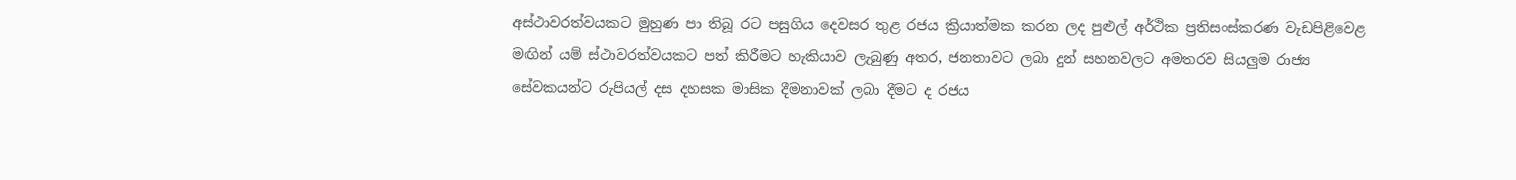අස්ථාවරත්වයකට මුහුණ පා තිබූ රට පසුගිය දෙවසර තුළ රජය ක්‍රියාත්මක කරන ලද පුළුල් අර්ථික ප්‍රතිසංස්කරණ වැඩපිළිවෙළ මඟින් යම් ස්ථාවරත්වයකට පත් කිරීමට හැකියාව ලැබුණු අතර, ජනතාවට ලබා දුන් සහනවලට අමතරව සියලුම රාජ්‍ය සේවකයන්ට රුපියල් දස දහසක මාසික දීමනාවක් ලබා දීමට ද රජය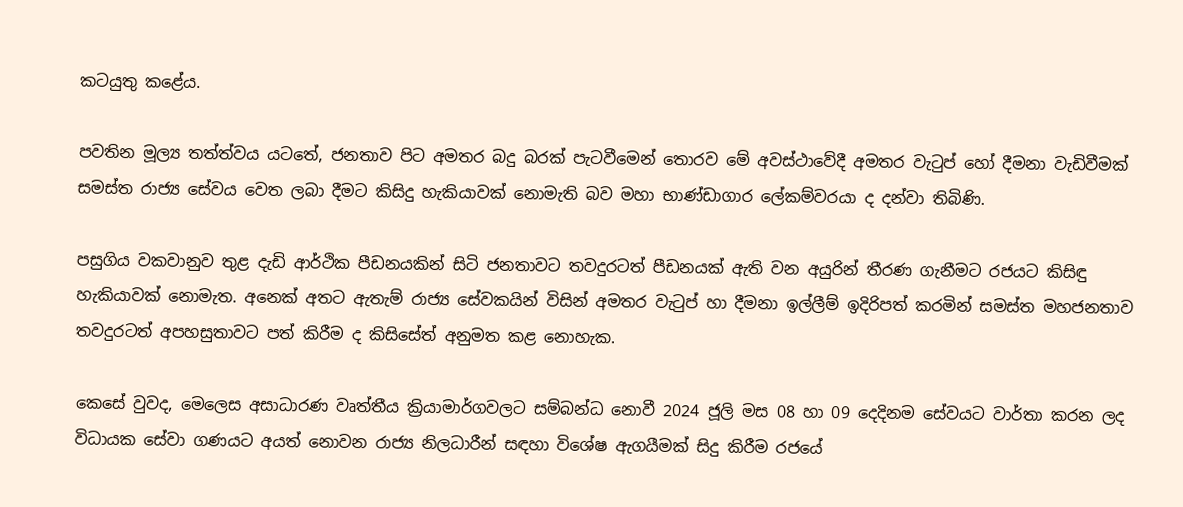කටයුතු කළේය.

පවතින මූල්‍ය තත්ත්වය යටතේ, ජනතාව පිට අමතර බදු බරක් පැටවීමෙන් තොරව මේ අවස්ථාවේදී අමතර වැටුප් හෝ දීමනා වැඩිවීමක් සමස්ත රාජ්‍ය සේවය වෙත ලබා දීමට කිසිදු හැකියාවක් නොමැති බව මහා භාණ්ඩාගාර ලේකම්වරයා ද දන්වා තිබිණි.

පසුගිය වකවානුව තුළ දැඩි ආර්ථික පීඩනයකින් සිටි ජනතාවට තවදුරටත් පීඩනයක් ඇති වන අයුරින් තීරණ ගැනීමට රජයට කිසිඳු හැකියාවක් නොමැත. අනෙක් අතට ඇතැම් රාජ්‍ය සේවකයින් විසින් අමතර වැටුප් හා දීමනා ඉල්ලීම් ඉදිරිපත් කරමින් සමස්ත මහජනතාව තවදුරටත් අපහසුතාවට පත් කිරීම ද කිසිසේත් අනුමත කළ නොහැක.

කෙසේ වුවද, මෙලෙස අසාධාරණ වෘත්තීය ක්‍රියාමාර්ගවලට සම්බන්ධ නොවී 2024 ජූලි මස 08 හා 09 දෙදිනම සේවයට වාර්තා කරන ලද විධායක සේවා ගණයට අයත් නොවන රාජ්‍ය නිලධාරීන් සඳහා විශේෂ ඇගයීමක් සිදු කිරීම රජයේ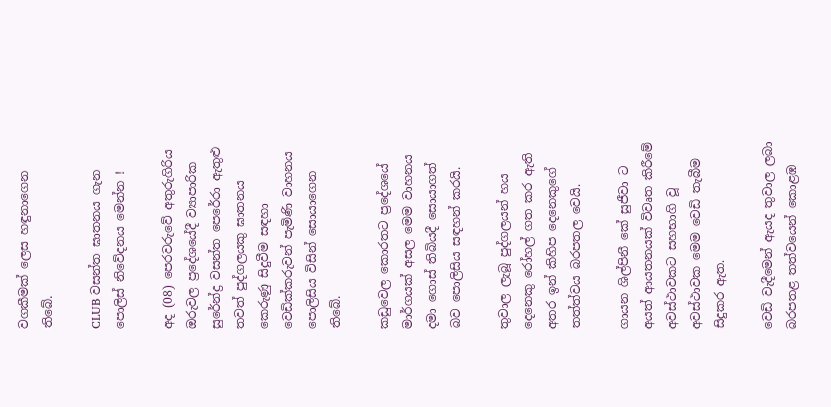වගකීමක් ලෙස හඳුනාගෙන තිබේ.

CLUB වසන්ත ඝාතනය ගැන පොලිස් නිවේදනය මෙන්න !

අද (08) පෙරවරුවේ අතුරුගිරිය ඔරුවල ප්‍රදේශයේදී ව්‍යාපාරික සුරේන්ද්‍ර වසන්ත පෙරේරා ඇතුළු තවත් පුද්ගලයකු ඝාතනය කෙරුණු සිදුවීම සඳහා වෙඩික්කරුවන් පැමිණි වාහනය පොලිසිය විසින් සොයාගෙන තිබේ.

කඩුවෙල කොරතට ප්‍රදේශයේ මාර්ගයක් අසල මෙම වාහනය දමා ගොස් තිබියදී සොයාගත් බව පොලිසිය සඳහන් කරයි.

තුවාල ලැබූ පුද්ගලයන් හය දෙනෙකු රෝහල් ගත කර ඇති අතර ඉන් කිහිප දෙනෙකුගේ තත්ත්වය බරපතල වෙයි.

ගායන ශිල්පිනී කේ සුජීවා ට අයත් ආයතනයක් විවෘත කිරීමේ අවස්ථාවකට සහභාගි වූ අවස්ථාවක මෙම වෙඩි තැබීම සිදුකර ඇත.

වෙඩි වැදීමෙන් ඇයද තුවාල ලබා බරපතළ තත්වයෙන් කොළඹ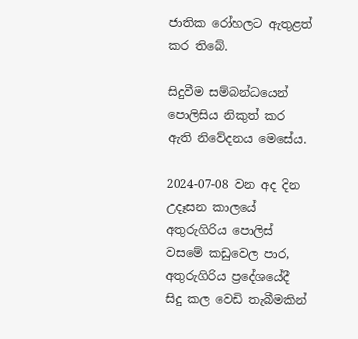ජාතික රෝහලට ඇතුළත් කර තිබේ.

සිදුවීම සම්බන්ධයෙන් පොලිසිය නිකුත් කර ඇති නිවේදනය මෙසේය.

2024-07-08 වන අද දින උදෑසන කාලයේ අතුරුගිරිය පොලිස් වසමේ කඩුවෙල පාර, අතුරුගිරිය ප්‍රදේශයේදී සිදු කල වෙඩි තැබීමකින්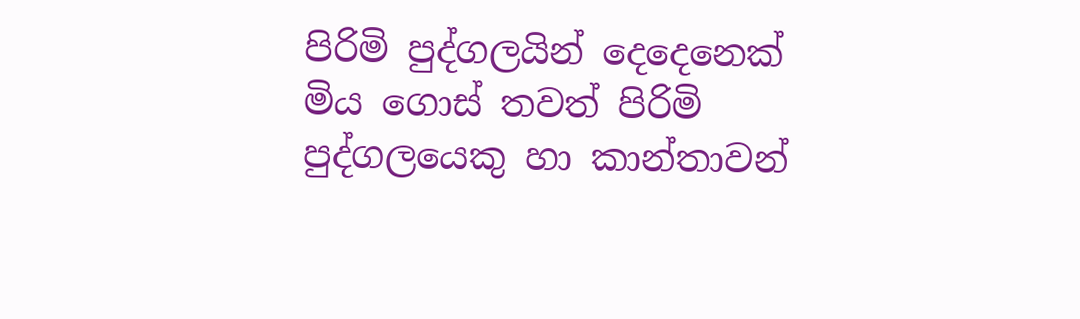පිරිමි පුද්ගලයින් දෙදෙනෙක් මිය ගොස් තවත් පිරිමි පුද්ගලයෙකු හා කාන්තාවන්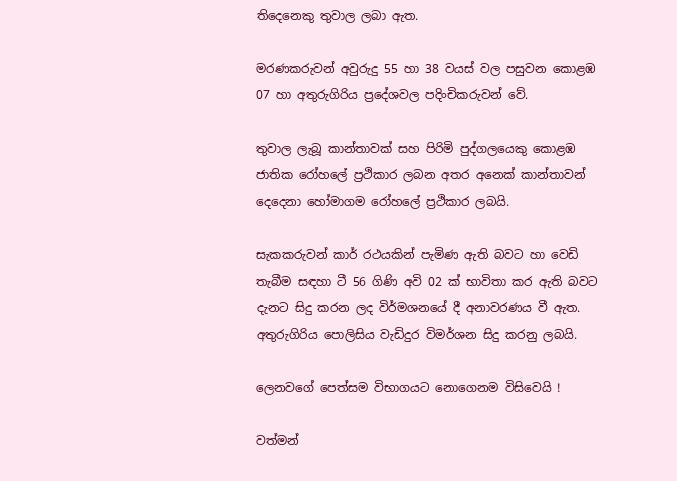තිදෙනෙකු තුවාල ලබා ඇත.

මරණකරුවන් අවුරුදු 55 හා 38 වයස් වල පසුවන කොළඹ 07 හා අතුරුගිරිය ප්‍රදේශවල පදිංචිකරුවන් වේ.

තුවාල ලැබූ කාන්තාවක් සහ පිරිමි පුද්ගලයෙකු කොළඹ ජාතික රෝහලේ ප්‍රථිකාර ලබන අතර අනෙක් කාන්තාවන් දෙදෙනා හෝමාගම රෝහලේ ප්‍රථිකාර ලබයි.

සැකකරුවන් කාර් රථයකින් පැමිණ ඇති බවට හා වෙඩි තැබීම සඳහා ටී 56 ගිණි අවි 02 ක් භාවිතා කර ඇති බවට දැනට සිදු කරන ලද විර්මශනයේ දී අනාවරණය වී ඇත. අතුරුගිරිය පොලිසිය වැඩිදුර විමර්‌ශන සිදු කරනු ලබයි.

ලෙනවගේ පෙත්සම විභාගයට නොගෙනම විසිවෙයි !

වත්මන්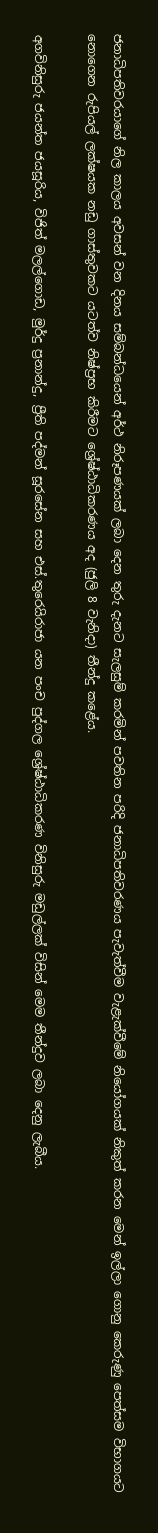ජනාධිපතිවරයාගේ නිල කාලය අවසන් වන දිනය සම්බන්ධයෙන් අර්ථ නිරූපණයක් ලබා දෙන තුරු දැනට සැලසුම් කරමින් පවතින පරිදි ජනාධිපතිවරණය පැවැත්වීම වැළැක්වීමේ නියෝගයක් නිකුත් කරන මෙන් ඉල්ලා ගොනු කෙරුණු පෙත්සම විභාගයට නොගෙන රුපියල් ලක්ෂයක නඩු ගාස්තුවකට යටත්ව නිෂ්ප්‍රභ කිරීමට ශ්‍රේෂ්ඨාධිකරණය අද (ජුලි 8 වැනිදා) තීන්දු කළේය.

අගවිනිසුරු ජයන්ත ජයසූරිය, විජිත් මලල්ගොඩ, මුර්දු ප්‍රනාන්දු, ප්‍රීති පද්මන් සූරසේන සහ එස්.තුරෙයිරාජා යන පංච පුද්ගල ශ්‍රේෂ්ඨාධිකරණ විනිසුරු මඩුල්ලක් විසින් මෙම තීන්දුව ලබා දෙනු ලැබීය.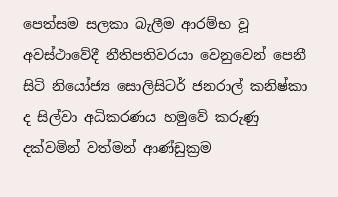පෙත්සම සලකා බැලීම ආරම්භ වූ අවස්ථාවේදී නීතිපතිවරයා වෙනුවෙන් පෙනී සිටි නියෝජ්‍ය සොලිසිටර් ජනරාල් කනිෂ්කා ද සිල්වා අධිකරණය හමුවේ කරුණු දක්වමින් වත්මන් ආණ්ඩුක්‍රම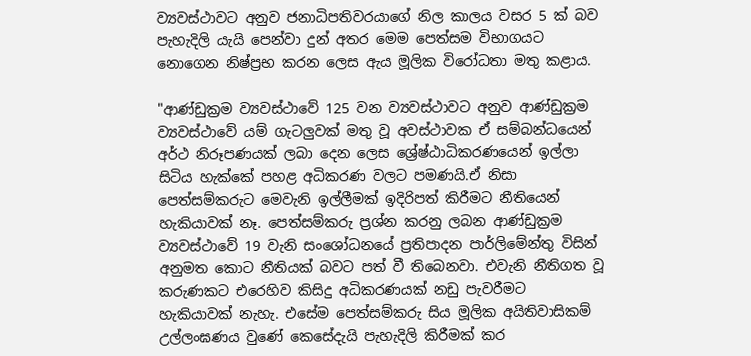ව්‍යවස්ථාවට අනුව ජනාධිපතිවරයාගේ නිල කාලය වසර 5 ක් බව පැහැදිලි යැයි පෙන්වා දුන් අතර මෙම පෙත්සම විභාගයට නොගෙන නිෂ්ප්‍රභ කරන ලෙස ඇය මූලික විරෝධතා මතු කළාය.

"ආණ්ඩුක්‍රම ව්‍යවස්ථාවේ 125 වන ව්‍යවස්ථාවට අනුව ආණ්ඩුක්‍රම ව්‍යවස්ථාවේ යම් ගැටලුවක් මතු වූ අවස්ථාවක ඒ සම්බන්ධයෙන් අර්ථ නිරූපණයක් ලබා දෙන ලෙස ශ්‍රේෂ්ඨාධිකරණයෙන් ඉල්ලා සිටිය හැක්කේ පහළ අධිකරණ වලට පමණයි.ඒ නිසා පෙත්සම්කරුට මෙවැනි ඉල්ලීමක් ඉදිරිපත් කිරීමට නීතියෙන් හැකියාවක් නෑ. පෙත්සම්කරු ප්‍රශ්න කරනු ලබන ආණ්ඩුක්‍රම ව්‍යවස්ථාවේ 19 වැනි සංශෝධනයේ ප්‍රතිපාදන පාර්ලිමේන්තු විසින් අනුමත කොට නීතියක් බවට පත් වී තිබෙනවා. එවැනි නීතිගත වූ කරුණකට එරෙහිව කිසිදු අධිකරණයක් නඩු පැවරීමට හැකියාවක් නැහැ. එසේම පෙත්සම්කරු සිය මූලික අයිතිවාසිකම් උල්ලංඝණය වුණේ කෙසේදැයි පැහැදිලි කිරීමක් කර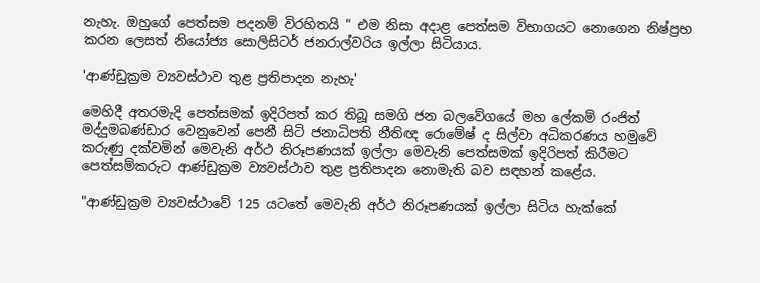නැහැ. ඔහුගේ පෙත්සම පදනම් විරහිතයි " එම නිසා අදාළ පෙත්සම විභාගයට නොගෙන නිෂ්ප්‍රභ කරන ලෙසත් නියෝජ්‍ය සොලිසිටර් ජනරාල්වරිය ඉල්ලා සිටියාය.

'ආණ්ඩුක්‍රම ව්‍යවස්ථාව තුළ ප්‍රතිපාදන නැහැ'

මෙහිදී අතරමැදි පෙත්සමක් ඉදිරිපත් කර තිබූ සමගි ජන බලවේගයේ මහ ලේකම් රංජිත් මද්දුමබණ්ඩාර වෙනුවෙන් පෙනී සිටි ජනාධිපති නීතිඥ රොමේෂ් ද සිල්වා අධිකරණය හමුවේ කරුණු දක්වමින් මෙවැනි අර්ථ නිරූපණයක් ඉල්ලා මෙවැනි පෙත්සමක් ඉදිරිපත් කිරීමට පෙත්සම්කරුට ආණ්ඩුක්‍රම ව්‍යවස්ථාව තුළ ප්‍රතිපාදන නොමැති බව සඳහන් කළේය.

"ආණ්ඩුක්‍රම ව්‍යවස්ථාවේ 125 යටතේ මෙවැනි අර්ථ නිරූපණයක් ඉල්ලා සිටිය හැක්කේ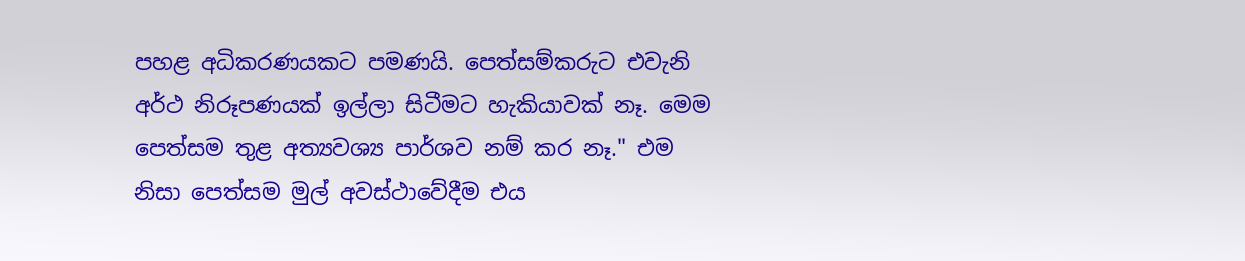පහළ අධිකරණයකට පමණයි. පෙත්සම්කරුට එවැනි අර්ථ නිරූපණයක් ඉල්ලා සිටීමට හැකියාවක් නෑ. මෙම පෙත්සම තුළ අත්‍යවශ්‍ය පාර්ශව නම් කර නෑ." එම නිසා පෙත්සම මුල් අවස්ථාවේදීම එය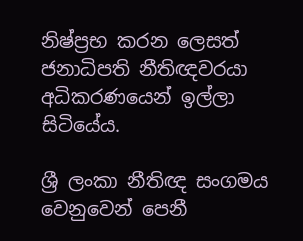නිෂ්ප්‍රභ කරන ලෙසත් ජනාධිපති නීතිඥවරයා අධිකරණයෙන් ඉල්ලා සිටියේය.

ශ්‍රී ලංකා නීතිඥ සංගමය වෙනුවෙන් පෙනී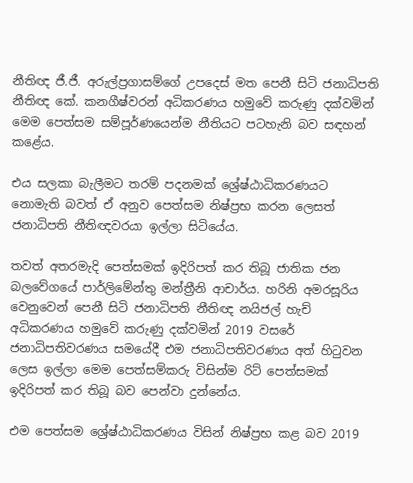නීතිඥ ජී.ජී. අරුල්ප්‍රගාසම්ගේ උපදෙස් මත පෙනී සිටි ජනාධිපති නීතිඥ කේ. කනගීෂ්වරන් අධිකරණය හමුවේ කරුණු දක්වමින් මෙම පෙත්සම සම්පූර්ණයෙන්ම නීතියට පටහැනි බව සඳහන් කළේය.

එය සලකා බැලීමට තරම් පදනමක් ශ්‍රේෂ්ඨාධිකරණයට නොමැති බවත් ඒ අනුව පෙත්සම නිෂ්ප්‍රභ කරන ලෙසත් ජනාධිපති නීතිඥවරයා ඉල්ලා සිටියේය.

තවත් අතරමැදි පෙත්සමක් ඉදිරිපත් කර තිබූ ජාතික ජන බලවේගයේ පාර්ලිමේන්තු මන්ත්‍රීනි ආචාර්ය. හරිනි අමරසූරිය වෙනුවෙන් පෙනී සිටි ජනාධිපති නීතිඥ නයිජල් හැච් අධිකරණය හමුවේ කරුණු දක්වමින් 2019 වසරේ ජනාධිපතිවරණය සමයේදී එම ජනාධිපතිවරණය අත් හිටුවන ලෙස ඉල්ලා මෙම පෙත්සම්කරු විසින්ම රිට් පෙත්සමක් ඉදිරිපත් කර තිබූ බව පෙන්වා දුන්නේය.

එම පෙත්සම ශ්‍රේෂ්ඨාධිකරණය විසින් නිෂ්ප්‍රභ කළ බව 2019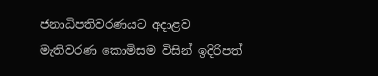ජනාධිපතිවරණයට අදාළව මැතිවරණ කොමිසම විසින් ඉදිරිපත්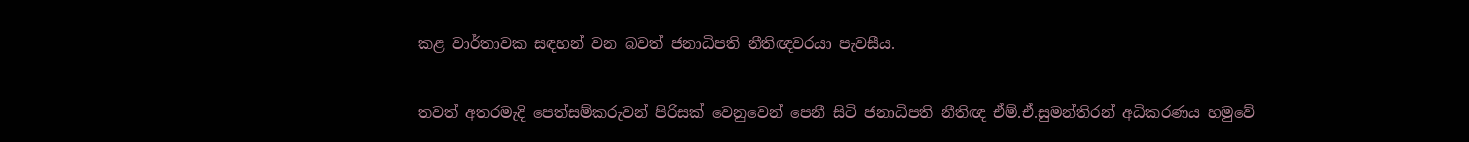කළ වාර්තාවක සඳහන් වන බවත් ජනාධිපති නීතිඥවරයා පැවසීය.

තවත් අතරමැදි පෙත්සම්කරුවන් පිරිසක් වෙනුවෙන් පෙනී සිටි ජනාධිපති නීතිඥ ඒම්.ඒ.සුමන්තිරන් අධිකරණය හමුවේ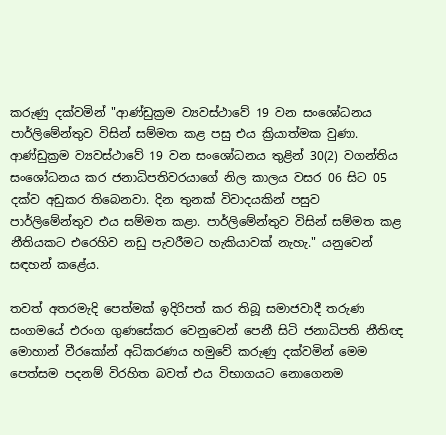කරුණු දක්වමින් "ආණ්ඩුක්‍රම ව්‍යවස්ථාවේ 19 වන සංශෝධනය පාර්ලිමේන්තුව විසින් සම්මත කළ පසු එය ක්‍රියාත්මක වුණා. ආණ්ඩුක්‍රම ව්‍යවස්ථාවේ 19 වන සංශෝධනය තුළින් 30(2) වගන්තිය සංශෝධනය කර ජනාධිපතිවරයාගේ නිල කාලය වසර 06 සිට 05 දක්ව අඩුකර තිබෙනවා. දින තුනක් විවාදයකින් පසුව පාර්ලිමේන්තුව එය සම්මත කළා. පාර්ලිමේන්තුව විසින් සම්මත කළ නීතියකට එරෙහිව නඩු පැවරීමට හැකියාවක් නැහැ." යනුවෙන් සඳහන් කළේය.

තවත් අතරමැදි පෙත්මක් ඉදිරිපත් කර තිබූ සමාජවාදී තරුණ සංගමයේ එරංග ගුණසේකර වෙනුවෙන් පෙනී සිටි ජනාධිපති නීතිඥ මොහාන් වීරකෝන් අධිකරණය හමුවේ කරුණු දක්වමින් මෙම පෙත්සම පදනම් විරහිත බවත් එය විභාගයට නොගෙනම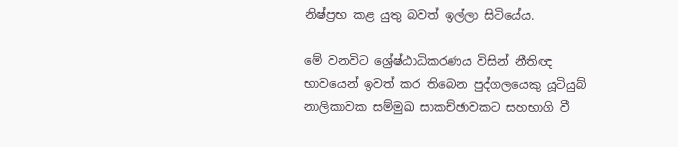නිෂ්ප්‍රභ කළ යුතු බවත් ඉල්ලා සිටියේය.

මේ වනවිට ශ්‍රේෂ්ඨාධිකරණය විසින් නීතිඥ භාවයෙන් ඉවත් කර තිබෙන පුද්ගලයෙකු යූටියුබ් නාලිකාවක සම්මුඛ සාකච්ඡාවකට සහභාගි වී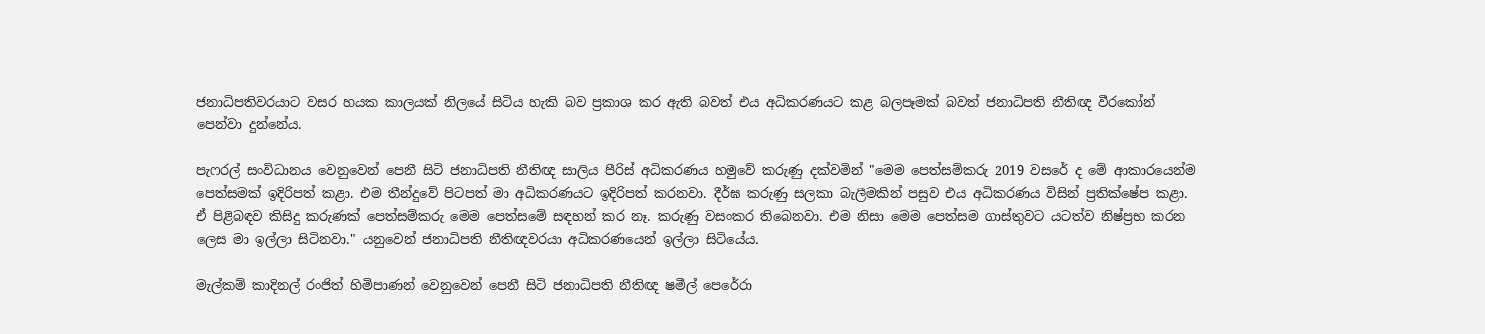ජනාධිපතිවරයාට වසර හයක කාලයක් නිලයේ සිටිය හැකි බව ප්‍රකාශ කර ඇති බවත් එය අධිකරණයට කළ බලපෑමක් බවත් ජනාධිපති නීතිඥ වීරකෝන් පෙන්වා දුන්නේය.

පැෆරල් සංවිධානය වෙනුවෙන් පෙනී සිටි ජනාධිපති නීතිඥ සාලිය පීරිස් අධිකරණය හමුවේ කරුණු දක්වමින් "මෙම පෙත්සම්කරු 2019 වසරේ ද මේ ආකාරයෙන්ම පෙත්සමක් ඉදිරිපත් කළා. එම තීන්දුවේ පිටපත් මා අධිකරණයට ඉදිරිපත් කරනවා. දීර්ඝ කරුණු සලකා බැලීමකින් පසුව එය අධිකරණය විසින් ප්‍රතික්ෂේප කළා. ඒ පිළිබඳව කිසිදු කරුණක් පෙත්සම්කරු මෙම පෙත්සමේ සඳහන් කර නෑ. කරුණු වසංකර තිබෙනවා. එම නිසා මෙම පෙත්සම ගාස්තුවට යටත්ව නිෂ්ප්‍රභ කරන ලෙස මා ඉල්ලා සිටිනවා." යනුවෙන් ජනාධිපති නීතිඥවරයා අධිකරණයෙන් ඉල්ලා සිටියේය.

මැල්කම් කාදිනල් රංජිත් හිමිපාණන් වෙනුවෙන් පෙනී සිටි ජනාධිපති නීතිඥ ෂමීල් පෙරේරා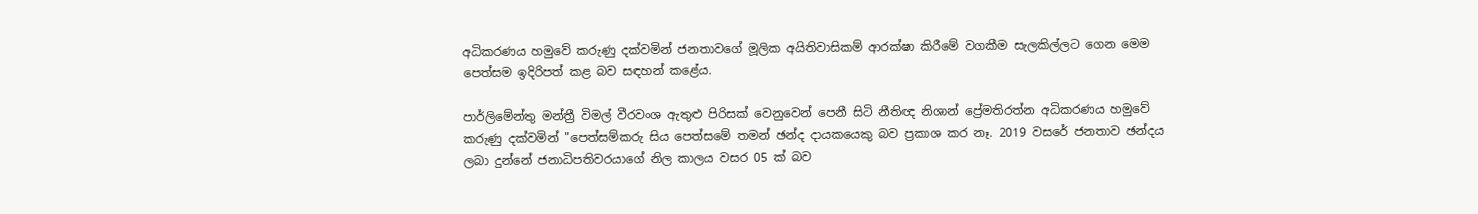අධිකරණය හමුවේ කරුණු දක්වමින් ජනතාවගේ මූලික අයිතිවාසිකම් ආරක්ෂා කිරීමේ වගකීම සැලකිල්ලට ගෙන මෙම පෙත්සම ඉදිරිපත් කළ බව සඳහන් කළේය.

පාර්ලිමේන්තු මන්ත්‍රී විමල් වීරවංශ ඇතුළු පිරිසක් වෙනුවෙන් පෙනී සිටි නීතිඥ නිශාන් ප්‍රේමතිරත්න අධිකරණය හමුවේ කරුණු දක්වමින් "පෙත්සම්කරු සිය පෙත්සමේ තමන් ඡන්ද දායකයෙකු බව ප්‍රකාශ කර නෑ. 2019 වසරේ ජනතාව ඡන්දය ලබා දුන්නේ ජනාධිපතිවරයාගේ නිල කාලය වසර 05 ක් බව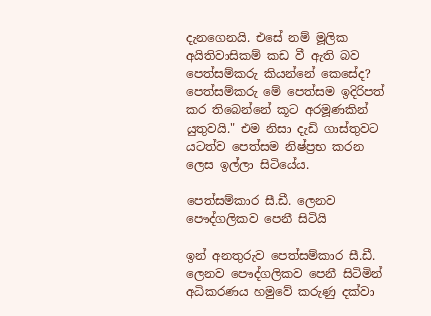දැනගෙනයි. එසේ නම් මූලික අයිතිවාසිකම් කඩ වී ඇති බව පෙත්සම්කරු කියන්නේ කෙසේද? පෙත්සම්කරු මේ පෙත්සම ඉදිරිපත් කර තිබෙන්නේ කූට අරමූණකින් යුතුවයි." එම නිසා දැඩි ගාස්තුවට යටත්ව පෙත්සම නිෂ්ප්‍රභ කරන ලෙස ඉල්ලා සිටියේය.

පෙත්සම්කාර සී.ඩී. ලෙනව පෞද්ගලිකව පෙනී සිටියි

ඉන් අනතුරුව පෙත්සම්කාර සී.ඩී. ලෙනව පෞද්ගලිකව පෙනී සිටිමින් අධිකරණය හමුවේ කරුණු දක්වා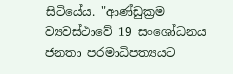සිටියේය. "ආණ්ඩුක්‍රම ව්‍යවස්ථාවේ 19 සංශෝධනය ජනතා පරමාධිපත්‍යයට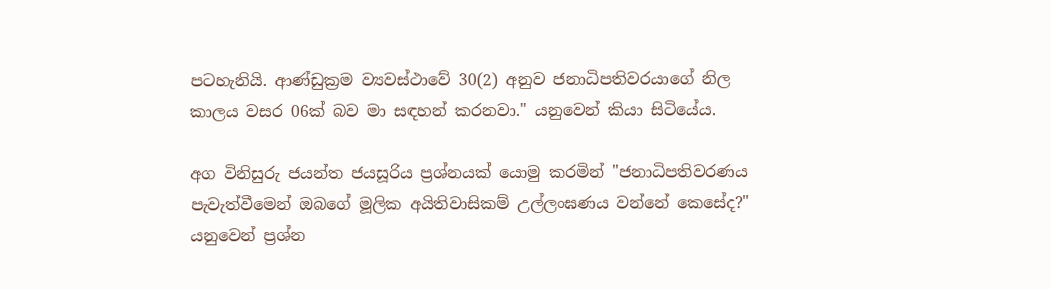පටහැනියි. ආණ්ඩුක්‍රම ව්‍යවස්ථාවේ 30(2) අනුව ජනාධිපතිවරයාගේ නිල කාලය වසර 06ක් බව මා සඳහන් කරනවා." යනුවෙන් කියා සිටියේය.

අග විනිසුරු ජයන්ත ජයසූරිය ප්‍රශ්නයක් යොමු කරමින් "ජනාධිපතිවරණය පැවැත්වීමෙන් ඔබගේ මූලික අයිතිවාසිකම් උල්ලංඝණය වන්නේ කෙසේද?" යනුවෙන් ප්‍රශ්න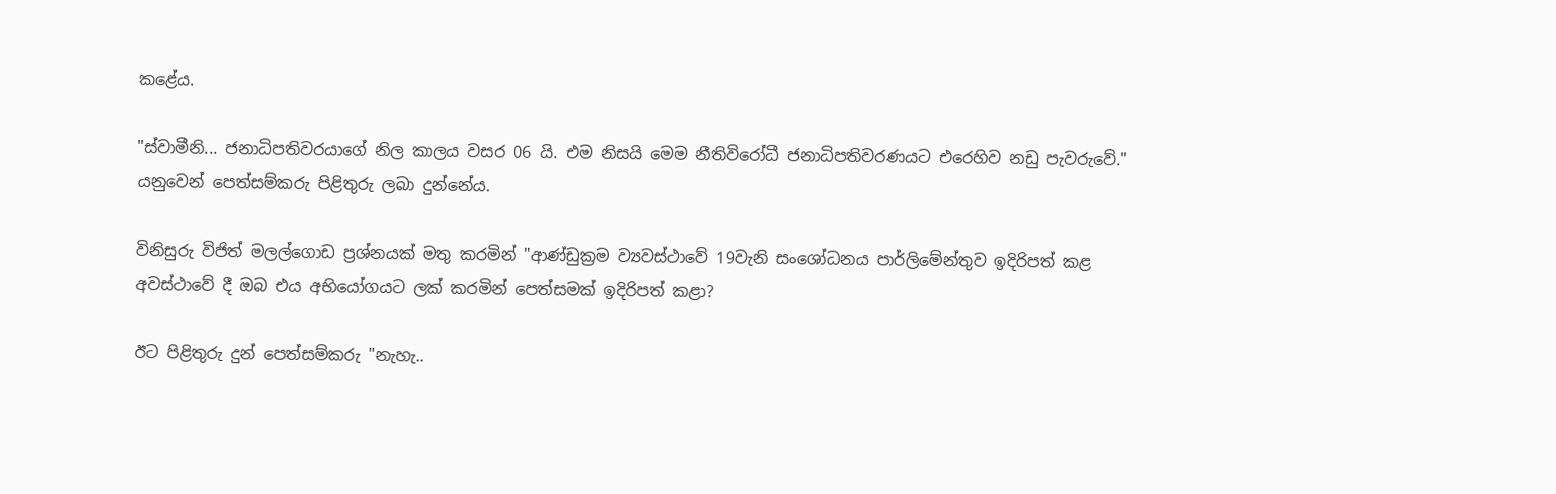කළේය.

"ස්වාමීනි... ජනාධිපතිවරයාගේ නිල කාලය වසර 06 යි. එම නිසයි මෙම නීතිවිරෝධී ජනාධිපතිවරණයට එරෙහිව නඩු පැවරුවේ." යනුවෙන් පෙත්සම්කරු පිළිතුරු ලබා දුන්නේය.

විනිසුරු විජිත් මලල්ගොඩ ප්‍රශ්නයක් මතු කරමින් "ආණ්ඩුක්‍රම ව්‍යවස්ථාවේ 19වැනි සංශෝධනය පාර්ලිමේන්තුව ඉදිරිපත් කළ අවස්ථාවේ දී ඔබ එය අභියෝගයට ලක් කරමින් පෙත්සමක් ඉදිරිපත් කළා?

ඊට පිළිතුරු දුන් පෙත්සම්කරු "නැහැ..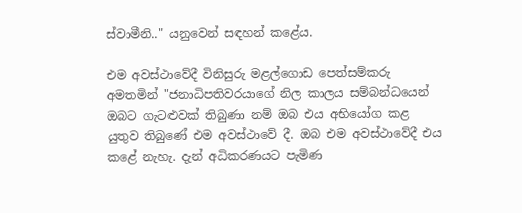ස්වාමීනි.." යනුවෙන් සඳහන් කළේය.

එම අවස්ථාවේදී විනිසුරු මළල්ගොඩ පෙත්සම්කරු අමතමින් "ජනාධිපතිවරයාගේ නිල කාලය සම්බන්ධයෙන් ඔබට ගැටළුවක් තිබුණා නම් ඔබ එය අභියෝග කළ යුතුව තිබුණේ එම අවස්ථාවේ දී. ඔබ එම අවස්ථාවේදී එය කළේ නැහැ. දැන් අධිකරණයට පැමිණ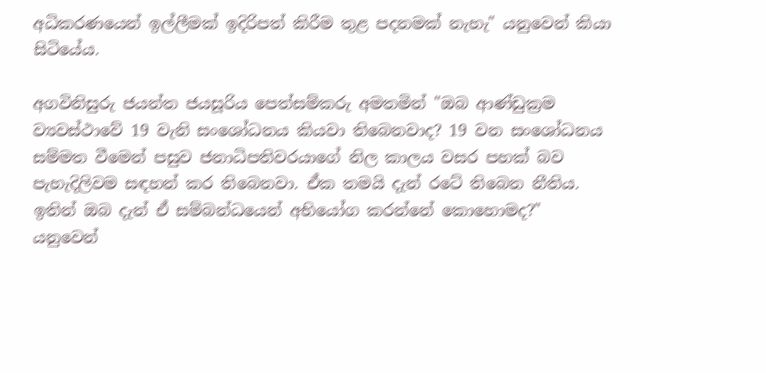අධිකරණයෙන් ඉල්ලීමක් ඉදිරිපත් කිරීම තුළ පදනමක් නැහැ" යනුවෙන් කියා සිටියේය.

අගවිනිසුරු ජයන්ත ජයසූරිය පෙත්සම්කරු අමතමින් "ඔබ ආණ්ඩුක්‍රම ව්‍යවස්ථාවේ 19 වැනි සංශෝධනය කියවා තිබෙනවාද? 19 වන සංශෝධනය සම්මත වීමෙන් පසුව ජනාධිපතිවරයාගේ නිල කාලය වසර පහක් බව පැහැදිලිවම සඳහන් කර තිබෙනවා. ඒක තමයි දැන් රටේ තිබෙන නීතිය. ඉතින් ඔබ දැන් ඒ සම්බන්ධයෙන් අභියෝග කරන්නේ කොහොමද?" යනුවෙන්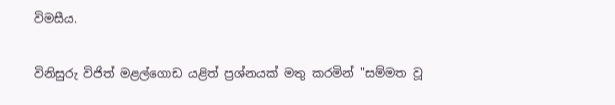විමසීය.

විනිසුරු විජිත් මළල්ගොඩ යළිත් ප්‍රශ්නයක් මතු කරමින් "සම්මත වූ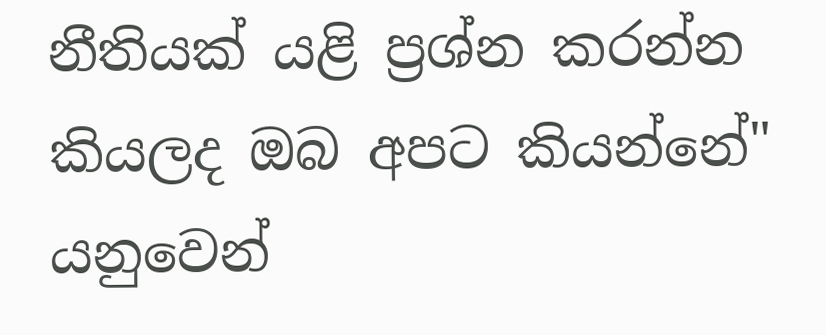නීතියක් යළි ප්‍රශ්න කරන්න කියලද ඔබ අපට කියන්නේ" යනුවෙන්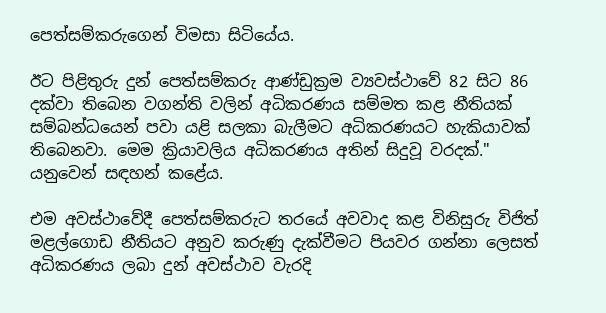පෙත්සම්කරුගෙන් විමසා සිටියේය.

ඊට පිළිතුරු දුන් පෙත්සම්කරු ආණ්ඩුක්‍රම ව්‍යවස්ථාවේ 82 සිට 86 දක්වා තිබෙන වගන්ති වලින් අධිකරණය සම්මත කළ නීතියක් සම්බන්ධයෙන් පවා යළි සලකා බැලීමට අධිකරණයට හැකියාවක් තිබෙනවා. මෙම ක්‍රියාවලිය අධිකරණය අතින් සිදුවූ වරදක්." යනුවෙන් සඳහන් කළේය.

එම අවස්ථාවේදී පෙත්සම්කරුට තරයේ අවවාද කළ විනිසුරු විජිත් මළල්ගොඩ නීතියට අනුව කරුණු දැක්වීමට පියවර ගන්නා ලෙසත් අධිකරණය ලබා දුන් අවස්ථාව වැරදි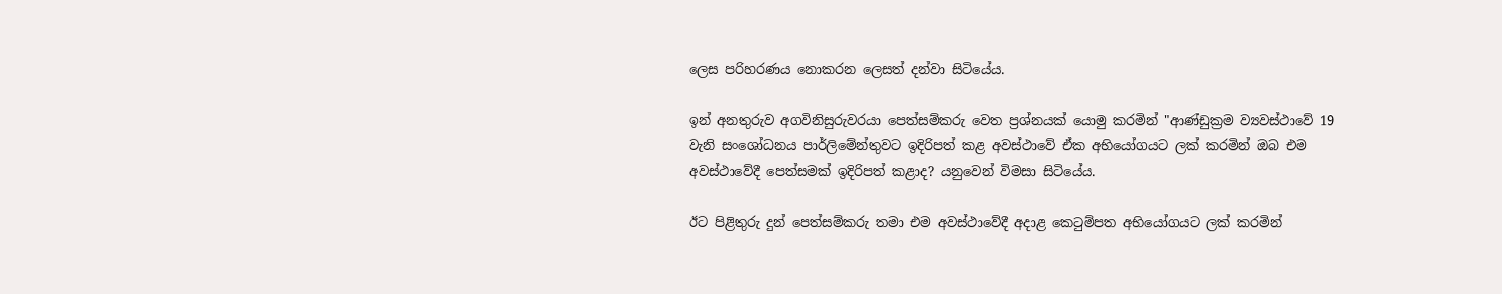ලෙස පරිහරණය නොකරන ලෙසත් දන්වා සිටියේය.

ඉන් අනතුරුව අගවිනිසුරුවරයා පෙත්සම්කරු වෙත ප්‍රශ්නයක් යොමු කරමින් "ආණ්ඩුක්‍රම ව්‍යවස්ථාවේ 19 වැනි සංශෝධනය පාර්ලිමේන්තුවට ඉදිරිපත් කළ අවස්ථාවේ ඒක අභියෝගයට ලක් කරමින් ඔබ එම අවස්ථාවේදී පෙත්සමක් ඉදිරිපත් කළාද? යනුවෙන් විමසා සිටියේය.

ඊට පිළිතුරු දුන් පෙත්සම්කරු තමා එම අවස්ථාවේදී අදාළ කෙටුම්පත අභියෝගයට ලක් කරමින්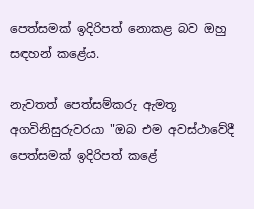පෙත්සමක් ඉදිරිපත් නොකළ බව ඔහු සඳහන් කළේය.

නැවතත් පෙත්සම්කරු ඇමතූ අගවිනිසුරුවරයා "ඔබ එම අවස්ථාවේදී පෙත්සමක් ඉදිරිපත් කළේ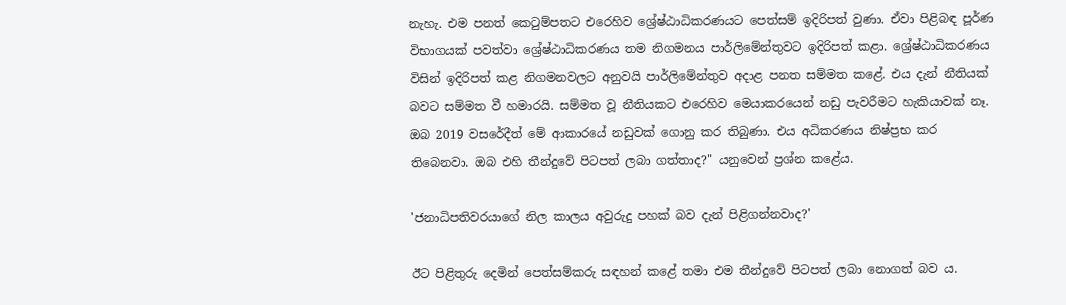නැහැ. එම පනත් කෙටුම්පතට එරෙහිව ශ්‍රේෂ්ඨාධිකරණයට පෙත්සම් ඉදිරිපත් වුණා. ඒවා පිළිබඳ පූර්ණ විභාගයක් පවත්වා ශ්‍රේෂ්ඨාධිකරණය තම නිගමනය පාර්ලිමේන්තුවට ඉදිරිපත් කළා. ශ්‍රේෂ්ඨාධිකරණය විසින් ඉදිරිපත් කළ නිගමනවලට අනුවයි පාර්ලිමේන්තුව අදාළ පනත සම්මත කළේ. එය දැන් නීතියක් බවට සම්මත වී හමාරයි. සම්මත වූ නීතියකට එරෙහිව මෙයාකරයෙන් නඩු පැවරීමට හැකියාවක් නෑ. ඔබ 2019 වසරේදීත් මේ ආකාරයේ නඩුවක් ගොනු කර තිබුණා. එය අධිකරණය නිෂ්ප්‍රභ කර තිබෙනවා. ඔබ එහි තීන්දුවේ පිටපත් ලබා ගත්තාද?" යනුවෙන් ප්‍රශ්න කළේය.

'ජනාධිපතිවරයාගේ නිල කාලය අවුරුදු පහක් බව දැන් පිළිගන්නවාද?'

ඊට පිළිතුරු දෙමින් පෙත්සම්කරු සඳහන් කළේ තමා එම තීන්දුවේ පිටපත් ලබා නොගත් බව ය.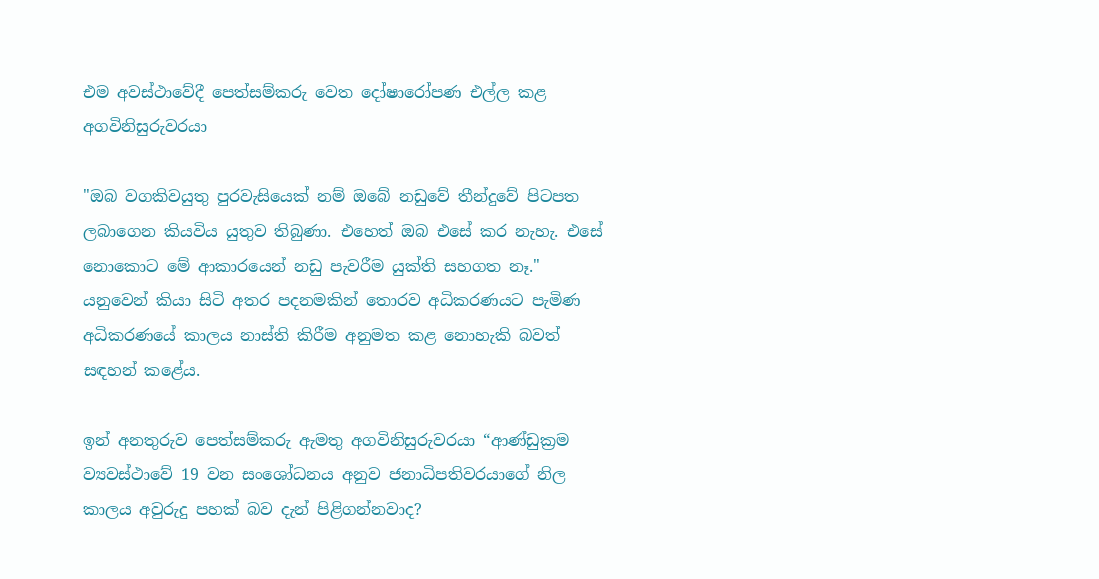එම අවස්ථාවේදී පෙත්සම්කරු වෙත දෝෂාරෝපණ එල්ල කළ අගවිනිසුරුවරයා

"ඔබ වගකිවයුතු පුරවැසියෙක් නම් ඔබේ නඩුවේ තීන්දුවේ පිටපත ලබාගෙන කියවිය යුතුව තිබුණා. එහෙත් ඔබ එසේ කර නැහැ. එසේ නොකොට මේ ආකාරයෙන් නඩු පැවරීම යුක්ති සහගත නෑ." යනුවෙන් කියා සිටි අතර පදනමකින් තොරව අධිකරණයට පැමිණ අධිකරණයේ කාලය නාස්ති කිරීම අනුමත කළ නොහැකි බවත් සඳහන් කළේය.

ඉන් අනතුරුව පෙත්සම්කරු ඇමතු අගවිනිසුරුවරයා “ආණ්ඩුක්‍රම ව්‍යවස්ථාවේ 19 වන සංශෝධනය අනුව ජනාධිපතිවරයාගේ නිල කාලය අවුරුදු පහක් බව දැන් පිළිගන්නවාද?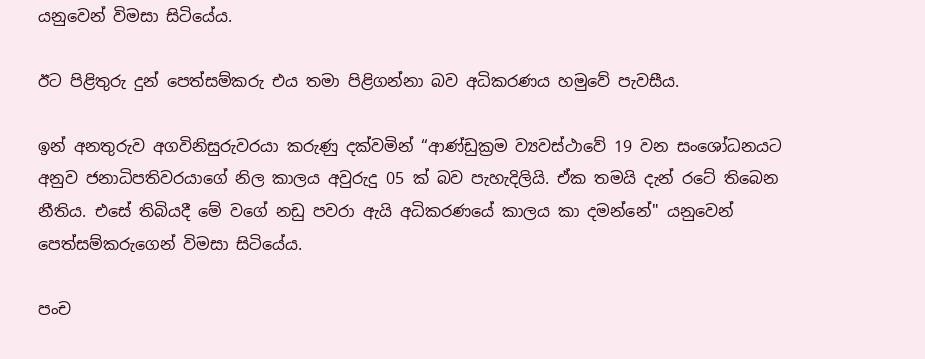යනුවෙන් විමසා සිටියේය.

ඊට පිළිතුරු දුන් පෙත්සම්කරු එය තමා පිළිගන්නා බව අධිකරණය හමුවේ පැවසීය.

ඉන් අනතුරුව අගවිනිසුරුවරයා කරුණු දක්වමින් “ආණ්ඩුක්‍රම ව්‍යවස්ථාවේ 19 වන සංශෝධනයට අනුව ජනාධිපතිවරයාගේ නිල කාලය අවුරුදු 05 ක් බව පැහැදිලියි. ඒක තමයි දැන් රටේ තිබෙන නීතිය. එසේ තිබියදී මේ වගේ නඩු පවරා ඇයි අධිකරණයේ කාලය කා දමන්නේ" යනුවෙන් පෙත්සම්කරුගෙන් විමසා සිටියේය.

පංච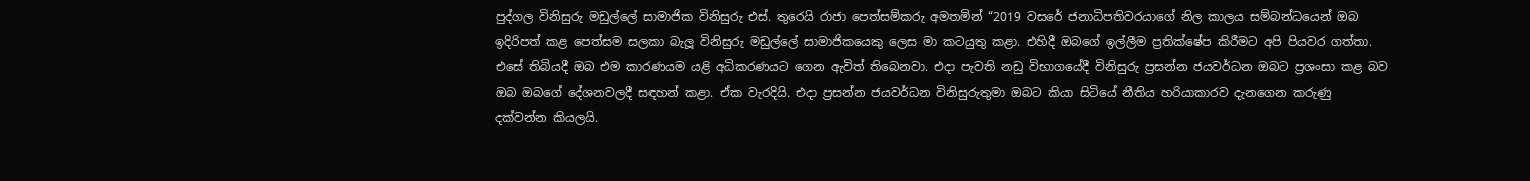පුද්ගල විනිසුරු මඩුල්ලේ සාමාජික විනිසුරු එස්. තුරෙයි රාජා පෙත්සම්කරු අමතමින් “2019 වසරේ ජනාධිපතිවරයාගේ නිල කාලය සම්බන්ධයෙන් ඔබ ඉදිරිපත් කළ පෙත්සම සලකා බැලූ විනිසුරු මඩුල්ලේ සාමාජිකයෙකු ලෙස මා කටයුතු කළා. එහිදී ඔබගේ ඉල්ලීම ප්‍රතික්ෂේප කිරීමට අපි පියවර ගත්තා. එසේ තිබියදී ඔබ එම කාරණයම යළි අධිකරණයට ගෙන ඇවිත් තිබෙනවා. එදා පැවති නඩු විභාගයේදී විනිසුරු ප්‍රසන්න ජයවර්ධන ඔබට ප්‍රශංසා කළ බව ඔබ ඔබගේ දේශනවලදී සඳහන් කළා. ඒක වැරදියි. එදා ප්‍රසන්න ජයවර්ධන විනිසුරුතුමා ඔබට කියා සිටියේ නීතිය හරියාකාරව දැනගෙන කරුණු දක්වන්න කියලයි.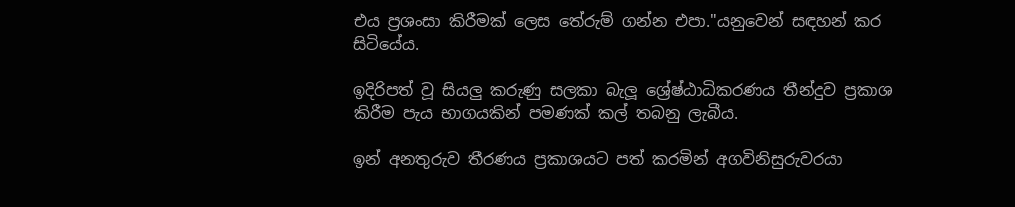එය ප්‍රශංසා කිරීමක් ලෙස තේරුම් ගන්න එපා."යනුවෙන් සඳහන් කර සිටියේය.

ඉදිරිපත් වූ සියලු කරුණු සලකා බැලූ ශ්‍රේෂ්ඨාධිකරණය තීන්දුව ප්‍රකාශ කිරීම පැය භාගයකින් පමණක් කල් තබනු ලැබීය.

ඉන් අනතුරුව තීරණය ප්‍රකාශයට පත් කරමින් අගවිනිසුරුවරයා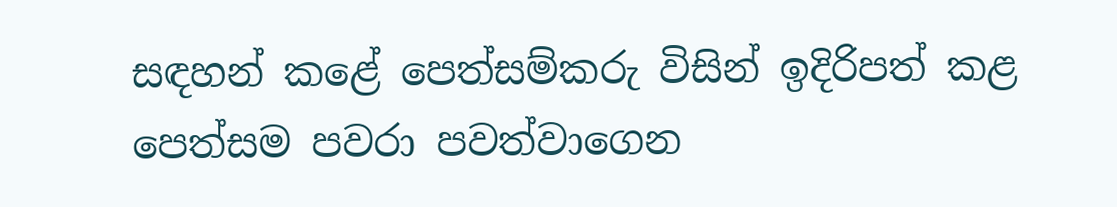සඳහන් කළේ පෙත්සම්කරු විසින් ඉදිරිපත් කළ පෙත්සම පවරා පවත්වාගෙන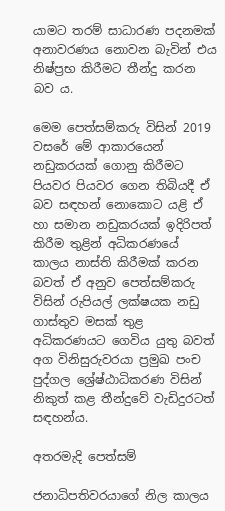යාමට තරම් සාධාරණ පදනමක් අනාවරණය නොවන බැවින් එය නිෂ්ප්‍රභ කිරීමට තීන්දු කරන බව ය.

මෙම පෙත්සම්කරු විසින් 2019 වසරේ මේ ආකාරයෙන් නඩුකරයක් ගොනු කිරීමට පියවර පියවර ගෙන තිබියදී ඒ බව සඳහන් නොකොට යළි ඒ හා සමාන නඩුකරයක් ඉදිරිපත් කිරීම තුළින් අධිකරණයේ කාලය නාස්ති කිරීමක් කරන බවත් ඒ අනුව පෙත්සම්කරු විසින් රුපියල් ලක්ෂයක නඩු ගාස්තුව මසක් තුළ අධිකරණයට ගෙවිය යුතු බවත් අග විනිසුරුවරයා ප්‍රමුඛ පංච පුද්ගල ශ්‍රේෂ්ඨාධිකරණ විසින් නිකුත් කළ තීන්දුවේ වැඩිදුරටත් සඳහන්ය.

අතරමැදි පෙත්සම්

ජනාධිපතිවරයාගේ නිල කාලය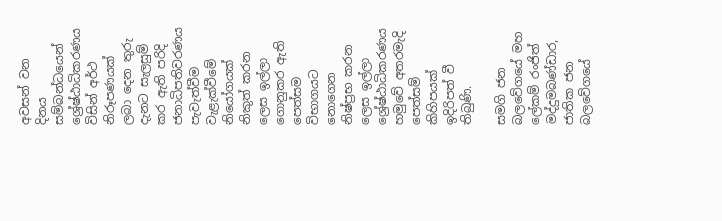අවසන් වන දිනය සම්බන්ධයෙන් ශ්‍රේෂ්ඨාධිකරණය විසින් අර්ථ නිරූපණයක් ලබා දෙන තුරු දැනට සැලසුම් කර ඇති පරිදි ජනාධිපතිවරණය පැවැත්වීම වැළැක්වීමේ නියෝගයක් නිකුත් කරන ලෙස ඉල්ලා ගොනුකර ඇති පෙත්සම විභාගයට නොගෙන නිෂ්ප්‍රභ කරන ලෙස ඉල්ලා ශ්‍රේෂ්ඨාධිකරණය හමුවේ අතරමැදි පෙත්සම් කිහිපයක් ඉදිරිපත් වී තිබුණි.

සමගි ජන බලවේගයේ මහ ලේකම් රංජිත් මද්දුමබණ්ඩාර, ජාතික ජන බලවේගයේ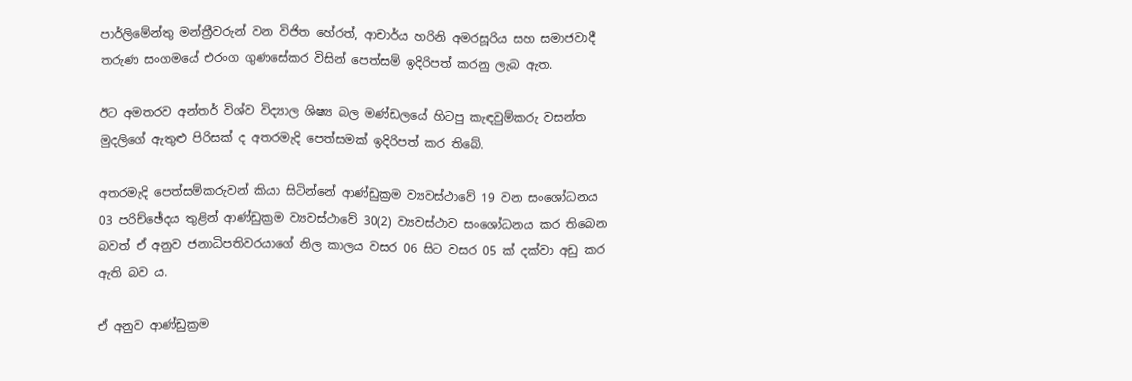පාර්ලිමේන්තු මන්ත්‍රීවරුන් වන විජිත හේරත්, ආචාර්ය හරිනි අමරසූරිය සහ සමාජවාදී තරුණ සංගමයේ එරංග ගුණසේකර විසින් පෙත්සම් ඉදිරිපත් කරනු ලැබ ඇත.

ඊට අමතරව අන්තර් විශ්ව විද්‍යාල ශිෂ්‍ය බල මණ්ඩලයේ හිටපු කැඳවුම්කරු වසන්ත මුදලිගේ ඇතුළු පිරිසක් ද අතරමැදි පෙත්සමක් ඉදිරිපත් කර තිබේ.

අතරමැදි පෙත්සම්කරුවන් කියා සිටින්නේ ආණ්ඩුක්‍රම ව්‍යවස්ථාවේ 19 වන සංශෝධනය 03 පරිච්ඡේදය තුළින් ආණ්ඩුක්‍රම ව්‍යවස්ථාවේ 30(2) ව්‍යවස්ථාව සංශෝධනය කර තිබෙන බවත් ඒ අනුව ජනාධිපතිවරයාගේ නිල කාලය වසර 06 සිට වසර 05 ක් දක්වා අඩු කර ඇති බව ය.

ඒ අනුව ආණ්ඩුක්‍රම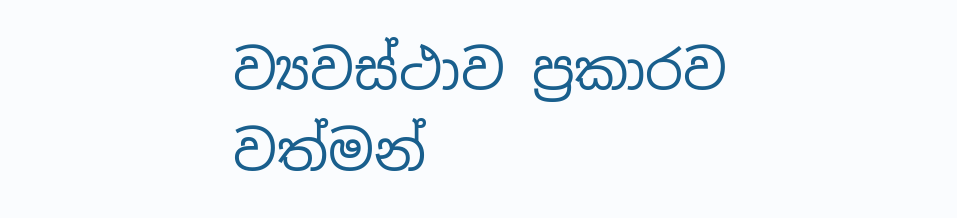ව්‍යවස්ථාව ප්‍රකාරව වත්මන්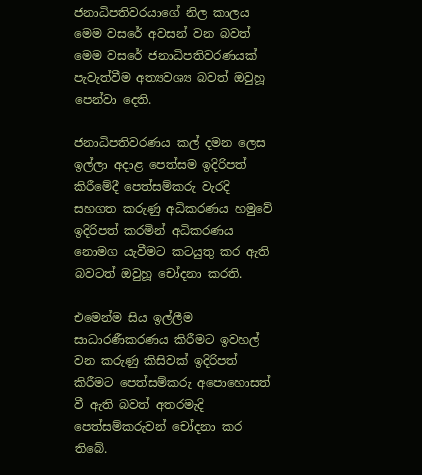ජනාධිපතිවරයාගේ නිල කාලය මෙම වසරේ අවසන් වන බවත් මෙම වසරේ ජනාධිපතිවරණයක් පැවැත්වීම අත්‍යවශ්‍ය බවත් ඔවුහූ පෙන්වා දෙති.

ජනාධිපතිවරණය කල් දමන ලෙස ඉල්ලා අදාළ පෙත්සම ඉදිරිපත් කිරීමේදී පෙත්සම්කරු වැරදි සහගත කරුණු අධිකරණය හමුවේ ඉදිරිපත් කරමින් අධිකරණය නොමග යැවීමට කටයුතු කර ඇති බවටත් ඔවුහූ චෝදනා කරති.

එමෙන්ම සිය ඉල්ලීම සාධාරණීකරණය කිරීමට ඉවහල් වන කරුණු කිසිවක් ඉදිරිපත් කිරීමට පෙත්සම්කරු අපොහොසත් වී ඇති බවත් අතරමැදි පෙත්සම්කරුවන් චෝදනා කර තිබේ.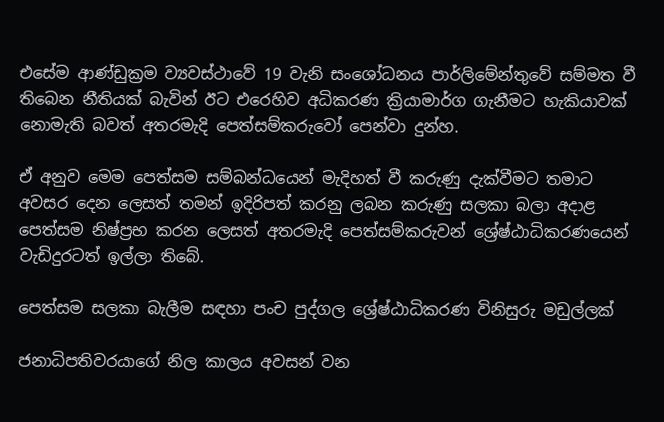එසේම ආණ්ඩුක්‍රම ව්‍යවස්ථාවේ 19 වැනි සංශෝධනය පාර්ලිමේන්තුවේ සම්මත වී තිබෙන නීතියක් බැවින් ඊට එරෙහිව අධිකරණ ක්‍රියාමාර්ග ගැනීමට හැකියාවක් නොමැති බවත් අතරමැදි පෙත්සම්කරුවෝ පෙන්වා දුන්හ.

ඒ අනුව මෙම පෙත්සම සම්බන්ධයෙන් මැදිහත් වී කරුණු දැක්වීමට තමාට අවසර දෙන ලෙසත් තමන් ඉදිරිපත් කරනු ලබන කරුණු සලකා බලා අදාළ පෙත්සම නිෂ්ප්‍රභ කරන ලෙසත් අතරමැදි පෙත්සම්කරුවන් ශ්‍රේෂ්ඨාධිකරණයෙන් වැඩිදුරටත් ඉල්ලා තිබේ.

පෙත්සම සලකා බැලීම සඳහා පංච පුද්ගල ශ්‍රේෂ්ඨාධිකරණ විනිසුරු මඩුල්ලක්

ජනාධිපතිවරයාගේ නිල කාලය අවසන් වන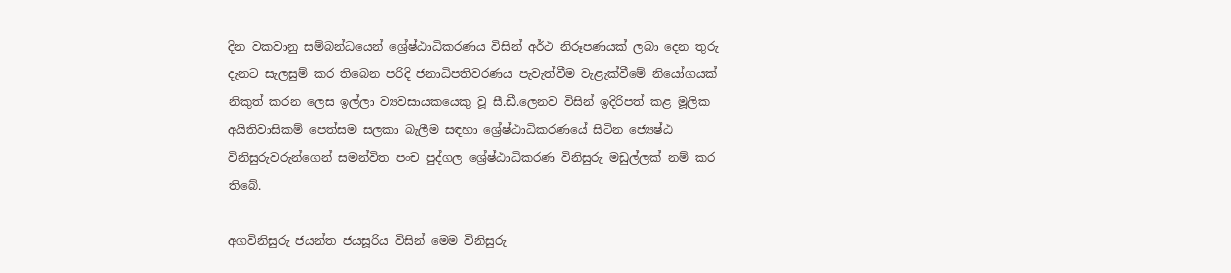දින වකවානු සම්බන්ධයෙන් ශ්‍රේෂ්ඨාධිකරණය විසින් අර්ථ නිරූපණයක් ලබා දෙන තුරු දැනට සැලසුම් කර තිබෙන පරිදි ජනාධිපතිවරණය පැවැත්වීම වැළැක්වීමේ නියෝගයක් නිකුත් කරන ලෙස ඉල්ලා ව්‍යවසායකයෙකු වූ සී.ඩී.ලෙනව විසින් ඉදිරිපත් කළ මූලික අයිතිවාසිකම් පෙත්සම සලකා බැලීම සඳහා ශ්‍රේෂ්ඨාධිකරණයේ සිටින ජ්‍යෙෂ්ඨ විනිසුරුවරුන්ගෙන් සමන්විත පංච පුද්ගල ශ්‍රේෂ්ඨාධිකරණ විනිසුරු මඩුල්ලක් නම් කර තිබේ.

අගවිනිසුරු ජයන්ත ජයසූරිය විසින් මෙම විනිසුරු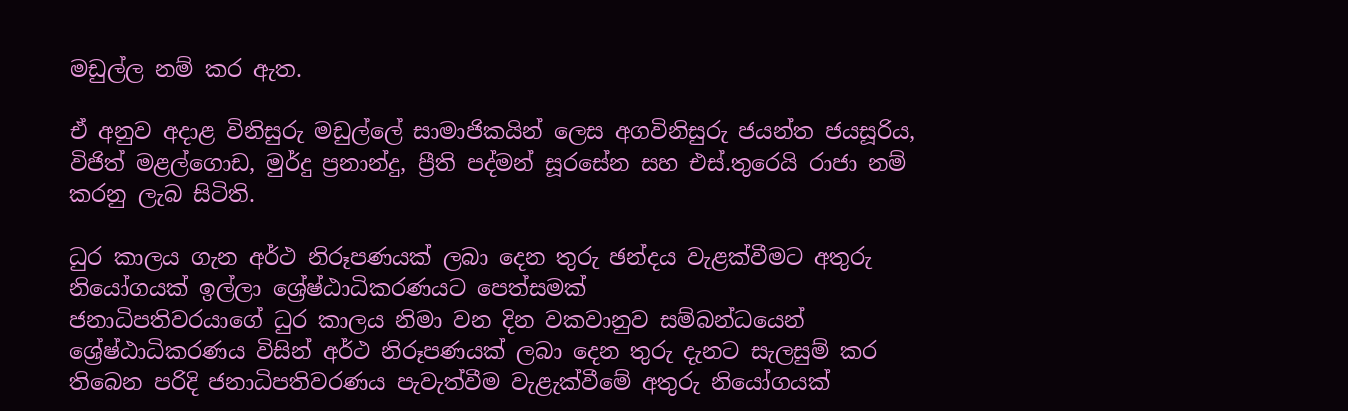මඩුල්ල නම් කර ඇත.

ඒ අනුව අදාළ විනිසුරු මඩුල්ලේ සාමාජිකයින් ලෙස අගවිනිසුරු ජයන්ත ජයසූරිය, විජිත් මළල්ගොඩ, මුර්දු ප්‍රනාන්දු, ප්‍රීති පද්මන් සූරසේන සහ එස්.තුරෙයි රාජා නම් කරනු ලැබ සිටිති.

ධුර කාලය ගැන අර්ථ නිරූපණයක් ලබා දෙන තුරු ඡන්දය වැළක්වීමට අතුරු නියෝගයක් ඉල්ලා ශ්‍රේෂ්ඨාධිකරණයට පෙත්සමක්
ජනාධිපතිවරයාගේ ධුර කාලය නිමා වන දින වකවානුව සම්බන්ධයෙන් ශ්‍රේෂ්ඨාධිකරණය විසින් අර්ථ නිරූපණයක් ලබා දෙන තුරු දැනට සැලසුම් කර තිබෙන පරිදි ජනාධිපතිවරණය පැවැත්වීම වැළැක්වීමේ අතුරු නියෝගයක්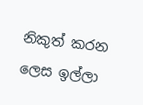නිකුත් කරන ලෙස ඉල්ලා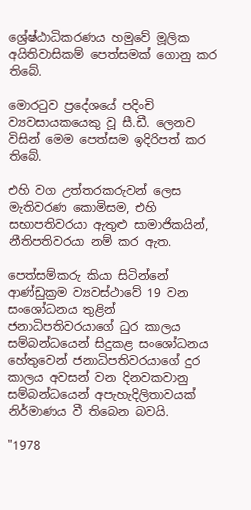ශ්‍රේෂ්ඨාධිකරණය හමුවේ මූලික අයිතිවාසිකම් පෙත්සමක් ගොනු කර තිබේ.

මොරටුව ප්‍රදේශයේ පදිංචි ව්‍යවසායකයෙකු වූ සී.ඩී. ලෙනව විසින් මෙම පෙත්සම ඉදිරිපත් කර තිබේ.

එහි වග උත්තරකරුවන් ලෙස මැතිවරණ කොමිසම, එහි සභාපතිවරයා ඇතුළු සාමාජිකයින්, නීතිපතිවරයා නම් කර ඇත.

පෙත්සම්කරු කියා සිටින්නේ ආණ්ඩුක්‍රම ව්‍යවස්ථාවේ 19 වන සංශෝධනය තුළින් ජනාධිපතිවරයාගේ ධුර කාලය සම්බන්ධයෙන් සිදුකළ සංශෝධනය හේතුවෙන් ජනාධිපතිවරයාගේ දුර කාලය අවසන් වන දිනවකවානු සම්බන්ධයෙන් අපැහැදිලිතාවයක් නිර්මාණය වී තිබෙන බවයි.

"1978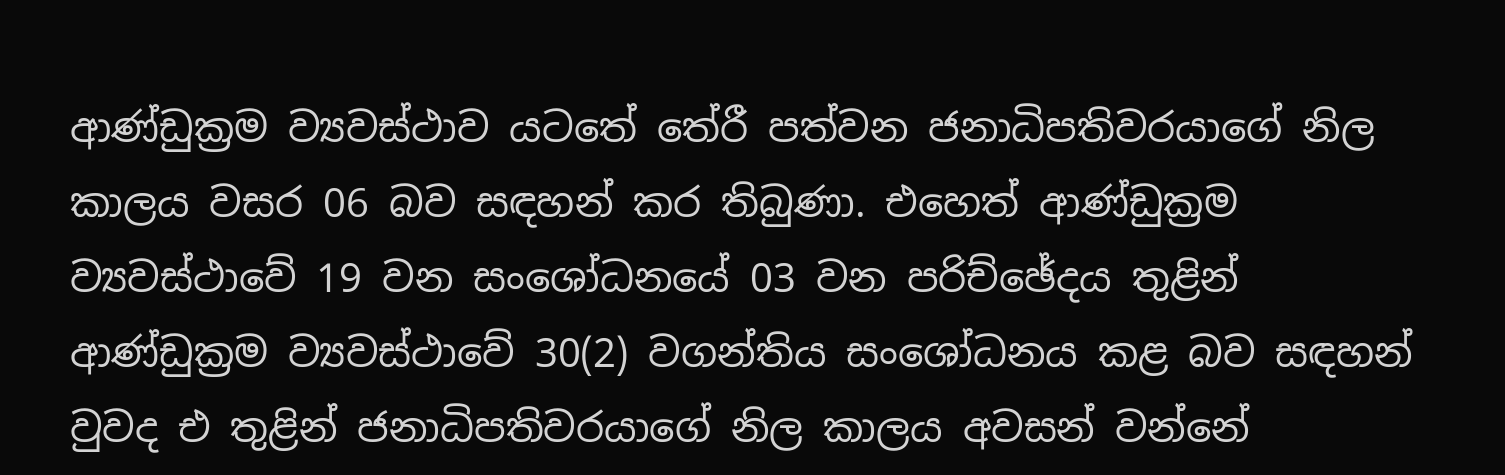ආණ්ඩුක්‍රම ව්‍යවස්ථාව යටතේ තේරී පත්වන ජනාධිපතිවරයාගේ නිල කාලය වසර 06 බව සඳහන් කර තිබුණා. එහෙත් ආණ්ඩුක්‍රම ව්‍යවස්ථාවේ 19 වන සංශෝධනයේ 03 වන පරිච්ඡේදය තුළින් ආණ්ඩුක්‍රම ව්‍යවස්ථාවේ 30(2) වගන්තිය සංශෝධනය කළ බව සඳහන් වුවද එ තුළින් ජනාධිපතිවරයාගේ නිල කාලය අවසන් වන්නේ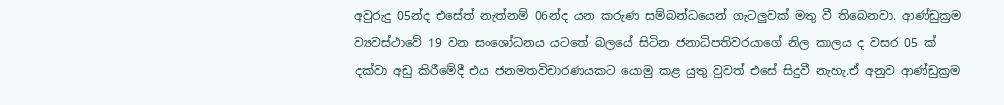අවුරුදු 05න්ද එසේත් නැත්නම් 06න්ද යන කරුණ සම්බන්ධයෙන් ගැටලුවක් මතු වී තිබෙනවා. ආණ්ඩුක්‍රම ව්‍යවස්ථාවේ 19 වන සංශෝධනය යටතේ බලයේ සිටින ජනාධිපතිවරයාගේ නිල කාලය ද වසර 05 ක් දක්වා අඩු කිරීමේදී එය ජනමතවිචාරණයකට යොමු කළ යුතු වුවත් එසේ සිදුවී නැහැ.ඒ අනුව ආණ්ඩුක්‍රම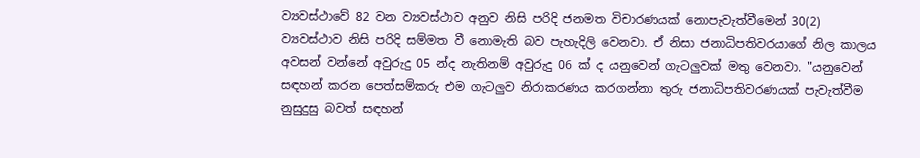ව්‍යවස්ථාවේ 82 වන ව්‍යවස්ථාව අනුව නිසි පරිදි ජනමත විචාරණයක් නොපැවැත්වීමෙන් 30(2) ව්‍යවස්ථාව නිසි පරිදි සම්මත වී නොමැති බව පැහැදිලි වෙනවා. ඒ නිසා ජනාධිපතිවරයාගේ නිල කාලය අවසන් වන්නේ අවුරුදු 05 න්ද නැතිනම් අවුරුදු 06 ක් ද යනුවෙන් ගැටලුවක් මතු වෙනවා. "යනුවෙන් සඳහන් කරන පෙත්සම්කරු එම ගැටලුව නිරාකරණය කරගන්නා තුරු ජනාධිපතිවරණයක් පැවැත්වීම නුසුදුසු බවත් සඳහන්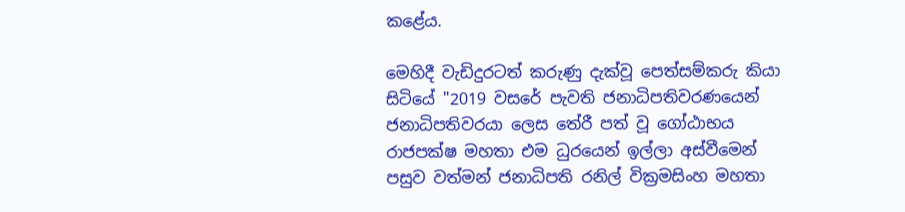කළේය.

මෙහිදී වැඩිදුරටත් කරුණු දැක්වූ පෙත්සම්කරු කියා සිටියේ "2019 වසරේ පැවති ජනාධිපතිවරණයෙන් ජනාධිපතිවරයා ලෙස තේරී පත් වූ ගෝඨාභය රාජපක්ෂ මහතා එම ධුරයෙන් ඉල්ලා අස්වීමෙන් පසුව වත්මන් ජනාධිපති රනිල් වික්‍රමසිංහ මහතා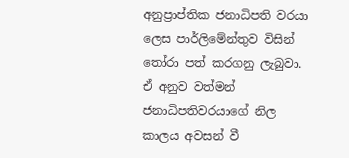අනුප්‍රාප්තික ජනාධිපති වරයා ලෙස පාර්ලිමේන්තුව විසින් තෝරා පත් කරගනු ලැබුවා. ඒ අනුව වත්මන් ජනාධිපතිවරයාගේ නිල කාලය අවසන් වී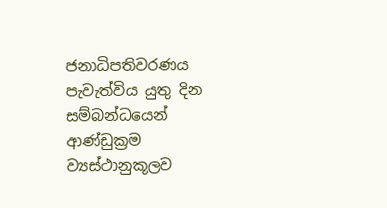ජනාධිපතිවරණය පැවැත්විය යුතු දින සම්බන්ධයෙන් ආණ්ඩුක්‍රම ව්‍යස්ථානුකූලව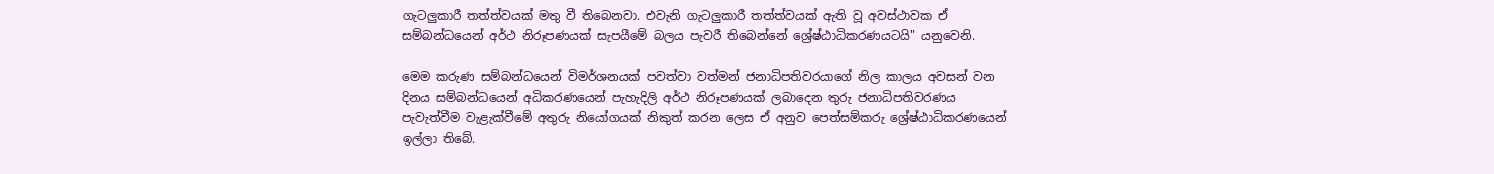ගැටලුකාරී තත්ත්වයක් මතු වී තිබෙනවා. එවැනි ගැටලුකාරී තත්ත්වයක් ඇති වූ අවස්ථාවක ඒ සම්බන්ධයෙන් අර්ථ නිරූපණයක් සැපයීමේ බලය පැවරී තිබෙන්නේ ශ්‍රේෂ්ඨාධිකරණයටයි" යනුවෙනි.

මෙම කරුණ සම්බන්ධයෙන් විමර්ශනයක් පවත්වා වත්මන් ජනාධිපතිවරයාගේ නිල කාලය අවසන් වන දිනය සම්බන්ධයෙන් අධිකරණයෙන් පැහැදිලි අර්ථ නිරූපණයක් ලබාදෙන තුරු ජනාධිපතිවරණය පැවැත්වීම වැළැක්වීමේ අතුරු නියෝගයක් නිකුත් කරන ලෙස ඒ අනුව පෙත්සම්කරු ශ්‍රේෂ්ඨාධිකරණයෙන් ඉල්ලා තිබේ.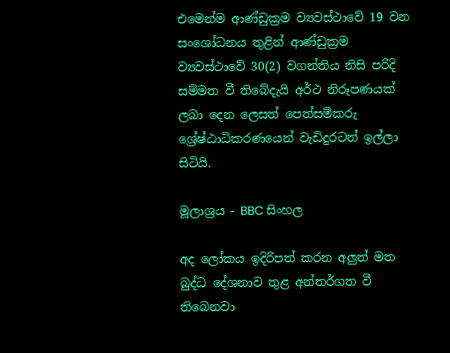එමෙන්ම ආණ්ඩුක්‍රම ව්‍යවස්ථාවේ 19 වන සංශෝධනය තුළින් ආණ්ඩුක්‍රම ව්‍යවස්ථාවේ 30(2) වගන්තිය නිසි පරිදි සම්මත වී තිබේදැයි අර්ථ නිරූපණයක් ලබා දෙන ලෙසත් පෙත්සම්කරු ශ්‍රේෂ්ඨාධිකරණයෙන් වැඩිදුරටත් ඉල්ලා සිටියි.

මූලාශ්‍රය - BBC සිංහල

අද ලෝකය ඉදිරිපත් කරන අලුත් මත බුද්ධ දේශනාව තුළ අන්තර්ගත වී තිබෙනවා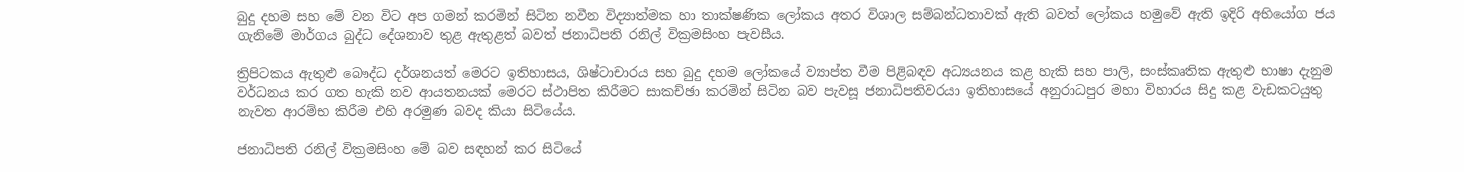බුදු දහම සහ මේ වන විට අප ගමන් කරමින් සිටින නවීන විද්‍යාත්මක හා තාක්ෂණික ලෝකය අතර විශාල සම්බන්ධතාවක් ඇති බවත් ලෝකය හමුවේ ඇති ඉදිරි අභියෝග ජය ගැනිමේ මාර්ගය බුද්ධ දේශනාව තුළ ඇතුළත් බවත් ජනාධිපති රනිල් වික්‍රමසිංහ පැවසීය.

ත්‍රිපිටකය ඇතුළු බෞද්ධ දර්ශනයත් මෙරට ඉතිහාසය, ශිෂ්ටාචාරය සහ බුදු දහම ලෝකයේ ව්‍යාප්ත වීම පිළිබඳව අධ්‍යයනය කළ හැකි සහ පාලි, සංස්කෘතික ඇතුළු භාෂා දැනුම වර්ධනය කර ගත හැකි නව ආයතනයක් මෙරට ස්ථාපිත කිරීමට සාකච්ඡා කරමින් සිටින බව පැවසූ ජනාධිපතිවරයා ඉතිහාසයේ අනුරාධපුර මහා විහාරය සිදු කළ වැඩකටයුතු නැවත ආරම්භ කිරීම එහි අරමුණ බවද කියා සිටියේය.

ජනාධිපති රනිල් වික්‍රමසිංහ මේ බව සඳහන් කර සිටියේ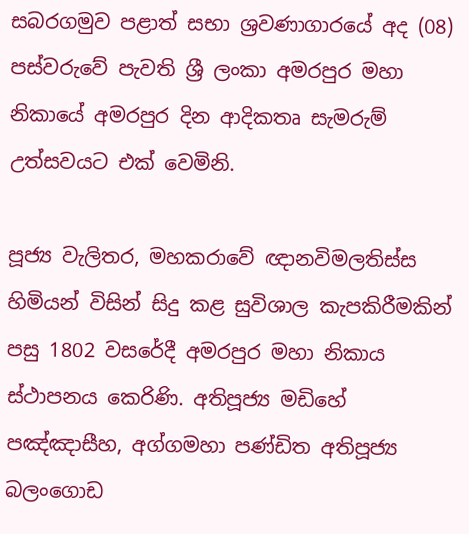සබරගමුව පළාත් සභා ශ්‍රවණාගාරයේ අද (08) පස්වරුවේ පැවති ශ්‍රී ලංකා අමරපුර මහා නිකායේ අමරපුර දින ආදිකතෘ සැමරුම් උත්සවයට එක් වෙමිනි.

පූජ්‍ය වැලිතර, මහකරාවේ ඥානවිමලතිස්ස හිමියන් විසින් සිදු කළ සුවිශාල කැපකිරීමකින් පසු 1802 වසරේදී අමරපුර මහා නිකාය ස්ථාපනය කෙරිණි. අතිපූජ්‍ය මඩිහේ පඤ්ඤාසීහ, අග්ගමහා පණ්ඩිත අතිපූජ්‍ය බලංගොඩ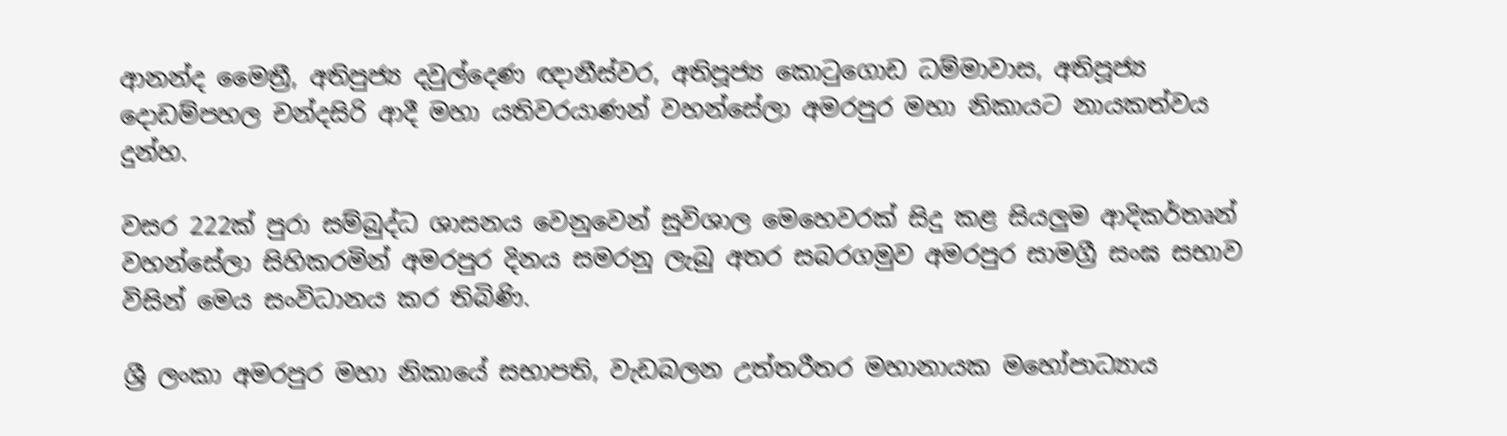ආනන්ද මෛත්‍රී, අතිපුජ්‍ය දවුල්දෙණ ඥානීස්වර, අතිපූජ්‍ය කොටුගොඩ ධම්මාවාස, අතිපූජ්‍ය දොඩම්පහල චන්දසිරි ආදී මහා යතිවරයාණන් වහන්සේලා අමරපුර මහා නිකායට නායකත්වය දුන්හ.

වසර 222ක් පුරා සම්බුද්ධ ශාසනය වෙනුවෙන් සුවිශාල මෙහෙවරක් සිදු කළ සියලුම ආදිකර්තෘන් වහන්සේලා සිහිකරමින් අමරපුර දිනය සමරනු ලැබු අතර සබරගමුව අමරපුර සාමග්‍රී සංඝ සභාව විසින් මෙය සංවිධානය කර තිබිණි.

ශ්‍රී ලංකා අමරපුර මහා නිකායේ සභාපති, වැඩබලන උත්තරීතර මහානායක මහෝපාධ්‍යාය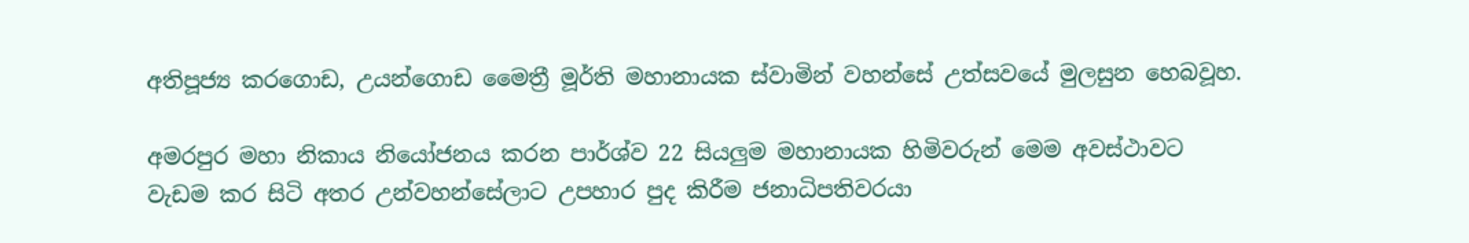අතිපූජ්‍ය කරගොඩ, උයන්ගොඩ මෛත්‍රී මූර්ති මහානායක ස්වාමින් වහන්සේ උත්සවයේ මුලසුන හෙබවූහ.

අමරපුර මහා නිකාය නියෝජනය කරන පාර්ශ්ව 22 සියලුම මහානායක හිමිවරුන් මෙම අවස්ථාවට වැඩම කර සිටි අතර උන්වහන්සේලාට උපහාර පුද කිරීම ජනාධිපතිවරයා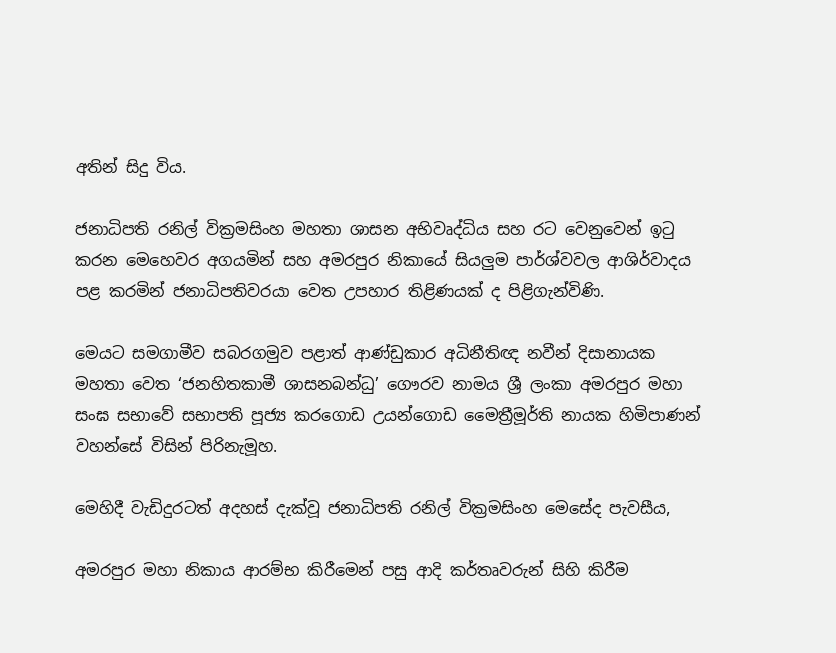අතින් සිදු විය.

ජනාධිපති රනිල් වික්‍රමසිංහ මහතා ශාසන අභිවෘද්ධිය සහ රට වෙනුවෙන් ඉටු කරන මෙහෙවර අගයමින් සහ අමරපුර නිකායේ සියලුම පාර්ශ්වවල ආශිර්වාදය පළ කරමින් ජනාධිපතිවරයා වෙත උපහාර තිළිණයක් ද පිළිගැන්විණි.

මෙයට සමගාමීව සබරගමුව පළාත් ආණ්ඩුකාර අධිනීතිඥ නවීන් දිසානායක මහතා වෙත ‘ජනහිතකාමී ශාසනබන්ධු’ ගෞරව නාමය ශ්‍රී ලංකා අමරපුර මහා සංඝ සභාවේ සභාපති පූජ්‍ය කරගොඩ උයන්ගොඩ මෛත්‍රීමූර්ති නායක හිමිපාණන් වහන්සේ විසින් පිරිනැමූහ.

මෙහිදී වැඩිදුරටත් අදහස් දැක්වූ ජනාධිපති රනිල් වික්‍රමසිංහ මෙසේද පැවසීය,

අමරපුර මහා නිකාය ආරම්භ කිරීමෙන් පසු ආදි කර්තෘවරුන් සිහි කිරීම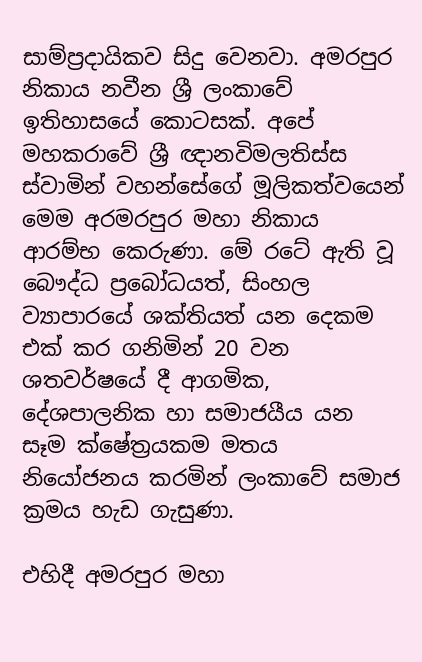සාම්ප්‍රදායිකව සිදු වෙනවා. අමරපුර නිකාය නවීන ශ්‍රී ලංකාවේ ඉතිහාසයේ කොටසක්. අපේ මහකරාවේ ශ්‍රී ඥානවිමලතිස්ස ස්වාමින් වහන්සේගේ මූලිකත්වයෙන් මෙම අරමරපුර මහා නිකාය ආරම්භ කෙරුණා. මේ රටේ ඇති වූ බෞද්ධ ප්‍රබෝධයත්, සිංහල ව්‍යාපාරයේ ශක්තියත් යන දෙකම එක් කර ගනිමින් 20 වන ශතවර්ෂයේ දී ආගමික, දේශපාලනික හා සමාජයීය යන සෑම ක්ෂේත්‍රයකම මතය නියෝජනය කරමින් ලංකාවේ සමාජ ක්‍රමය හැඩ ගැසුණා.

එහිදී අමරපුර මහා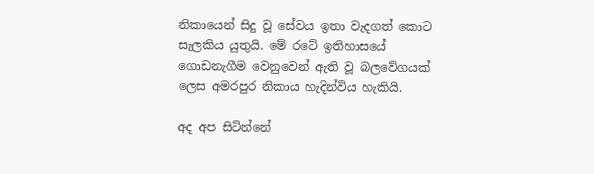නිකායෙන් සිදු වූ සේවය ඉතා වැදගත් කොට සැලකිය යුතුයි. මේ රටේ ඉතිහාසයේ ගොඩනැගීම වෙනුවෙන් ඇති වූ බලවේගයක් ලෙස අමරපුර නිකාය හැදින්විය හැකියි.

අද අප සිටින්නේ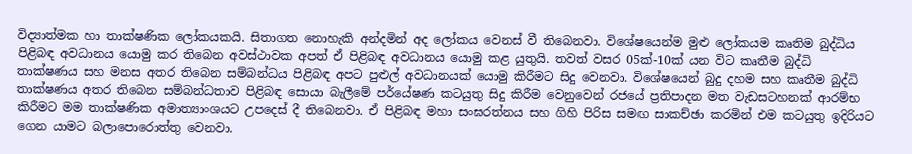විද්‍යාත්මක හා තාක්ෂණික ලෝකයකයි. සිතාගත නොහැකි අන්දමින් අද ලෝකය වෙනස් වී තිබෙනවා. විශේෂයෙන්ම මුළු ලෝකයම කෘතිම බුද්ධිය පිළිබඳ අවධානය යොමු කර තිබෙන අවස්ථාවක අපත් ඒ පිළිබඳ අවධානය යොමු කළ යුතුයි. තවත් වසර 05ක්-10ක් යන විට කෘතීම බුද්ධි තාක්ෂණය සහ මනස අතර තිබෙන සම්බන්ධය පිළිබඳ අපට පුළුල් අවධානයක් යොමු කිරීමට සිදු වෙනවා. විශේෂයෙන් බුදු දහම සහ කෘතීම බුද්ධි තාක්ෂණය අතර තිබෙන සම්බන්ධතාව පිළිබඳ සොයා බැලීමේ පර්යේෂණ කටයුතු සිදු කිරීම වෙනුවෙන් රජයේ ප්‍රතිපාදන මත වැඩසටහනක් ආරම්භ කිරීමට මම තාක්ෂණික අමාත්‍යාංශයට උපදෙස් දී තිබෙනවා. ඒ පිළිබඳ මහා සංඝරත්නය සහ ගිහි පිරිස සමඟ සාකච්ඡා කරමින් එම කටයුතු ඉදිරියට ගෙන යාමට බලාපොරොත්තු වෙනවා.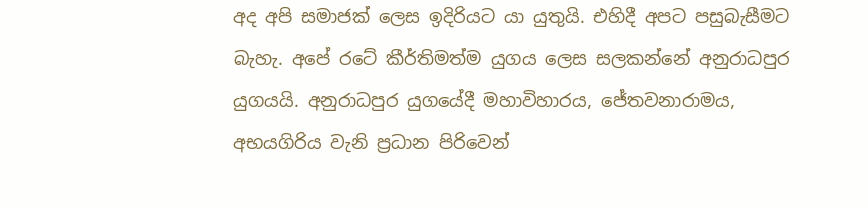අද අපි සමාජක් ලෙස ඉදිරියට යා යුතුයි. එහිදී අපට පසුබැසීමට බැහැ. අපේ රටේ කීර්තිමත්ම යුගය ලෙස සලකන්නේ අනුරාධපුර යුගයයි. අනුරාධපුර යුගයේදී මහාවිහාරය, ජේතවනාරාමය, අභයගිරිය වැනි ප්‍රධාන පිරිවෙන්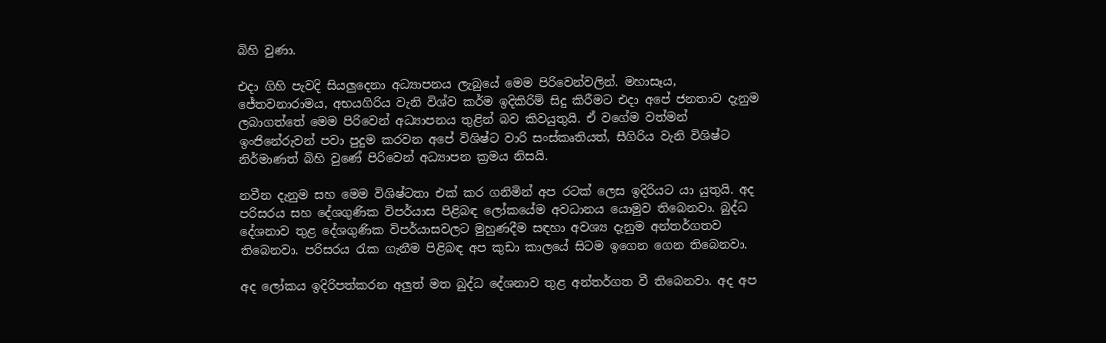බිහි වුණා.

එදා ගිහි පැවදි සියලුදෙනා අධ්‍යාපනය ලැබුයේ මෙම පිරිවෙන්වලින්. මහාසෑය, ජේතවනාරාමය, අභයගිරිය වැනි විශ්ව කර්ම ඉදිකිරිම් සිදු කිරීමට එදා අපේ ජනතාව දැනුම ලබාගත්තේ මෙම පිරිවෙන් අධ්‍යාපනය තුළින් බව කිවයුතුයි. ඒ වගේම වත්මන් ඉංජිනේරුවන් පවා පුදුම කරවන අපේ විශිෂ්ට වාරි සංස්කෘතියත්, සීගිරිය වැනි විශිෂ්ට නිර්මාණත් බිහි වුණේ පිරිවෙන් අධ්‍යාපන ක්‍රමය නිසයි.

නවීන දැනුම සහ මෙම විශිෂ්ටතා එක් කර ගනිමින් අප රටක් ලෙස ඉදිරියට යා යුතුයි. අද පරිසරය සහ දේශගුණික විපර්යාස පිළිබඳ ලෝකයේම අවධානය යොමුව තිබෙනවා. බුද්ධ දේශනාව තුළ දේශගුණික විපර්යාසවලට මුහුණදීම සඳහා අවශ්‍ය දැනුම අන්තර්ගතව තිබෙනවා. පරිසරය රැක ගැනීම පිළිබඳ අප කුඩා කාලයේ සිටම ඉගෙන ගෙන තිබෙනවා.

අද ලෝකය ඉදිරිපත්කරන අලුත් මත බුද්ධ දේශනාව තුළ අන්තර්ගත වී තිබෙනවා. අද අප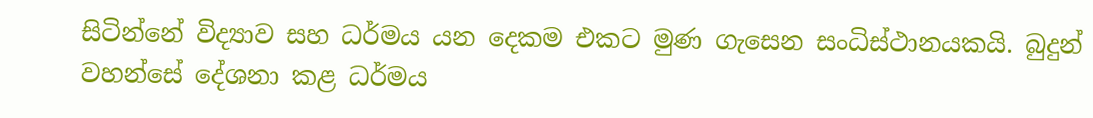සිටින්නේ විද්‍යාව සහ ධර්මය යන දෙකම එකට මුණ ගැසෙන සංධිස්ථානයකයි. බුදුන් වහන්සේ දේශනා කළ ධර්මය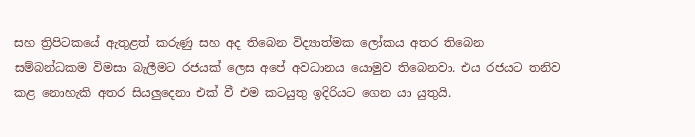සහ ත්‍රිපිටකයේ ඇතුළත් කරුණු සහ අද තිබෙන විද්‍යාත්මක ලෝකය අතර තිබෙන සම්බන්ධකම විමසා බැලීමට රජයක් ලෙස අපේ අවධානය යොමුව තිබෙනවා. එය රජයට තනිව කළ නොහැකි අතර සියලුදෙනා එක් වී එම කටයුතු ඉදිරියට ගෙන යා යුතුයි.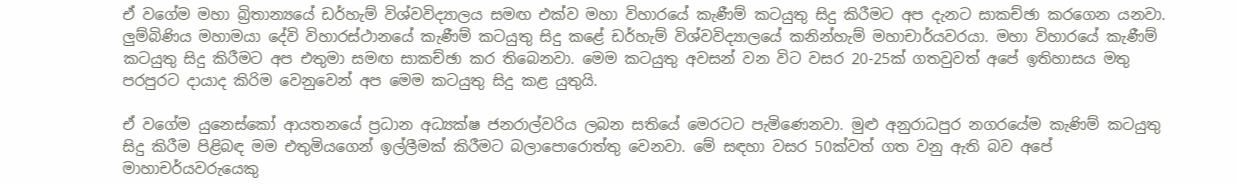ඒ වගේම මහා බ්‍රිතාන්‍යයේ ඩර්හැම් විශ්වවිද්‍යාලය සමඟ එක්ව මහා විහාරයේ කැණීම් කටයුතු සිදු කිරීමට අප දැනට සාකච්ඡා කරගෙන යනවා. ලුම්බිණිය මහාමයා දේවි විහාරස්ථානයේ කැණීම් කටයුතු සිදු කළේ‍ ඩර්හැම් විශ්වවිද්‍යාලයේ කනින්හැම් මහාචාර්යවරයා. මහා විහාරයේ කැණීම් කටයුතු සිදු කිරීමට අප එතුමා සමඟ සාකච්ඡා කර තිබෙනවා. මෙම කටයුතු අවසන් වන විට වසර 20-25ක් ගතවුවත් අපේ ඉතිහාසය මතු පරපුරට දායාද කිරිම වෙනුවෙන් අප මෙම කටයුතු සිදු කළ යුතුයි.

ඒ වගේම යුනෙස්කෝ ආයතනයේ ප්‍රධාන අධ්‍යක්ෂ ජනරාල්වරිය ලබන සතියේ මෙරටට පැමිණෙනවා. මුළු අනුරාධපුර නගරයේම කැණිම් කටයුතු සිදු කිරීම පිළිබඳ මම එතුමියගෙන් ඉල්ලීමක් කිරීමට බලාපොරොත්තු වෙනවා. මේ සඳහා වසර 50ක්වත් ගත වනු ඇති බව අපේ මාහාචර්යවරුයෙකු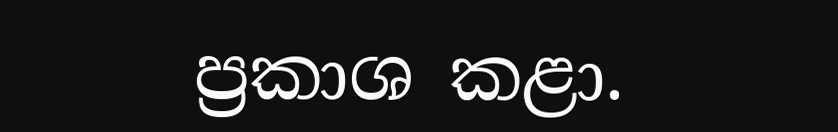ප්‍රකාශ කළා.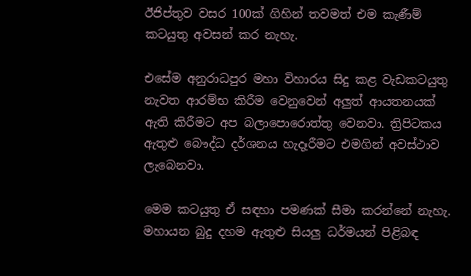ඊජිප්තුව වසර 100ක් ගිහින් තවමත් එම කැණීම් කටයුතු අවසන් කර නැහැ.

එසේම අනුරාධපුර මහා විහාරය සිදු කළ වැඩකටයුතු නැවත ආරම්භ කිරීම වෙනුවෙන් අලුත් ආයතනයක් ඇති කිරීමට අප බලාපොරොත්තු වෙනවා. ත්‍රිපිටකය ඇතුළු බෞද්ධ දර්ශනය හැදෑරීමට එමගින් අවස්ථාව ලැබෙනවා.

මෙම කටයුතු ඒ සඳහා පමණක් සීමා කරන්නේ නැහැ. මහායන බුදු දහම ඇතුළු සියලු ධර්මයන් පිළිබඳ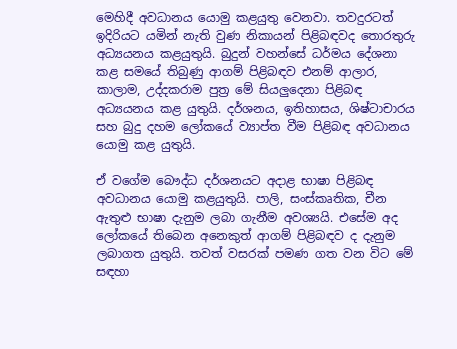මෙහිදී අවධානය යොමු කළයුතු වෙනවා. තවදුරටත් ඉදිරියට යමින් නැති වුණ නිකායන් පිළිබඳවද තොරතුරු අධ්‍යයනය කළයුතුයි. බුදුන් වහන්සේ ධර්මය දේශනා කළ සමයේ තිබුණු ආගම් පිළිබඳව එනම් ආලාර, කාලාම, උද්දකරාම පුත්‍ර මේ සියලුදෙනා පිළිබඳ අධ්‍යයනය කළ යුතුයි. දර්ශනය, ඉතිහාසය, ශිෂ්ටාචාරය සහ බුදු දහම ලෝකයේ ව්‍යාප්ත වීම පිළිබඳ අවධානය යොමු කළ යුතුයි.

ඒ වගේම බෞද්ධ දර්ශනයට අදාළ භාෂා පිළිබඳ අවධානය යොමු කළයුතුයි. පාලි, සංස්කෘතික, චීන ඇතුළු භාෂා දැනුම ලබා ගැනීම අවශ්‍යයි. එසේම අද ලෝකයේ තිබෙන අනෙකුත් ආගම් පිළිබඳව ද දැනුම ලබාගත යුතුයි. තවත් වසරක් පමණ ගත වන විට මේ සඳහා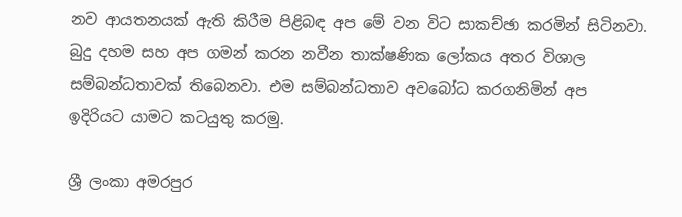නව ආයතනයක් ඇති කිරීම පිළිබඳ අප මේ වන විට සාකච්ඡා කරමින් සිටිනවා. බුදු දහම සහ අප ගමන් කරන නවීන තාක්ෂණික ලෝකය අතර විශාල සම්බන්ධතාවක් තිබෙනවා. එම සම්බන්ධතාව අවබෝධ කරගනිමින් අප ඉදිරියට යාමට කටයුතු කරමු.

ශ්‍රී ලංකා අමරපුර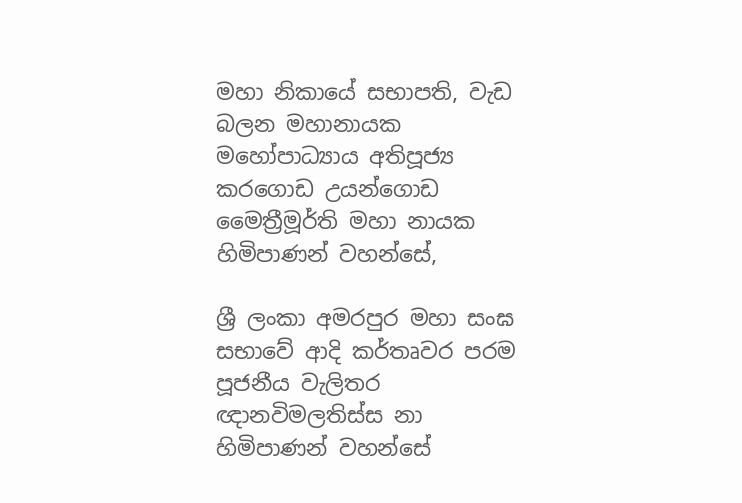මහා නිකායේ සභාපති, වැඩ බලන මහානායක මහෝපාධ්‍යාය අතිපූජ්‍ය කරගොඩ උයන්ගොඩ මෛත්‍රීමූර්ති මහා නායක හිමිපාණන් වහන්සේ,

ශ්‍රී ලංකා අමරපුර මහා සංඝ සභාවේ ආදි කර්තෘවර පරම පූජනීය වැලිතර ඥානවිමලතිස්ස නා හිමිපාණන් වහන්සේ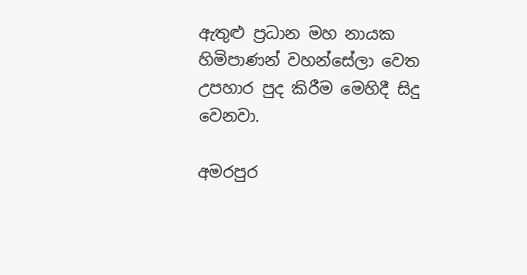ඇතුළු ප්‍රධාන මහ නායක හිමිපාණන් වහන්සේලා වෙත උපහාර පුද කිරීම මෙහිදී සිදු වෙනවා.

අමරපුර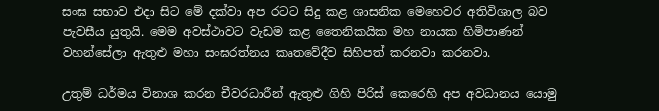සංඝ සභාව එදා සිට මේ දක්වා අප රටට සිදු කළ ශාසනික මෙහෙවර අතිවිශාල බව පැවසීය යුතුයි. මෙම අවස්ථාවට වැඩම කළ තෛනිකයික මහ නායක හිමිපාණන් වහන්සේලා ඇතුළු මහා සංඝරත්නය කෘතවේදීව සිහිපත් කරනවා කරනවා.

උතුම් ධර්මය විනාශ කරන චීවරධාරීන් ඇතුළු ගිහි පිරිස් කෙරෙහි අප අවධානය යොමු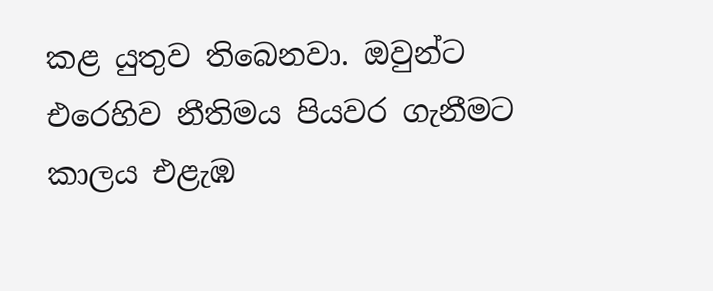කළ යුතුව තිබෙනවා. ඔවුන්ට එරෙහිව නීතිමය පියවර ගැනීමට කාලය එළැඹ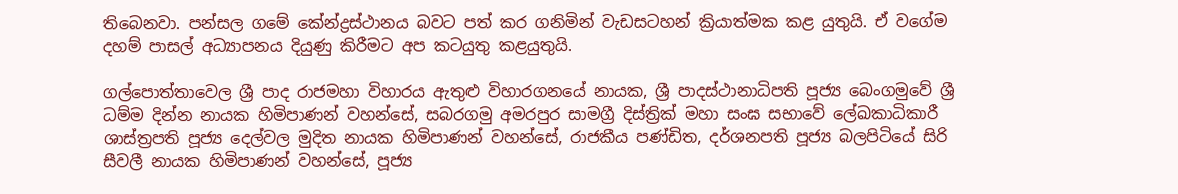තිබෙනවා. පන්සල ගමේ කේන්ද්‍රස්ථානය බවට පත් කර ගනිමින් වැඩසටහන් ක්‍රියාත්මක කළ යුතුයි. ඒ වගේම දහම් පාසල් අධ්‍යාපනය දියුණු කිරීමට අප කටයුතු කළයුතුයි.

ගල්පොත්තාවෙල ශ්‍රී පාද රාජමහා විහාරය ඇතුළු විහාරගනයේ නායක, ශ්‍රී පාදස්ථානාධිපති පූජ්‍ය බෙංගමුවේ ශ්‍රී ධම්ම දින්න නායක හිමිපාණන් වහන්සේ, සබරගමු අමරපුර සාමග්‍රී දිස්ත්‍රික් මහා සංඝ සභාවේ ලේඛකාධිකාරී ශාස්ත්‍රපති පූජ්‍ය දෙල්වල මුදිත නායක හිමිපාණන් වහන්සේ, රාජකීය පණ්ඩිත, දර්ශනපති පූජ්‍ය බලපිටියේ සිරි සීවලී නායක හිමිපාණන් වහන්සේ, පූජ්‍ය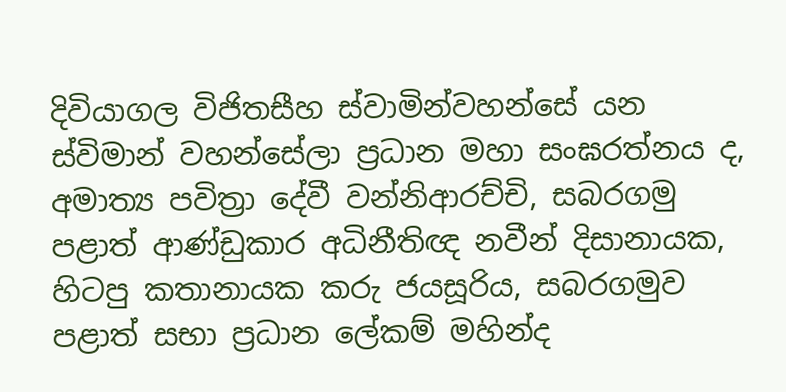දිවියාගල විජිතසීහ ස්වාමින්වහන්සේ යන ස්විමාන් වහන්සේලා ප්‍රධාන මහා සංඝරත්නය ද, අමාත්‍ය පවිත්‍රා දේවී වන්නිආරච්චි, සබරගමු පළාත් ආණ්ඩුකාර අධිනීතිඥ නවීන් දිසානායක, හිටපු කතානායක කරු ජයසූරිය, සබරගමුව පළාත් සභා ප්‍රධාන ලේකම් මහින්ද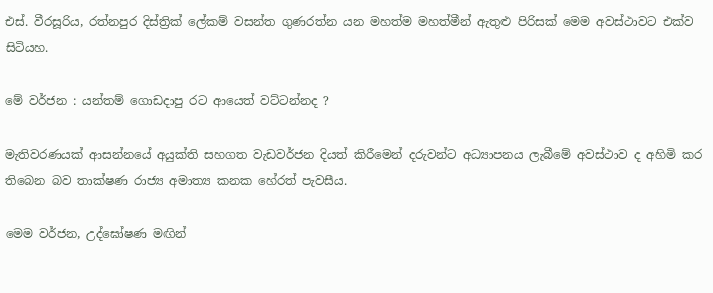එස්. වීරසූරිය, රත්නපුර දිස්ත්‍රික් ලේකම් වසන්ත ගුණරත්න යන මහත්ම මහත්මීන් ඇතුළු පිරිසක් මෙම අවස්ථාවට එක්ව සිටියහ.

මේ වර්ජන : යන්තම් ගොඩදාපු රට ආයෙත් වට්ටන්නද ?

මැතිවරණයක් ආසන්නයේ අයුක්ති සහගත වැඩවර්ජන දියත් කිරීමෙන් දරුවන්ට අධ්‍යාපනය ලැබීමේ අවස්ථාව ද අහිමි කර තිබෙන බව තාක්ෂණ රාජ්‍ය අමාත්‍ය කනක හේරත් පැවසීය.

මෙම වර්ජන, උද්ඝෝෂණ මඟින්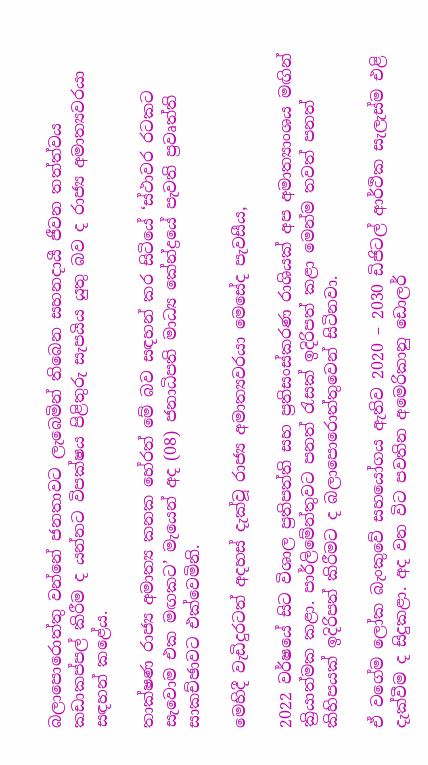බලාපොරොත්තු වන්නේ ජනතාවට ලැබෙමින් තිබෙන සහනදායී ජීවන තත්ත්වය කඩාකප්පල් කිරීම ද යන්නට විපක්ෂය පිළිතුරු සැපයිය යුතු බව ද රාජ්‍ය අමාත්‍යවරයා සඳහන් කළේය.

තාක්ෂණ රාජ්‍ය අමාත්‍ය කනක හේරත් මේ බව සඳහන් කර සිටියේ ‘ස්ථාවර රටකට සැවොම එක මඟකට’ මැයෙන් අද (08) ජනාධිපති මාධ්‍ය කේන්ද්‍රයේ පැවති ප්‍රවෘත්ති සාකච්ඡාවට එක්වෙමිනි.

මෙහිදී වැඩිදුරටත් අදහස් දැක්වූ රාජ්‍ය අමාත්‍යවරයා මෙසේද පැවසීය,

2022 වර්ෂයේ සිට විශාල ප්‍රතිපත්ති සහ ප්‍රතිසංස්කරණ රාශියක් අප අමාත්‍යාංශය මඟින් ක්‍රියාත්මක කළා. පාර්ලිමේන්තුවට පනත් රැසක් ඉදිරිපත් කළා මෙන්ම තවත් පනත් කිහිපයක් ඉදිරිපත් කිරීමට ද බලාපොරොත්තුවෙන් සිටිනවා.

ඒ වගේම ලෝක බැංකුවේ සහයෝගය ඇතිව 2020 – 2030 ඩිජිටල් ආර්ථික සැලැස්ම එළි දැක්වීම ද සිදුකළා. අද වන විට පවතින අමෙරිකානු ඩොලර්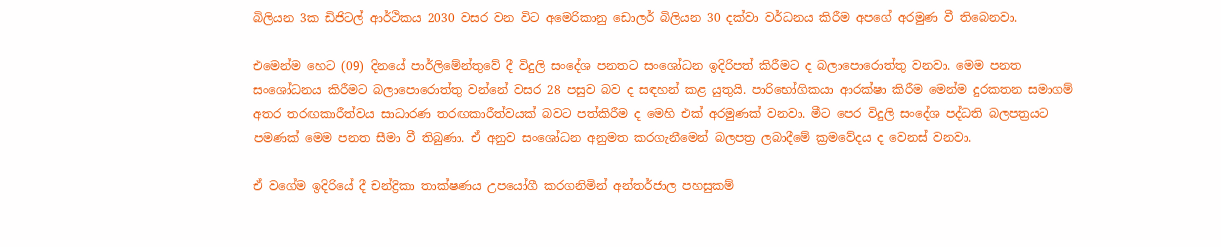බිලියන 3ක ඩිජිටල් ආර්ථිකය 2030 වසර වන විට අමෙරිකානු ඩොලර් බිලියන 30 දක්වා වර්ධනය කිරීම අපගේ අරමුණ වී තිබෙනවා.

එමෙන්ම හෙට (09) දිනයේ පාර්ලිමේන්තුවේ දී විදුලි සංදේශ පනතට සංශෝධන ඉදිරිපත් කිරීමට ද බලාපොරොත්තු වනවා. මෙම පනත සංශෝධනය කිරීමට බලාපොරොත්තු වන්නේ වසර 28 පසුව බව ද සඳහන් කළ යුතුයි. පාරිභෝගිකයා ආරක්ෂා කිරීම මෙන්ම දුරකතන සමාගම් අතර තරඟකාරීත්වය සාධාරණ තරඟකාරීත්වයක් බවට පත්කිරීම ද මෙහි එක් අරමුණක් වනවා. මීට පෙර විදුලි සංදේශ පද්ධති බලපත්‍රයට පමණක් මෙම පනත සීමා වී තිබුණා. ඒ අනුව සංශෝධන අනුමත කරගැනීමෙන් බලපත්‍ර ලබාදීමේ ක්‍රමවේදය ද වෙනස් වනවා.

ඒ වගේම ඉදිරියේ දී චන්ද්‍රිකා තාක්ෂණය උපයෝගී කරගනිමින් අන්තර්ජාල පහසුකම්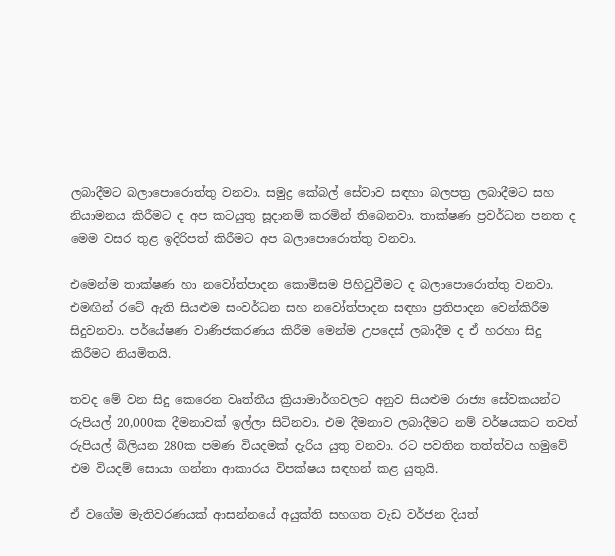ලබාදීමට බලාපොරොත්තු වනවා. සමුද්‍ර කේබල් සේවාව සඳහා බලපත්‍ර ලබාදීමට සහ නියාමනය කිරීමට ද අප කටයුතු සූදානම් කරමින් තිබෙනවා. තාක්ෂණ ප්‍රවර්ධන පනත ද මෙම වසර තුළ ඉදිරිපත් කිරීමට අප බලාපොරොත්තු වනවා.

එමෙන්ම තාක්ෂණ හා නවෝත්පාදන කොමිසම පිහිටුවීමට ද බලාපොරොත්තු වනවා. එමඟින් රටේ ඇති සියළුම සංවර්ධන සහ නවෝත්පාදන සඳහා ප්‍රතිපාදන වෙන්කිරීම සිදුවනවා. පර්යේෂණ වාණිජකරණය කිරීම මෙන්ම උපදෙස් ලබාදීම ද ඒ හරහා සිදු කිරීමට නියමිතයි.

තවද මේ වන සිදු කෙරෙන වෘත්තීය ක්‍රියාමාර්ගවලට අනුව සියළුම රාජ්‍ය සේවකයන්ට රුපියල් 20,000ක දීමනාවක් ඉල්ලා සිටිනවා. එම දීමනාව ලබාදීමට නම් වර්ෂයකට තවත් රුපියල් බිලියන 280ක පමණ වියදමක් දැරිය යුතු වනවා. රට පවතින තත්ත්වය හමුවේ එම වියදම් සොයා ගන්නා ආකාරය විපක්ෂය සඳහන් කළ යුතුයි.

ඒ වගේම මැතිවරණයක් ආසන්නයේ අයුක්ති සහගත වැඩ වර්ජන දියත්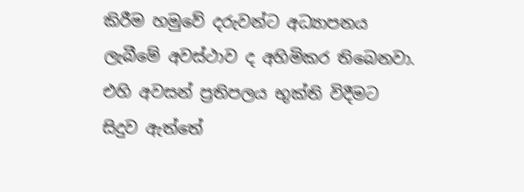කිරීම හමුවේ දරුවන්ට අධ්‍යාපනය ලැබීමේ අවස්ථාව ද අහිමිකර තිබෙනවා. එහි අවසන් ප්‍රතිපලය භුක්ති විදීමට සිදුව ඇත්තේ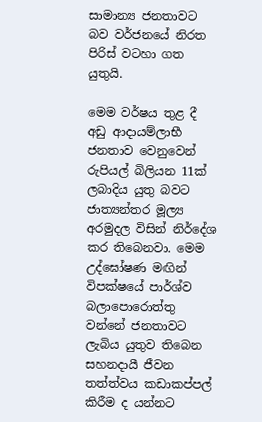සාමාන්‍ය ජනතාවට බව වර්ජනයේ නිරත පිරිස් වටහා ගත යුතුයි.

මෙම වර්ෂය තුළ දී අඩු ආදායම්ලාභී ජනතාව වෙනුවෙන් රුපියල් බිලියන 11ක් ලබාදිය යුතු බවට ජාත්‍යන්තර මූල්‍ය අරමුදල විසින් නිර්දේශ කර තිබෙනවා. මෙම උද්ඝෝෂණ මඟින් විපක්ෂයේ පාර්ශ්ව බලාපොරොත්තු වන්නේ ජනතාවට ලැබිය යුතුව තිබෙන සහනදායී ජීවන තත්ත්වය කඩාකප්පල් කිරීම ද යන්නට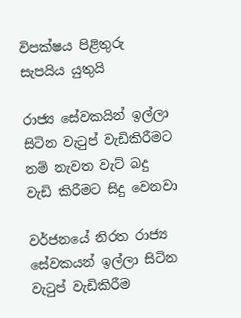විපක්ෂය පිළිතුරු සැපයිය යුතුයි

රාජ්‍ය සේවකයින් ඉල්ලා සිටින වැටුප් වැඩිකිරීමට නම් නැවත වැට් බදු වැඩි කිරීමට සිදු වෙනවා

වර්ජනයේ නිරත රාජ්‍ය සේවකයන් ඉල්ලා සිටින වැටුප් වැඩිකිරීම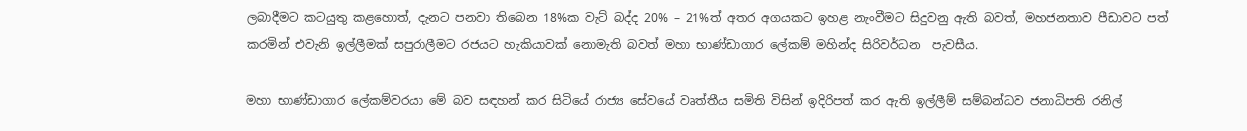ලබාදීමට කටයුතු කළහොත්, දැනට පනවා තිබෙන 18%ක වැට් බද්ද 20% – 21%ත් අතර අගයකට ඉහළ නැංවීමට සිදුවනු ඇති බවත්, මහජනතාව පීඩාවට පත් කරමින් එවැනි ඉල්ලීමක් සපුරාලීමට රජයට හැකියාවක් නොමැති බවත් මහා භාණ්ඩාගාර ලේකම් මහින්ද සිරිවර්ධන  පැවසීය.

මහා භාණ්ඩාගාර ලේකම්වරයා මේ බව සඳහන් කර සිටියේ රාජ්‍ය සේවයේ වෘත්තීය සමිති විසින් ඉදිරිපත් කර ඇති ඉල්ලීම් සම්බන්ධව ජනාධිපති රනිල්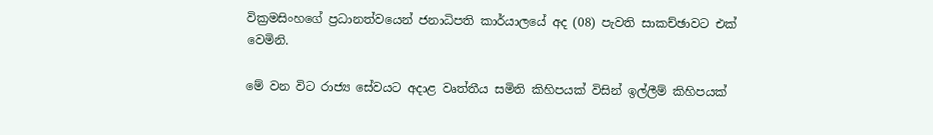වික්‍රමසිංහගේ ප්‍රධානත්වයෙන් ජනාධිපති කාර්යාලයේ අද (08) පැවති සාකච්ඡාවට එක් වෙමිනි.

මේ වන විට රාජ්‍ය සේවයට අදාළ වෘත්තීය සමිති කිහිපයක් විසින් ඉල්ලීම් කිහිපයක්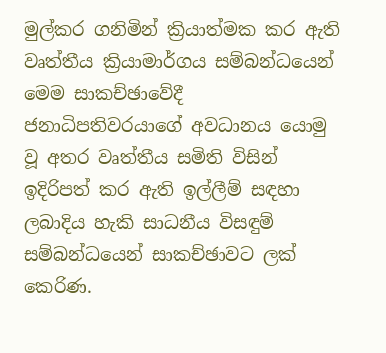මුල්කර ගනිමින් ක්‍රියාත්මක කර ඇති වෘත්තීය ක්‍රියාමාර්ගය සම්බන්ධයෙන් මෙම සාකච්ඡාවේදී ජනාධිපතිවරයාගේ අවධානය යොමු වූ අතර වෘත්තීය සමිති විසින් ඉදිරිපත් කර ඇති ඉල්ලීම් සඳහා ලබාදිය හැකි සාධනීය විසඳුම් සම්බන්ධයෙන් සාකච්ඡාවට ලක් කෙරිණ.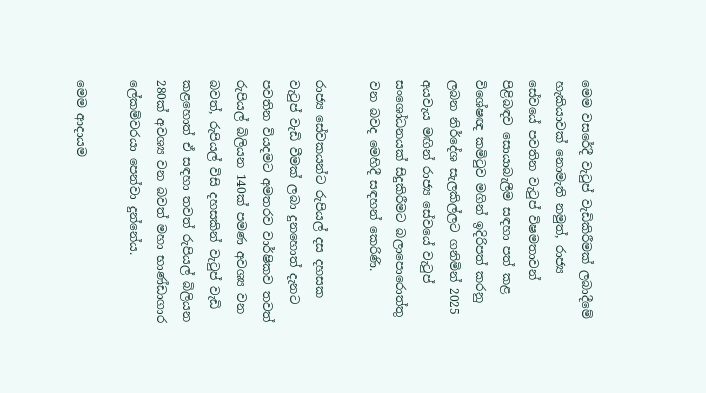මෙම වසරේදී වැටුප් වැඩිකිරීමක් ලබාදීමේ හැකියාවක් නොමැති නමුත්, රාජ්‍ය සේවයේ පවතින වැටුප් විෂමතාවන් පිළිබඳව සොයාබැලීම සඳහා පත් කළ විශේෂඥ කමිටුව මගින් ඉදිරිපත් කරනු ලබන නිර්දේශ සැලකිල්ලට ගනිමින් 2025 අයවැය මඟින් රාජ්‍ය සේවයේ වැටුප් සංශෝධනයක් සිදුකිරීමට බලාපොරොත්තු වන බවද මෙහිදී සඳහන් කෙරිණි.

රාජ්‍ය සේවකයන්ට රුපියල් දස දහසක වැටුප් වැඩි වීමක් ලබා දුනහොත් දැනට පවතින වියදමට අමතරව වාර්ෂිකව තවත් රුපියල් බිලියන 140ක් පමණ අවශ්‍ය වන බවත්, රුපියල් විසි දහසකින් වැටුප් වැඩි කළහොත් ඒ සඳහා තවත් රුපියල් බිලියන 280ක් අවශ්‍ය වන බවත් මහා භාණ්ඩාගාර ලේකම්වරයා පෙන්වා දුන්නේය.

මෙම ආදායම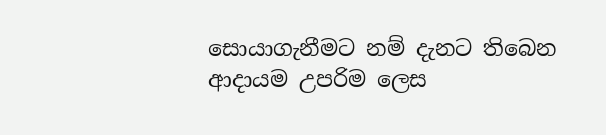සොයාගැනීමට නම් දැනට තිබෙන ආදායම උපරිම ලෙස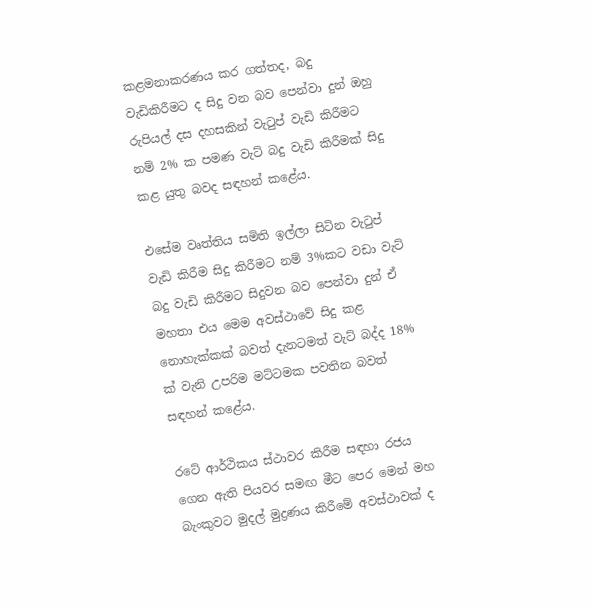කළමනාකරණය කර ගත්තද, බදු වැඩිකිරීමට ද සිදු වන බව පෙන්වා දුන් ඔහු රුපියල් දස දහසකින් වැටුප් වැඩි කිරීමට නම් 2% ක පමණ වැට් බදු වැඩි කිරීමක් සිදු කළ යුතු බවද සඳහන් කළේය.

එසේම වෘත්තිය සමිති ඉල්ලා සිටින වැටුප් වැඩි කිරීම සිදු කිරීමට නම් 3%කට වඩා වැට් බදු වැඩි කිරීමට සිදුවන බව පෙන්වා දුන් ඒ මහතා එය මෙම අවස්ථාවේ සිදු කළ නොහැක්කක් බවත් දැනටමත් වැට් බද්ද 18% ක් වැනි උපරිම මට්ටමක පවතින බවත් සඳහන් කළේය.

රටේ ආර්ථිකය ස්ථාවර කිරීම සඳහා රජය ගෙන ඇති පියවර සමඟ මීට පෙර මෙන් මහ බැංකුවට මුදල් මුද්‍රණය කිරීමේ අවස්ථාවක් ද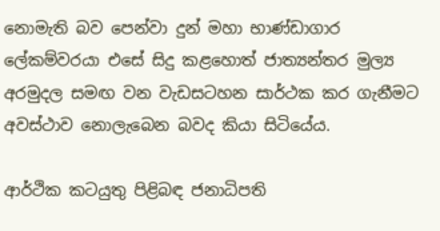නොමැති බව පෙන්වා දුන් මහා භාණ්ඩාගාර ලේකම්වරයා එසේ සිදු කළහොත් ජාත්‍යන්තර මුල්‍ය අරමුදල සමඟ වන වැඩසටහන සාර්ථක කර ගැනීමට අවස්ථාව නොලැබෙන බවද කියා සිටියේය.

ආර්ථික කටයුතු පිළිබඳ ජනාධිපති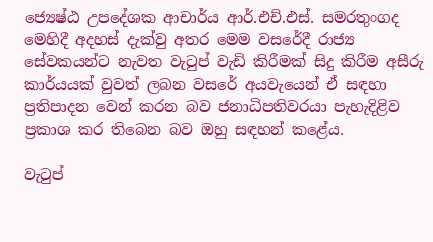ජ්‍යෙෂ්ඨ උපදේශක ආචාර්ය ආර්.එච්.එස්. සමරතුංගද මෙහිදී අදහස් දැක්වු අතර මෙම වසරේදී රාජ්‍ය සේවකයන්ට නැවත වැටුප් වැඩි කිරීමක් සිදු කිරීම අසීරු කාර්යයක් වුවත් ලබන වසරේ අයවැයෙන් ඒ සඳහා ප්‍රතිපාදන වෙන් කරන බව ජනාධිපතිවරයා පැහැදිළිව ප්‍රකාශ කර තිබෙන බව ඔහු සඳහන් කළේය.

වැටුප්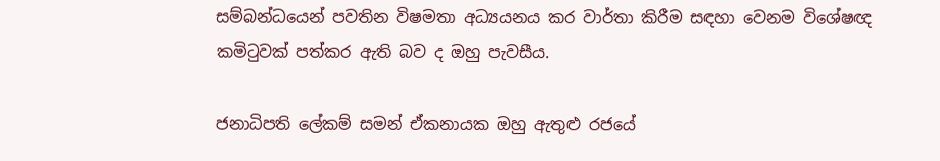සම්බන්ධයෙන් පවතින විෂමතා අධ්‍යයනය කර වාර්තා කිරීම සඳහා වෙනම විශේෂඥ කමිටුවක් පත්කර ඇති බව ද ඔහු පැවසීය.

ජනාධිපති ලේකම් සමන් ඒකනායක ඔහු ඇතුළු රජයේ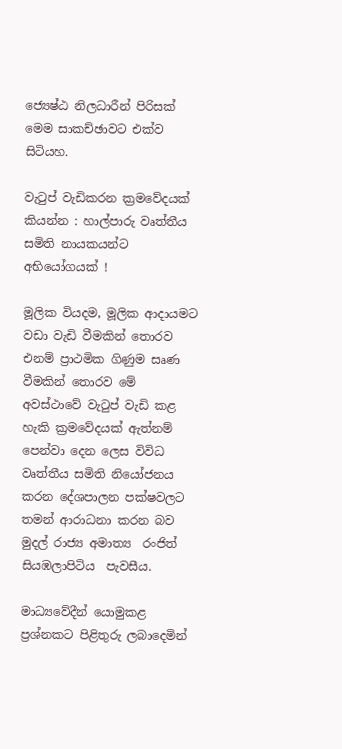ජ්‍යෙෂ්ඨ නිලධාරීන් පිරිසක් මෙම සාකච්ඡාවට එක්ව සිටියහ.

වැටුප් වැඩිකරන ක්‍රමවේදයක් කියන්න : හාල්පාරු වෘත්තීය සමිති නායකයන්ට අභියෝගයක් !

මූලික වියදම, මූලික ආදායමට වඩා වැඩි වීමකින් තොරව එනම් ප්‍රාථමික ගිණුම සෘණ වීමකින් තොරව මේ අවස්ථාවේ වැටුප් වැඩි කළ හැකි ක්‍රමවේදයක් ඇත්නම් පෙන්වා දෙන ලෙස විවිධ වෘත්තීය සමිති නියෝජනය කරන දේශපාලන පක්ෂවලට තමන් ආරාධනා කරන බව මුදල් රාජ්‍ය අමාත්‍ය  රංජිත් සියඹලාපිටිය  පැවසීය.

මාධ්‍යවේදීන් යොමුකළ ප්‍රශ්නකට පිළිතුරු ලබාදෙමින්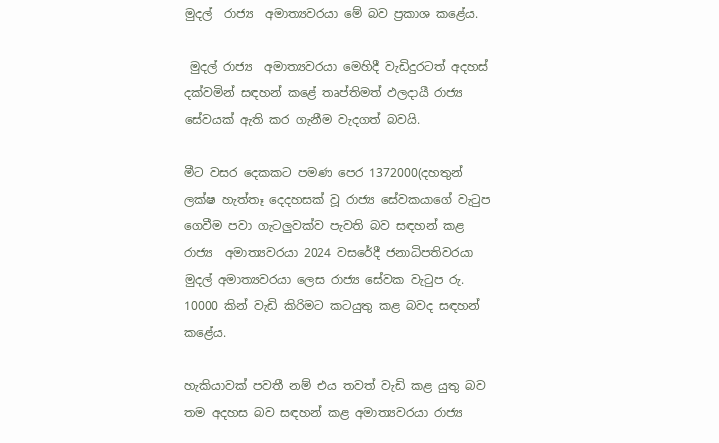මුදල්  රාජ්‍ය  අමාත්‍යවරයා මේ බව ප්‍රකාශ කළේය.

 මුදල් රාජ්‍ය  අමාත්‍යවරයා මෙහිදී වැඩිදුරටත් අදහස් දක්වමින් සඳහන් කළේ තෘප්තිමත් ඵලදායී රාජ්‍ය සේවයක් ඇති කර ගැනීම වැදගත් බවයි.

මීට වසර දෙකකට පමණ පෙර 1372000(දහතුන් ලක්ෂ හැත්තෑ දෙදහසක් වූ රාජ්‍ය සේවකයාගේ වැටුප ගෙවීම පවා ගැටලුවක්ව පැවති බව සඳහන් කළ රාජ්‍ය  අමාත්‍යවරයා 2024 වසරේදී ජනාධිපතිවරයා මුදල් අමාත්‍යවරයා ලෙස රාජ්‍ය සේවක වැටුප රු. 10000 කින් වැඩි කිරිමට කටයුතු කළ බවද සඳහන් කළේය.

හැකියාවක් පවතී නම් එය තවත් වැඩි කළ යුතු බව තම අදහස බව සඳහන් කළ අමාත්‍යවරයා රාජ්‍ය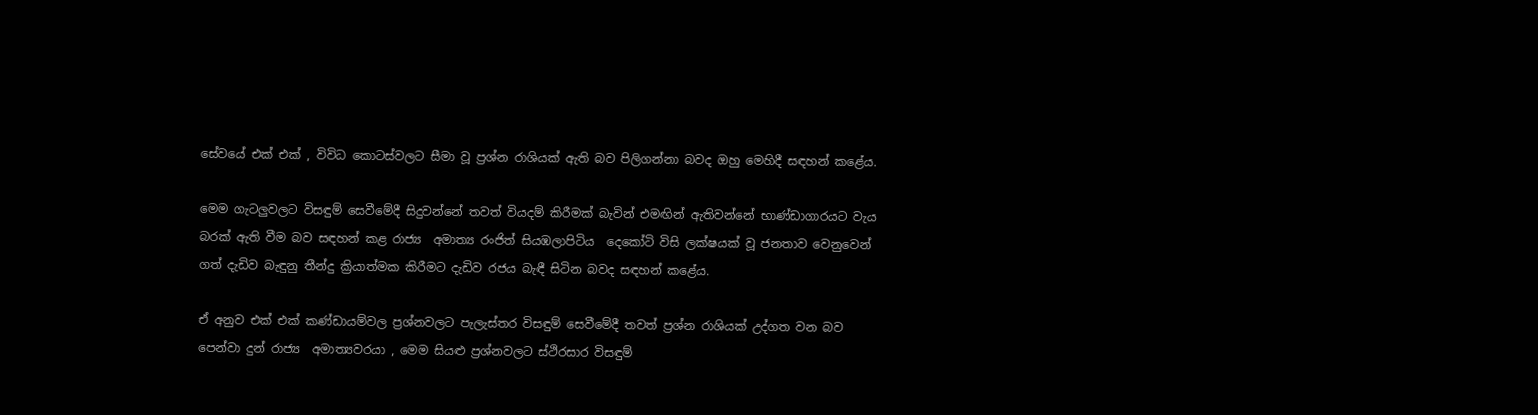සේවයේ එක් එක් , විවිධ කොටස්වලට සීමා වූ ප්‍රශ්න රාශියක් ඇති බව පිලිගන්නා බවද ඔහු මෙහිදී සඳහන් කළේය.

මෙම ගැටලුවලට විසඳුම් සෙවීමේදී සිදුවන්නේ තවත් වියදම් කිරීමක් බැවින් එමඟින් ඇතිවන්නේ භාණ්ඩාගාරයට වැය බරක් ඇති වීම බව සඳහන් කළ රාජ්‍ය  අමාත්‍ය රංජිත් සියඹලාපිටිය  දෙකෝටි විසි ලක්ෂයක් වූ ජනතාව වෙනුවෙන් ගත් දැඩිව බැඳුනු තීන්දු ක්‍රියාත්මක කිරීමට දැඩිව රජය බැඳී සිටින බවද සඳහන් කළේය.

ඒ අනුව එක් එක් කණ්ඩායම්වල ප්‍රශ්නවලට පැලැස්තර විසඳුම් සෙවීමේදී තවත් ප්‍රශ්න රාශියක් උද්ගත වන බව පෙන්වා දුන් රාජ්‍ය  අමාත්‍යවරයා , මෙම සියළු ප්‍රශ්නවලට ස්ථිරසාර විසඳුම්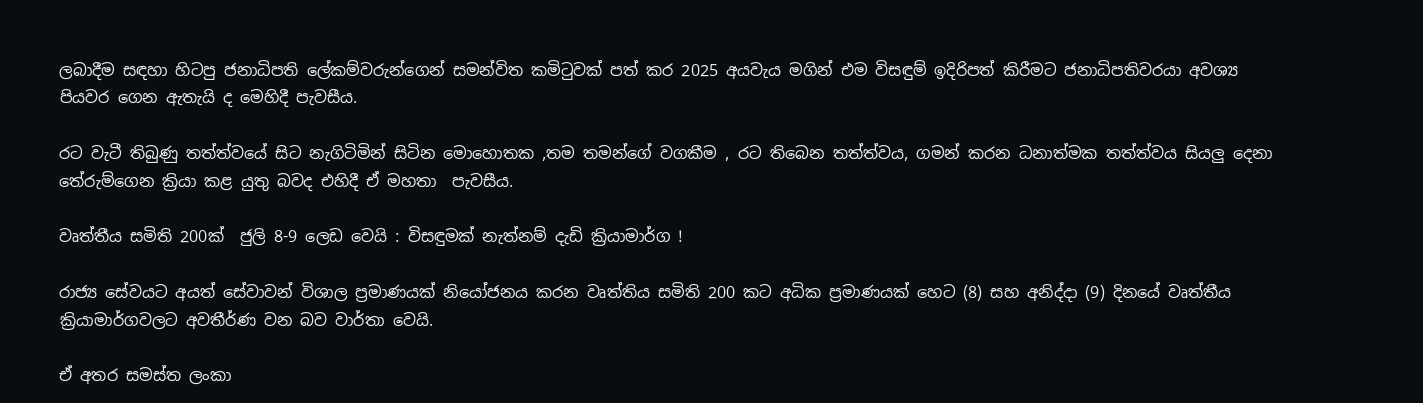ලබාදීම සඳහා හිටපු ජනාධිපති ලේකම්වරුන්ගෙන් සමන්විත කමිටුවක් පත් කර 2025 අයවැය මගින් එම විසඳුම් ඉදිරිපත් කිරීමට ජනාධිපතිවරයා අවශ්‍ය පියවර ගෙන ඇතැයි ද මෙහිදී පැවසීය.

රට වැටී තිබුණු තත්ත්වයේ සිට නැගිටිමින් සිටින මොහොතක ,තම තමන්ගේ වගකීම , රට තිබෙන තත්ත්වය, ගමන් කරන ධනාත්මක තත්ත්වය සියලු දෙනා තේරුම්ගෙන ක්‍රියා කළ යුතු බවද එහිදී ඒ මහතා  පැවසීය.

වෘත්තීය සමිති 200ක්  ජුලි 8-9 ලෙඩ වෙයි : විසඳුමක් නැත්නම් දැඩි ක්‍රියාමාර්ග !

රාජ්‍ය සේවයට අයත් සේවාවන් විශාල ප්‍රමාණයක් නියෝජනය කරන වෘත්තිය සමිති 200 කට අධික ප්‍රමාණයක් හෙට (8) සහ අනිද්දා (9) දිනයේ වෘත්තීය ක්‍රියාමාර්ගවලට අවතීර්ණ වන බව වාර්තා වෙයි.

ඒ අතර සමස්ත ලංකා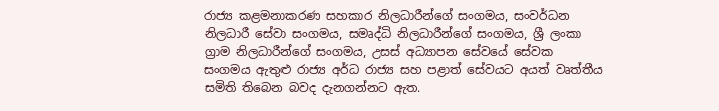රාජ්‍ය කළමනාකරණ සහකාර නිලධාරීන්ගේ සංගමය, සංවර්ධන නිලධාරී සේවා සංගමය, සමෘද්ධි නිලධාරීන්ගේ සංගමය, ශ්‍රී ලංකා ග්‍රාම නිලධාරීන්ගේ සංගමය, උසස් අධ්‍යාපන සේවයේ සේවක සංගමය ඇතුළු රාජ්‍ය අර්ධ රාජ්‍ය සහ පළාත් සේවයට අයත් වෘත්තීය සමිති තිබෙන බවද දැනගන්නට ඇත.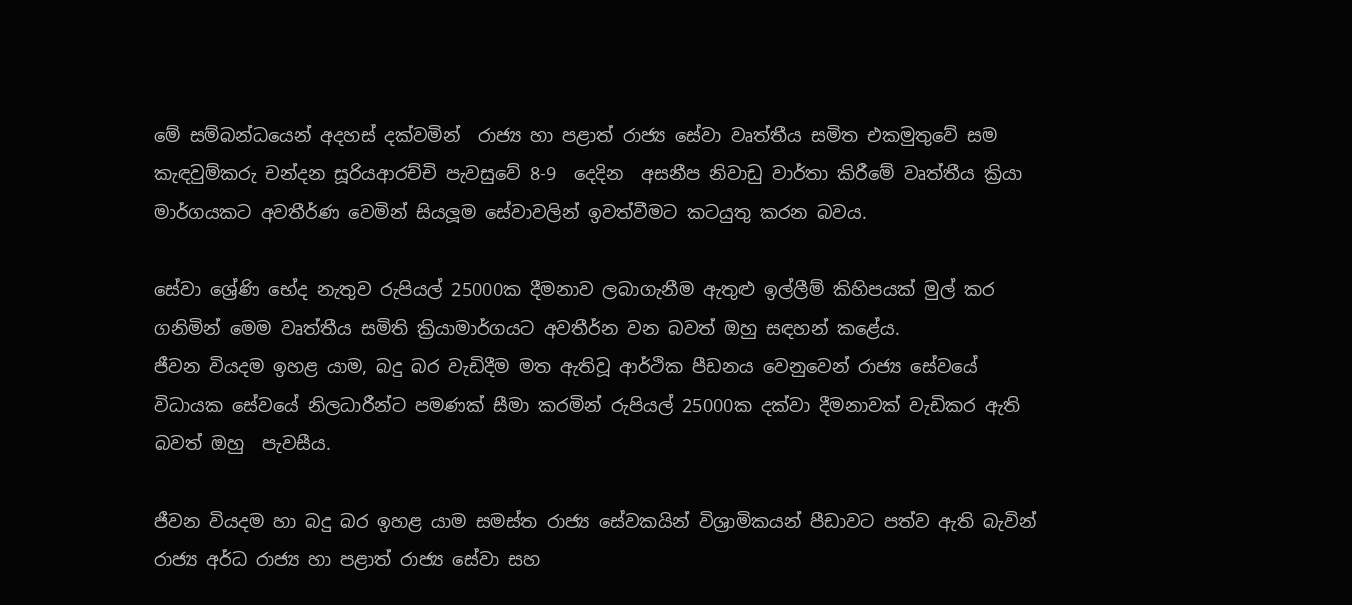මේ සම්බන්ධයෙන් අදහස් දක්වමින්  රාජ්‍ය හා පළාත් රාජ්‍ය සේවා වෘත්තීය සමිත එකමුතුවේ සම කැඳවුම්කරු චන්දන සූරියආරච්චි පැවසුවේ 8-9  දෙදින  අසනීප නිවාඩු වාර්තා කිරීමේ වෘත්තීය ක්‍රියා මාර්ගයකට අවතීර්ණ වෙමින් සියලූම සේවාවලින් ඉවත්වීමට කටයුතු කරන බවය.

සේවා ශ්‍රේණි භේද නැතුව රුපියල් 25000ක දීමනාව ලබාගැනීම ඇතුළු ඉල්ලීම් කිහිපයක් මුල් කර ගනිමින් මෙම වෘත්තීය සමිති ක්‍රියාමාර්ගයට අවතීර්න වන බවත් ඔහු සඳහන් කළේය.
ජීවන වියදම ඉහළ යාම, බදු බර වැඩිදීම මත ඇතිවූ ආර්ථික පීඩනය වෙනුවෙන් රාජ්‍ය සේවයේ විධායක සේවයේ නිලධාරීන්ට පමණක් සීමා කරමින් රුපියල් 25000ක දක්වා දීමනාවක් වැඩිකර ඇති බවත් ඔහු  පැවසීය.

ජීවන වියදම හා බදු බර ඉහළ යාම සමස්ත රාජ්‍ය සේවකයින් විශ්‍රාමිකයන් පීඩාවට පත්ව ඇති බැවින් රාජ්‍ය අර්ධ රාජ්‍ය හා පළාත් රාජ්‍ය සේවා සහ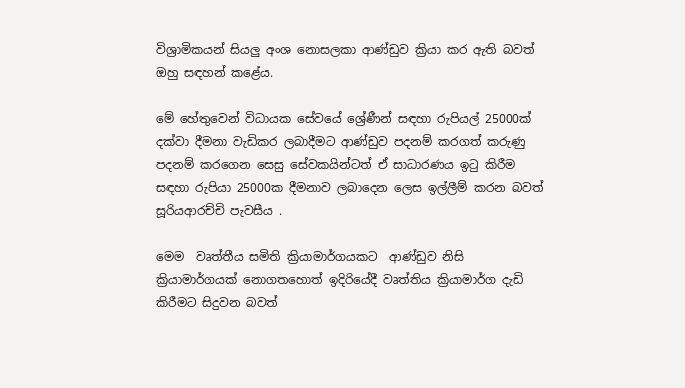විශ්‍රාමිකයන් සියලු අංශ නොසලකා ආණ්ඩුව ක්‍රියා කර ඇති බවත් ඔහු සඳහන් කළේය.

මේ හේතුවෙන් විධායක සේවයේ ශ්‍රේණීන් සඳහා රුපියල් 25000ක් දක්වා දීමනා වැඩිකර ලබාදීමට ආණ්ඩුව පදනම් කරගත් කරුණු පදනම් කරගෙන සෙසු සේවකයින්ටත් ඒ සාධාරණය ඉටු කිරීම සඳහා රුපියා 25000ක දීමනාව ලබාදෙන ලෙස ඉල්ලීම් කරන බවත් සූරියආරච්චි පැවසීය .

මෙම  වෘත්තීය සමිති ක්‍රියාමාර්ගයකට  ආණ්ඩුව නිසි ක්‍රියාමාර්ගයක් නොගතහොත් ඉදිරියේදී වෘත්තිය ක්‍රියාමාර්ග දැඩි කිරීමට සිදුවන බවත්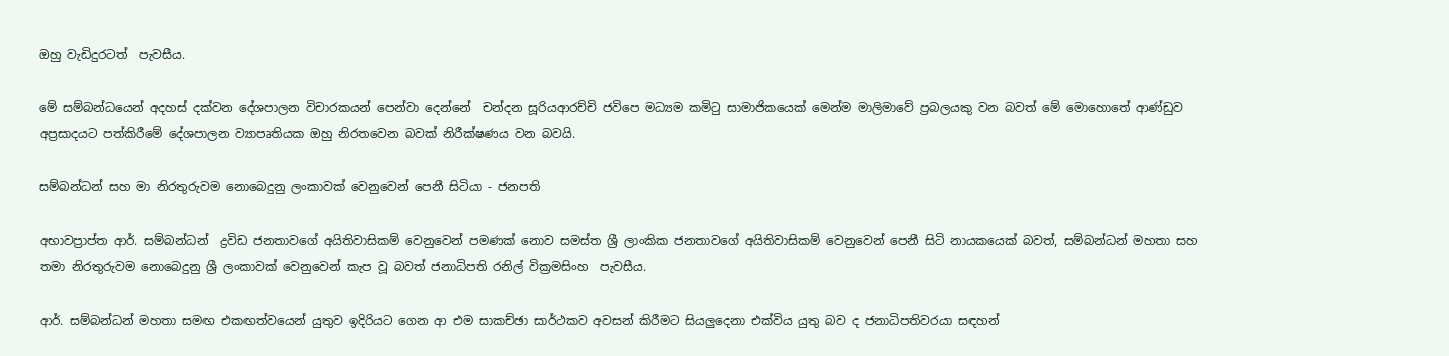ඔහු වැඩිදුරටත්  පැවසීය.

මේ සම්බන්ධයෙන් අදහස් දක්වන දේශපාලන විචාරකයන් පෙන්වා දෙන්නේ  චන්දන සූරියආරච්චි ජවිපෙ මධ්‍යම කමිටු සාමාජිකයෙක් මෙන්ම මාලිමාවේ ප්‍රබලයකු වන බවත් මේ මොහොතේ ආණ්ඩුව අප්‍රසාදයට පත්කිරීමේ දේශපාලන ව්‍යාපෘතියක ඔහු නිරතවෙන බවක් නිරීක්ෂණය වන බවයි.

සම්බන්ධන් සහ මා නිරතුරුවම නොබෙදුනු ලංකාවක් වෙනුවෙන් පෙනී සිටියා - ජනපති

අභාවප්‍රාප්ත ආර්. සම්බන්ධන්  ද්‍රවිඩ ජනතාවගේ අයිතිවාසිකම් වෙනුවෙන් පමණක් නොව සමස්ත ශ්‍රී ලාංකික ජනතාවගේ අයිතිවාසිකම් වෙනුවෙන් පෙනී සිටි නායකයෙක් බවත්, සම්බන්ධන් මහතා සහ තමා නිරතුරුවම නොබෙදුනු ශ්‍රී ලංකාවක් වෙනුවෙන් කැප වූ බවත් ජනාධිපති රනිල් වික්‍රමසිංහ  පැවසීය.

ආර්. සම්බන්ධන් මහතා සමඟ එකඟත්වයෙන් යුතුව ඉදිරියට ගෙන ආ එම සාකච්ඡා සාර්ථකව අවසන් කිරීමට සියලුදෙනා එක්විය යුතු බව ද ජනාධිපතිවරයා සඳහන්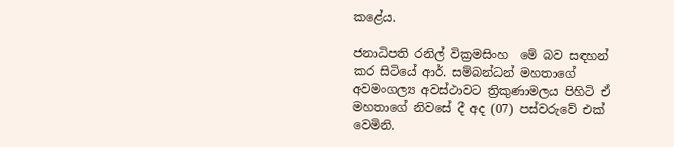කළේය.

ජනාධිපති රනිල් වික්‍රමසිංහ  මේ බව සඳහන් කර සිටියේ ආර්. සම්බන්ධන් මහතාගේ අවමංගල්‍ය අවස්ථාවට ත්‍රිකුණාමලය පිහිටි ඒ මහතාගේ නිවසේ දී අද (07) පස්වරුවේ එක් වෙමිනි.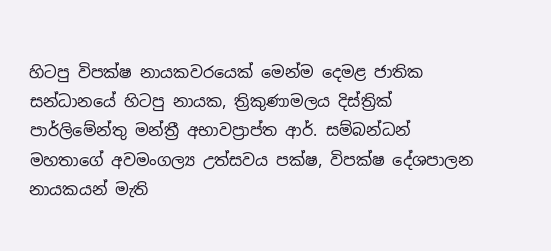හිටපු විපක්ෂ නායකවරයෙක් මෙන්ම දෙමළ ජාතික සන්ධානයේ හිටපු නායක, ත්‍රිකුණාමලය දිස්ත්‍රික් පාර්ලිමේන්තු මන්ත්‍රී අභාවප්‍රාප්ත ආර්. සම්බන්ධන් මහතාගේ අවමංගල්‍ය උත්සවය පක්ෂ, විපක්ෂ දේශපාලන නායකයන් මැති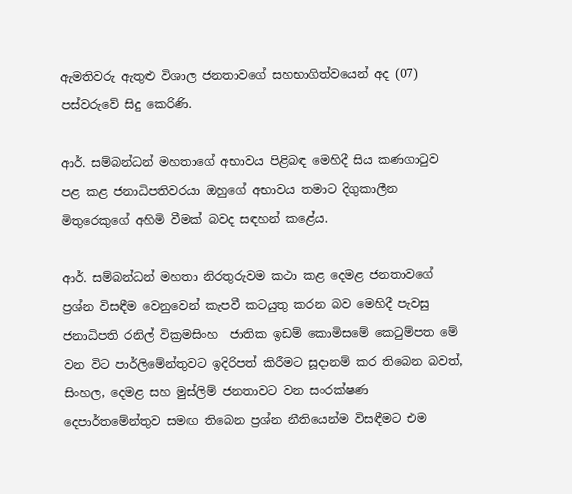ඇමතිවරු ඇතුළු විශාල ජනතාවගේ සහභාගිත්වයෙන් අද (07) පස්වරුවේ සිදු කෙරිණි.

ආර්. සම්බන්ධන් මහතාගේ අභාවය පිළිබඳ මෙහිදී සිය කණගාටුව පළ කළ ජනාධිපතිවරයා ඔහුගේ අභාවය තමාට දිගුකාලීන මිතුරෙකුගේ අහිමි වීමක් බවද සඳහන් කළේය.

ආර්. සම්බන්ධන් මහතා නිරතුරුවම කථා කළ දෙමළ ජනතාවගේ ප්‍රශ්න විසඳීම වෙනුවෙන් කැපවී කටයුතු කරන බව මෙහිදී පැවසු ජනාධිපති රනිල් වික්‍රමසිංහ  ජාතික ඉඩම් කොමිසමේ කෙටුම්පත මේ වන විට පාර්ලිමේන්තුවට ඉදිරිපත් කිරීමට සූදානම් කර තිබෙන බවත්, සිංහල, දෙමළ සහ මුස්ලිම් ජනතාවට වන සංරක්ෂණ දෙපාර්තමේන්තුව සමඟ තිබෙන ප්‍රශ්න නීතියෙන්ම විසඳීමට එම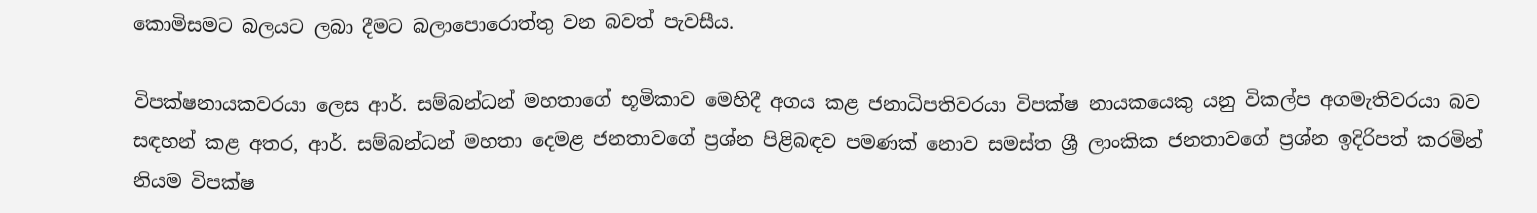කොමිසමට බලයට ලබා දීමට බලාපොරොත්තු වන බවත් පැවසීය.

විපක්ෂනායකවරයා ලෙස ආර්. සම්බන්ධන් මහතාගේ භූමිකාව මෙහිදී අගය කළ ජනාධිපතිවරයා විපක්ෂ නායකයෙකු යනු විකල්ප අගමැතිවරයා බව සඳහන් කළ අතර, ආර්. සම්බන්ධන් මහතා දෙමළ ජනතාවගේ ප්‍රශ්න පිළිබඳව පමණක් නොව සමස්ත ශ්‍රී ලාංකික ජනතාවගේ ප්‍රශ්න ඉදිරිපත් කරමින් නියම විපක්ෂ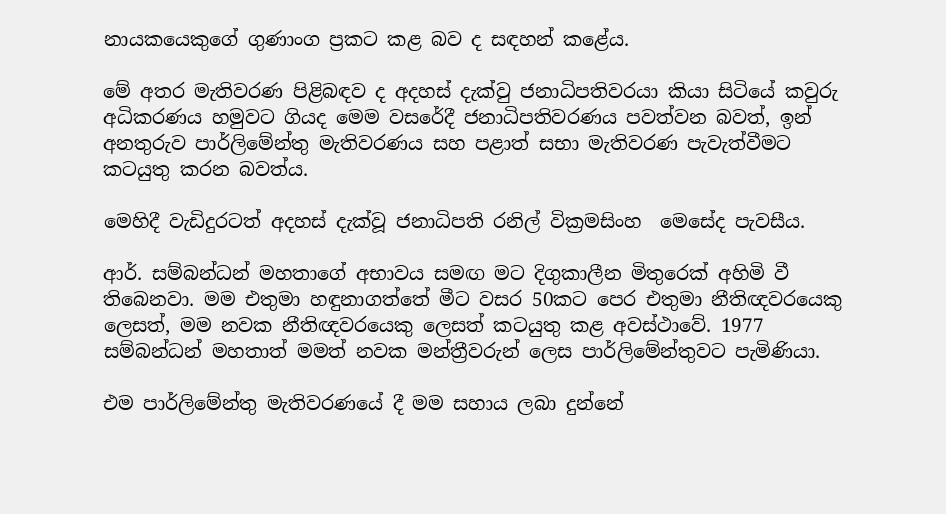නායකයෙකුගේ ගුණාංග ප්‍රකට කළ බව ද සඳහන් කළේය.

මේ අතර මැතිවරණ පිළිබඳව ද අදහස් දැක්වු ජනාධිපතිවරයා කියා සිටියේ කවුරු අධිකරණය හමුවට ගියද මෙම වසරේදී ජනාධිපතිවරණය පවත්වන බවත්, ඉන් අනතුරුව පාර්ලිමේන්තු මැතිවරණය සහ පළාත් සභා මැතිවරණ පැවැත්වීමට කටයුතු කරන බවත්ය.

මෙහිදී වැඩිදුරටත් අදහස් දැක්වූ ජනාධිපති රනිල් වික්‍රමසිංහ  මෙසේද පැවසීය.

ආර්. සම්බන්ධන් මහතාගේ අභාවය සමඟ මට දිගුකාලීන මිතුරෙක් අහිමි වී තිබෙනවා. මම එතුමා හඳුනාගත්තේ මීට වසර 50කට පෙර එතුමා නීතිඥවරයෙකු ලෙසත්, මම නවක නීතිඥවරයෙකු ලෙසත් කටයුතු කළ අවස්ථාවේ. 1977 සම්බන්ධන් මහතාත් මමත් නවක මන්ත්‍රීවරුන් ලෙස පාර්ලිමේන්තුවට පැමිණියා.

එම පාර්ලිමේන්තු මැතිවරණයේ දී මම සහාය ලබා දුන්නේ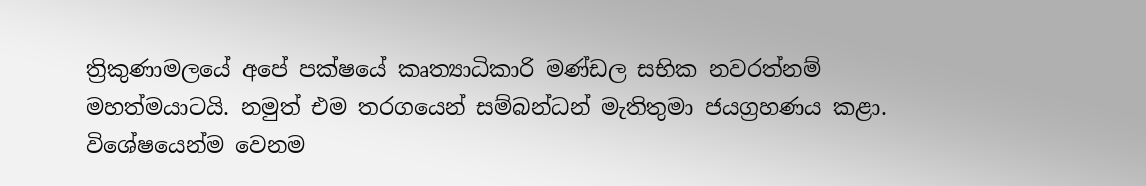ත්‍රිකුණාමලයේ අපේ පක්ෂයේ කෘත්‍යාධිකාරි මණ්ඩල සභික නවරත්නම් මහත්මයාටයි. නමුත් එම තරගයෙන් සම්බන්ධන් මැතිතුමා ජයග්‍රහණය කළා.
විශේෂයෙන්ම වෙනම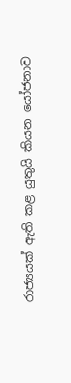රාජ්‍යයක් ඇති කළ යුතුයි කියන යෝජනාව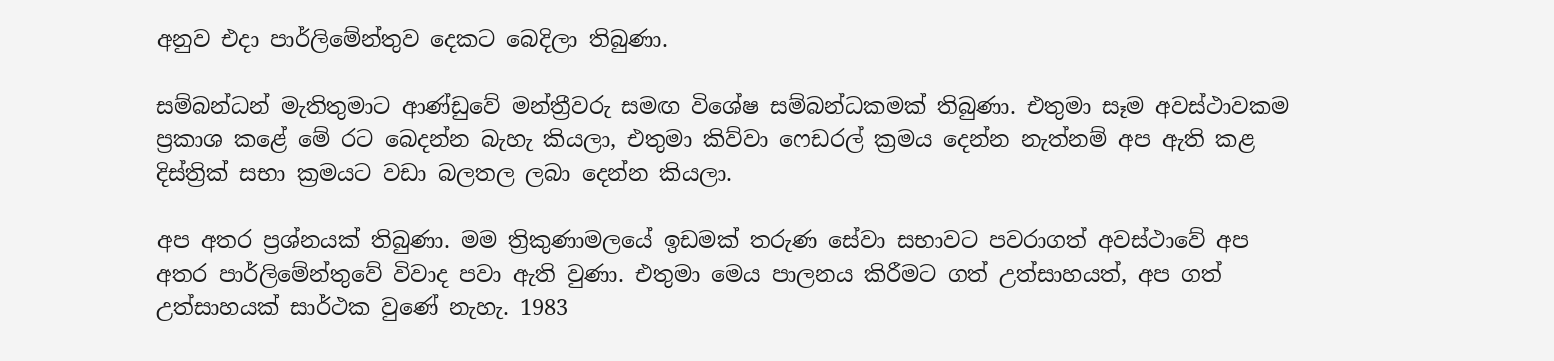අනුව එදා පාර්ලිමේන්තුව දෙකට බෙදිලා තිබුණා.

සම්බන්ධන් මැතිතුමාට ආණ්ඩුවේ මන්ත්‍රීවරු සමඟ විශේෂ සම්බන්ධකමක් තිබුණා. එතුමා සෑම අවස්ථාවකම ප්‍රකාශ කළේ මේ රට බෙදන්න බැහැ කියලා, එතුමා කිව්වා ෆෙඩරල් ක්‍රමය දෙන්න නැත්නම් අප ඇති කළ දිස්ත්‍රික් සභා ක්‍රමයට වඩා බලතල ලබා දෙන්න කියලා.

අප අතර ප්‍රශ්නයක් තිබුණා. මම ත්‍රිකුණාමලයේ ඉඩමක් තරුණ සේවා සභාවට පවරාගත් අවස්ථාවේ අප අතර පාර්ලිමේන්තුවේ විවාද පවා ඇති වුණා. එතුමා මෙය පාලනය කිරීමට ගත් උත්සාහයත්, අප ගත් උත්සාහයක් සාර්ථක වුණේ නැහැ. 1983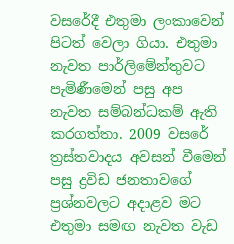වසරේදී එතුමා ලංකාවෙන් පිටත් වෙලා ගියා. එතුමා නැවත පාර්ලිමේන්තුවට පැමිණීමෙන් පසු අප නැවත සම්බන්ධකම් ඇති කරගත්තා. 2009 වසරේ ත්‍රස්තවාදය අවසන් වීමෙන් පසු ද්‍රවිඩ ජනතාවගේ ප්‍රශ්නවලට අදාළව මට එතුමා සමඟ නැවත වැඩ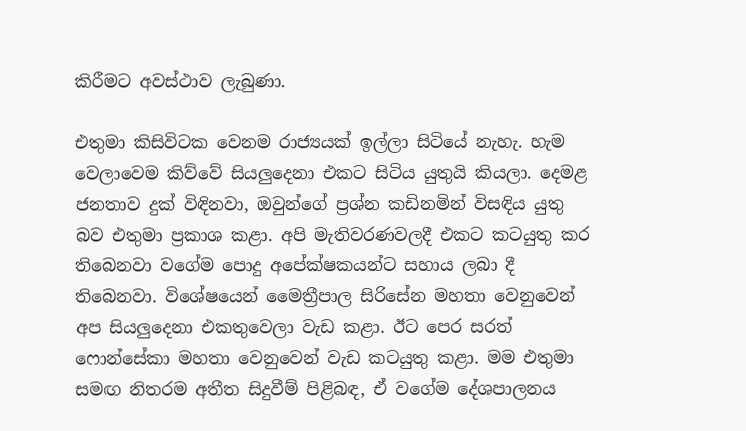කිරීමට අවස්ථාව ලැබුණා.

එතුමා කිසිවිටක වෙනම රාජ්‍යයක් ඉල්ලා සිටියේ නැහැ. හැම වෙලාවෙම කිව්වේ සියලුදෙනා එකට සිටිය යුතුයි කියලා. දෙමළ ජනතාව දුක් විඳිනවා, ඔවුන්ගේ ප්‍රශ්න කඩිනමින් විසඳිය යුතු බව එතුමා ප්‍රකාශ කළා. අපි මැතිවරණවලදී එකට කටයුතු කර තිබෙනවා වගේම පොදු අපේක්ෂකයන්ට සහාය ලබා දී තිබෙනවා. විශේෂයෙන් මෛත්‍රීපාල සිරිසේන මහතා වෙනුවෙන් අප සියලුදෙනා එකතුවෙලා වැඩ කළා. ඊට පෙර සරත් ෆොන්සේකා මහතා වෙනුවෙන් වැඩ කටයුතු කළා. මම එතුමා සමඟ නිතරම අතීත සිදුවීම් පිළිබඳ, ඒ වගේම දේශපාලනය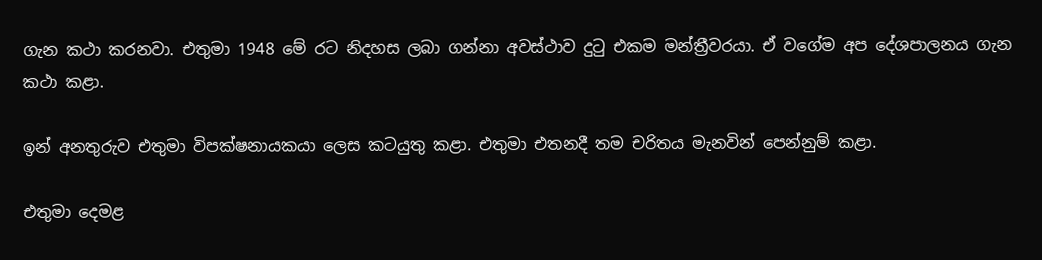ගැන කථා කරනවා. එතුමා 1948 මේ රට නිදහස ලබා ගන්නා අවස්ථාව දුටු එකම මන්ත්‍රීවරයා. ඒ වගේම අප දේශපාලනය ගැන කථා කළා.

ඉන් අනතුරුව එතුමා විපක්ෂනායකයා ලෙස කටයුතු කළා. එතුමා එතනදී තම චරිතය මැනවින් පෙන්නුම් කළා.

එතුමා දෙමළ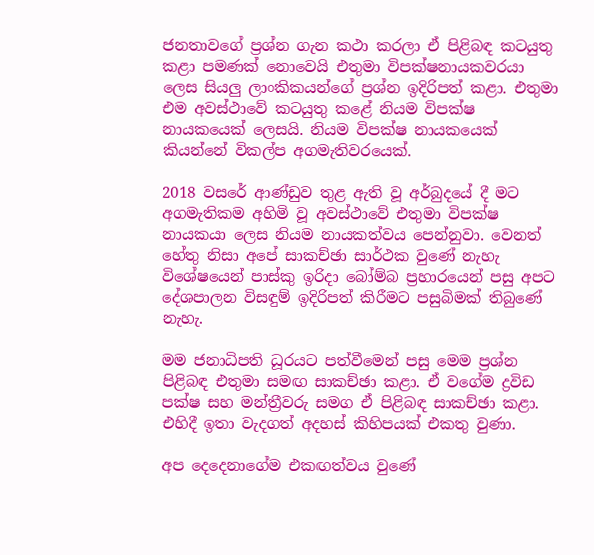ජනතාවගේ ප්‍රශ්න ගැන කථා කරලා ඒ පිළිබඳ කටයුතු කළා පමණක් නොවෙයි එතුමා විපක්ෂනායකවරයා ලෙස සියලු ලාංකිකයන්ගේ ප්‍රශ්න ඉදිරිපත් කළා. එතුමා එම අවස්ථාවේ කටයුතු කළේ නියම විපක්ෂ නායකයෙක් ලෙසයි. නියම විපක්ෂ නායකයෙක් කියන්නේ විකල්ප අගමැතිවරයෙක්.

2018 වසරේ ආණ්ඩුව තුළ ඇති වූ අර්බුදයේ දී මට අගමැතිකම අහිමි වූ අවස්ථාවේ එතුමා විපක්ෂ නායකයා ලෙස නියම නායකත්වය පෙන්නුවා. වෙනත් හේතු නිසා අපේ සාකච්ඡා සාර්ථක වුණේ නැහැ විශේෂයෙන් පාස්කු ඉරිදා බෝම්බ ප්‍රහාරයෙන් පසු අපට දේශපාලන විසඳුම් ඉදිරිපත් කිරීමට පසුබිමක් තිබුණේ නැහැ.

මම ජනාධිපති ධූරයට පත්වීමෙන් පසු මෙම ප්‍රශ්න පිළිබඳ එතුමා සමඟ සාකච්ඡා කළා. ඒ වගේම ද්‍රවිඩ පක්ෂ සහ මන්ත්‍රීවරු සමග ඒ පිළිබඳ සාකච්ඡා කළා. එහිදී ඉතා වැදගත් අදහස් කිහිපයක් එකතු වුණා.

අප දෙදෙනාගේම එකඟත්වය වුණේ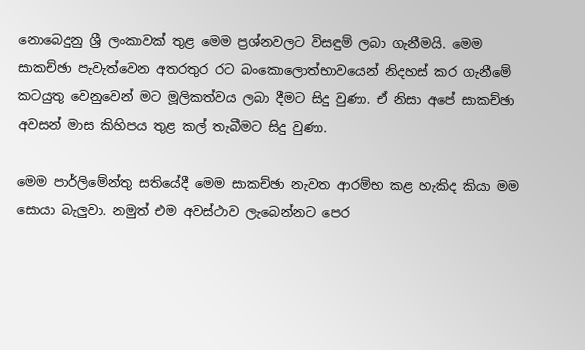නොබෙදුනු ශ්‍රී ලංකාවක් තුළ මෙම ප්‍රශ්නවලට විසඳුම් ලබා ගැනීමයි. මෙම සාකච්ඡා පැවැත්වෙන අතරතුර රට බංකොලොත්භාවයෙන් නිදහස් කර ගැනීමේ කටයුතු වෙනුවෙන් මට මූලිකත්වය ලබා දීමට සිදු වුණා. ඒ නිසා අපේ සාකච්ඡා අවසන් මාස කිහිපය තුළ කල් තැබීමට සිදු වුණා.

මෙම පාර්ලිමේන්තු සතියේදී මෙම සාකච්ඡා නැවත ආරම්භ කළ හැකිද කියා මම සොයා බැලුවා. නමුත් එම අවස්ථාව ලැබෙන්නට පෙර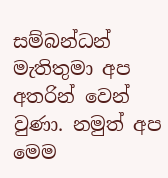සම්බන්ධන් මැතිතුමා අප අතරින් වෙන් වුණා. නමුත් අප මෙම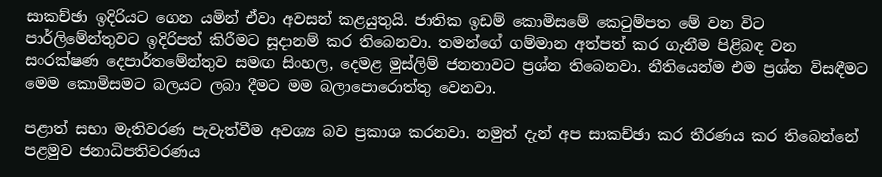සාකච්ඡා ඉදිරියට ගෙන යමින් ඒවා අවසන් කළයුතුයි. ජාතික ඉඩම් කොමිසමේ කෙටුම්පත මේ වන විට පාර්ලිමේන්තුවට ඉදිරිපත් කිරීමට සූදානම් කර තිබෙනවා. තමන්ගේ ගම්මාන අත්පත් කර ගැනීම පිළිබඳ වන සංරක්ෂණ දෙපාර්තමේන්තුව සමඟ සිංහල, දෙමළ මුස්ලිම් ජනතාවට ප්‍රශ්න තිබෙනවා. නීතියෙන්ම එම ප්‍රශ්න විසඳීමට මෙම කොමිසමට බලයට ලබා දීමට මම බලාපොරොත්තු වෙනවා.

පළාත් සභා මැතිවරණ පැවැත්වීම අවශ්‍ය බව ප්‍රකාශ කරනවා. නමුත් දැන් අප සාකච්ඡා කර තීරණය කර තිබෙන්නේ පළමුව ජනාධිපතිවරණය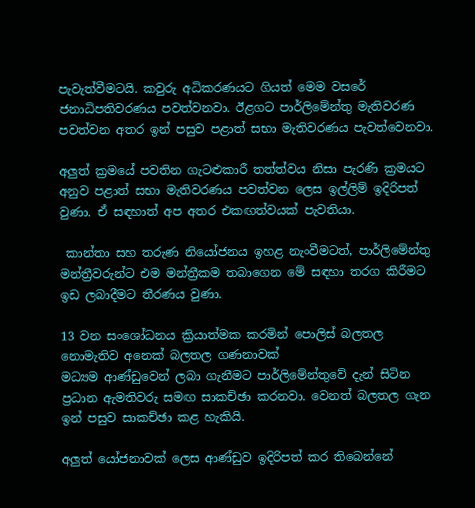පැවැත්වීමටයි. කවුරු අධිකරණයට ගියත් මෙම වසරේ ජනාධිපතිවරණය පවත්වනවා. ඊළගට පාර්ලිමේන්තු මැතිවරණ පවත්වන අතර ඉන් පසුව පළාත් සභා මැතිවරණය පැවත්වෙනවා.

අලුත් ක්‍රමයේ පවතින ගැටළුකාරී තත්ත්වය නිසා පැරණි ක්‍රමයට අනුව පළාත් සභා මැතිවරණය පවත්වන ලෙස ඉල්ලිම් ඉදිරිපත් වුණා. ඒ සඳහාත් අප අතර එකඟත්වයක් පැවතියා.

 කාන්තා සහ තරුණ නියෝජනය ඉහළ නැංවීමටත්, පාර්ලිමේන්තු මන්ත්‍රීවරුන්ට එම මන්ත්‍රීකම තබාගෙන මේ සඳහා තරග කිරීමට ඉඩ ලබාදීමට තීරණය වුණා.

13 වන සංශෝධනය ක්‍රියාත්මක කරමින් පොලිස් බලතල නොමැතිව අනෙක් බලතල ගණනාවක්
මධ්‍යම ආණ්ඩුවෙන් ලබා ගැනීමට පාර්ලිමේන්තුවේ දැන් සිටින ප්‍රධාන ඇමතිවරු සමඟ සාකච්ඡා කරනවා. වෙනත් බලතල ගැන ඉන් පසුව සාකච්ඡා කළ හැකියි.

අලුත් යෝජනාවක් ලෙස ආණ්ඩුව ඉදිරිපත් කර තිබෙන්නේ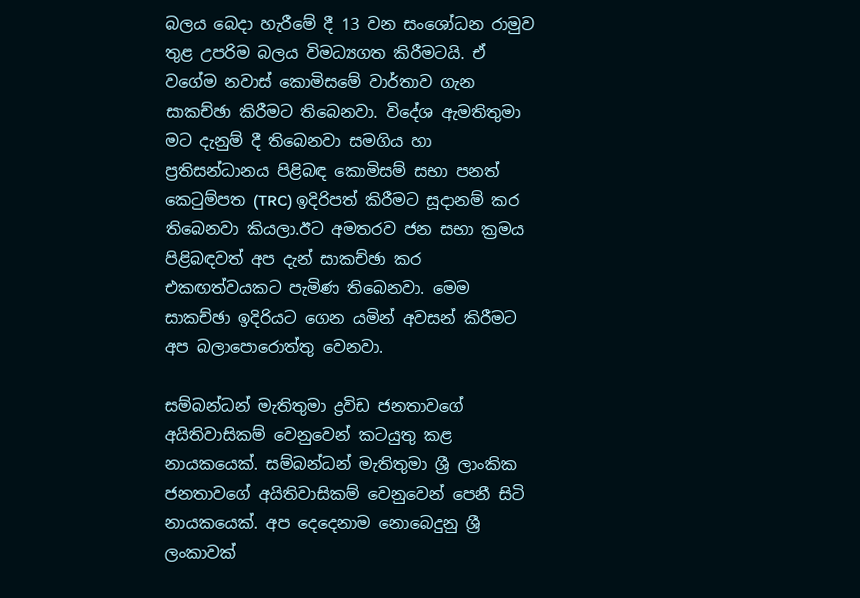බලය බෙදා හැරීමේ දී 13 වන සංශෝධන රාමුව තුළ උපරිම බලය විමධ්‍යගත කිරීමටයි. ඒ වගේම නවාස් කොමිසමේ වාර්තාව ගැන සාකච්ඡා කිරීමට තිබෙනවා. විදේශ ඇමතිතුමා මට දැනුම් දී තිබෙනවා සමගිය හා ප්‍රතිසන්ධානය පිළිබඳ කොමිසම් සභා පනත් කෙටුම්පත (TRC) ඉදිරිපත් කිරීමට සූදානම් කර තිබෙනවා කියලා.ඊට අමතරව ජන සභා ක්‍රමය පිළිබඳවත් අප දැන් සාකච්ඡා කර එකඟත්වයකට පැමිණ තිබෙනවා. මෙම සාකච්ඡා ඉදිරියට ගෙන යමින් අවසන් කිරීමට අප බලාපොරොත්තු වෙනවා.

සම්බන්ධන් මැතිතුමා ද්‍රවිඩ ජනතාවගේ අයිතිවාසිකම් වෙනුවෙන් කටයුතු කළ නායකයෙක්. සම්බන්ධන් මැතිතුමා ශ්‍රී ලාංකික ජනතාවගේ අයිතිවාසිකම් වෙනුවෙන් පෙනී සිටි නායකයෙක්. අප දෙදෙනාම නොබෙදුනු ශ්‍රී ලංකාවක්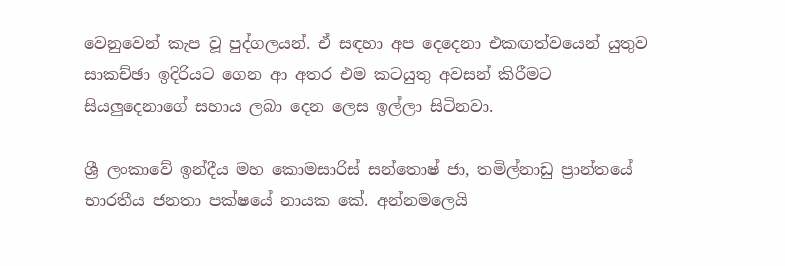වෙනුවෙන් කැප වූ පුද්ගලයන්. ඒ සඳහා අප දෙදෙනා එකඟත්වයෙන් යුතුව සාකච්ඡා ඉදිරියට ගෙන ආ අතර එම කටයුතු අවසන් කිරීමට සියලුදෙනාගේ සහාය ලබා දෙන ලෙස ඉල්ලා සිටිනවා.

ශ්‍රී ලංකාවේ ඉන්දීය මහ කොමසාරිස් සන්තොෂ් ජා, තමිල්නාඩු ප්‍රාන්තයේ භාරතීය ජනතා පක්ෂයේ නායක කේ. අන්නමලෙයි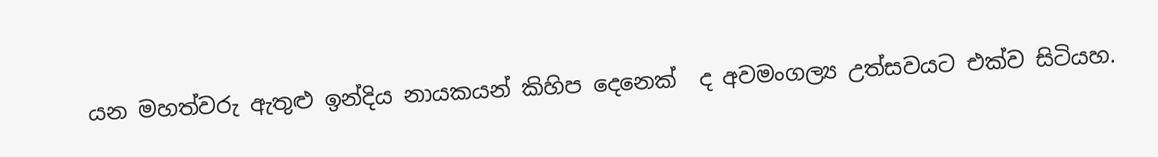යන මහත්වරු ඇතුළු ඉන්දිය නායකයන් කිහිප දෙනෙක්  ද අවමංගල්‍ය උත්සවයට එක්ව සිටියහ.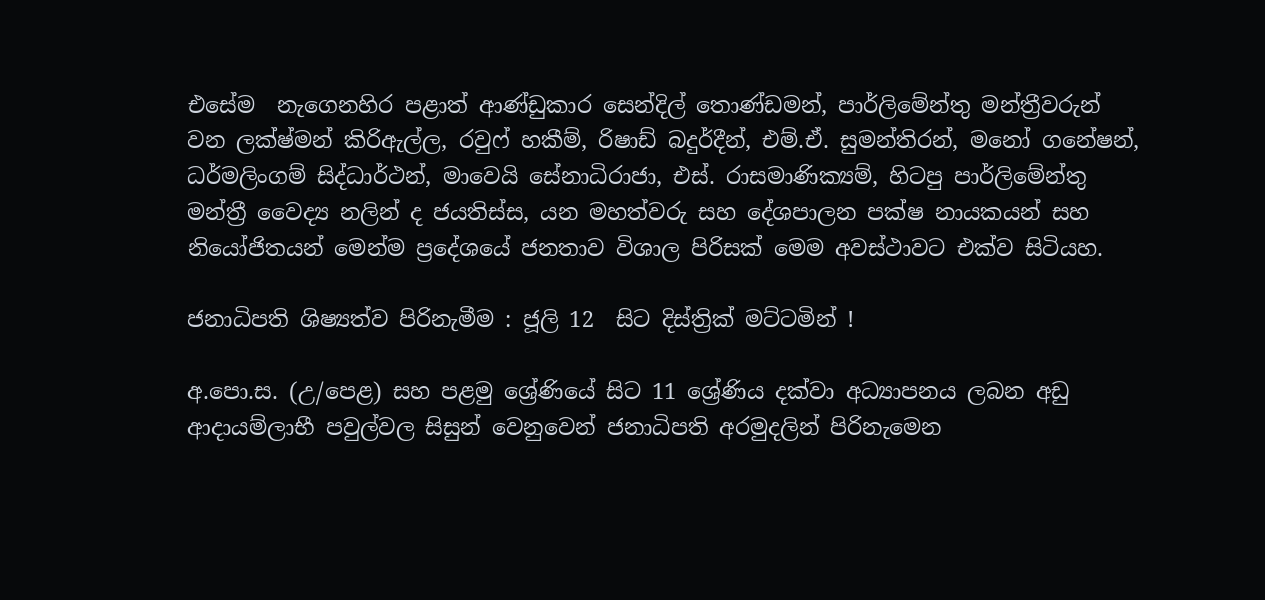එසේම  නැගෙනහිර පළාත් ආණ්ඩුකාර සෙන්දිල් තොණ්ඩමන්, පාර්ලිමේන්තු මන්ත්‍රීවරුන් වන ලක්ෂ්මන් කිරිඇල්ල, රවුෆ් හකීම්, රිෂාඩ් බදුර්දීන්, එම්.ඒ. සුමන්තිරන්, මනෝ ගනේෂන්, ධර්මලිංගම් සිද්ධාර්ථන්, මාවෙයි සේනාධිරාජා, එස්. රාසමාණික්‍යම්, හිටපු පාර්ලිමේන්තු මන්ත්‍රී වෛද්‍ය නලින් ද ජයතිස්ස, යන මහත්වරු සහ දේශපාලන පක්ෂ නායකයන් සහ නියෝජිතයන් මෙන්ම ප්‍රදේශයේ ජනතාව විශාල පිරිසක් මෙම අවස්ථාවට එක්ව සිටියහ.

ජනාධිපති ශිෂ්‍යත්ව පිරිනැමීම : ජූලි 12  සිට දිස්ත්‍රික් මට්ටමින් !

අ.පො.ස. (උ/පෙළ) සහ පළමු ශ්‍රේණියේ සිට 11 ශ්‍රේණිය දක්වා අධ්‍යාපනය ලබන අඩු ආදායම්ලාභී පවුල්වල සිසුන් වෙනුවෙන් ජනාධිපති අරමුදලින් පිරිනැමෙන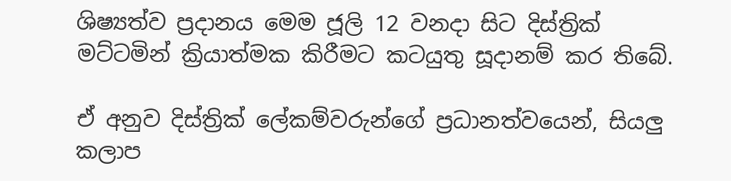ශිෂ්‍යත්ව ප්‍රදානය මෙම ජූලි 12 වනදා සිට දිස්ත්‍රික් මට්ටමින් ක්‍රියාත්මක කිරීමට කටයුතු සූදානම් කර තිබේ.

ඒ අනුව දිස්ත්‍රික් ලේකම්වරුන්ගේ ප්‍රධානත්වයෙන්, සියලු කලාප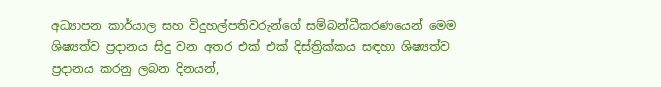අධ්‍යාපන කාර්යාල සහ විදුහල්පතිවරුන්ගේ සම්බන්ධීකරණයෙන් මෙම ශිෂ්‍යත්ව ප්‍රදානය සිදු වන අතර එක් එක් දිස්ත්‍රික්කය සඳහා ශිෂ්‍යත්ව ප්‍රදානය කරනු ලබන දිනයන්,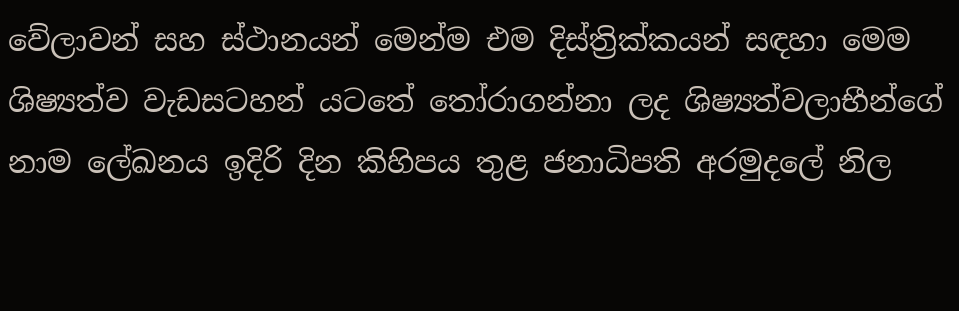වේලාවන් සහ ස්ථානයන් මෙන්ම එම දිස්ත්‍රික්කයන් සඳහා මෙම ශිෂ්‍යත්ව වැඩසටහන් යටතේ තෝරාගන්නා ලද ශිෂ්‍යත්වලාභීන්ගේ නාම ලේඛනය ඉදිරි දින කිහිපය තුළ ජනාධිපති අරමුදලේ නිල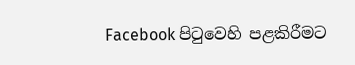Facebook පිටුවෙහි පළකිරීමට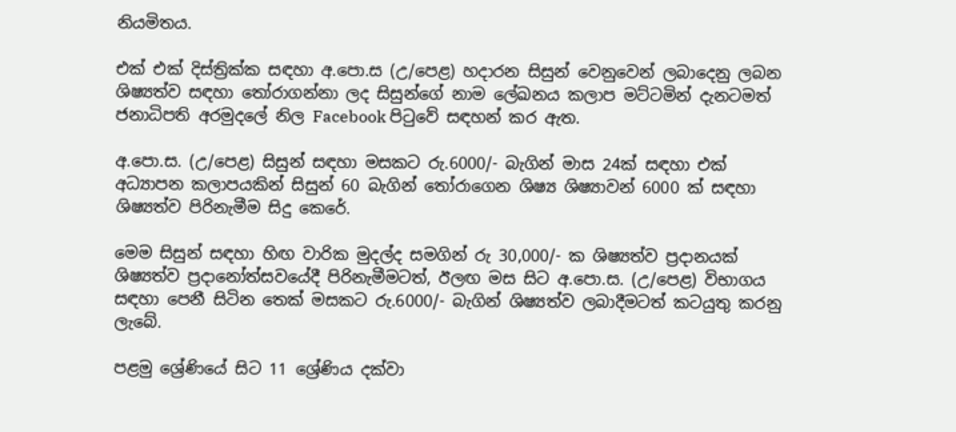නියමිතය.

එක් එක් දිස්ත්‍රික්ක සඳහා අ.පො.ස (උ/පෙළ) හදාරන සිසුන් වෙනුවෙන් ලබාදෙනු ලබන ශිෂ්‍යත්ව සඳහා තෝරාගන්නා ලද සිසුන්ගේ නාම ලේඛනය කලාප මට්ටමින් දැනටමත් ජනාධිපති අරමුදලේ නිල Facebook පිටුවේ සඳහන් කර ඇත.

අ.පො.ස. (උ/පෙළ) සිසුන් සඳහා මසකට ‍රු.6000/- බැගින් මාස 24ක් සඳහා එක් අධ්‍යාපන කලාපයකින් සිසුන් 60 බැගින් තෝරාගෙන ශිෂ්‍ය ශිෂ්‍යාවන් 6000 ක් සඳහා ශිෂ්‍යත්ව පිරිනැමීම සිදු කෙරේ.

මෙම සිසුන් සඳහා හිඟ වාරික මුදල්ද සමගින්‍ රු 30,000/- ක ශිෂ්‍යත්ව ප්‍රදානයක් ශිෂ්‍යත්ව ප්‍රදානෝත්සවයේදී පිරිනැමීමටත්, ඊලඟ මස සිට අ.පො.ස. (උ/පෙළ) විභාගය සඳහා පෙනී සිටින තෙක් මසකට ‍රු.6000/- බැගින් ශිෂ්‍යත්ව ලබාදීමටත් කටයුතු කරනු ලැබේ.

පළමු ශ්‍රේණියේ සිට 11 ශ්‍රේණිය දක්වා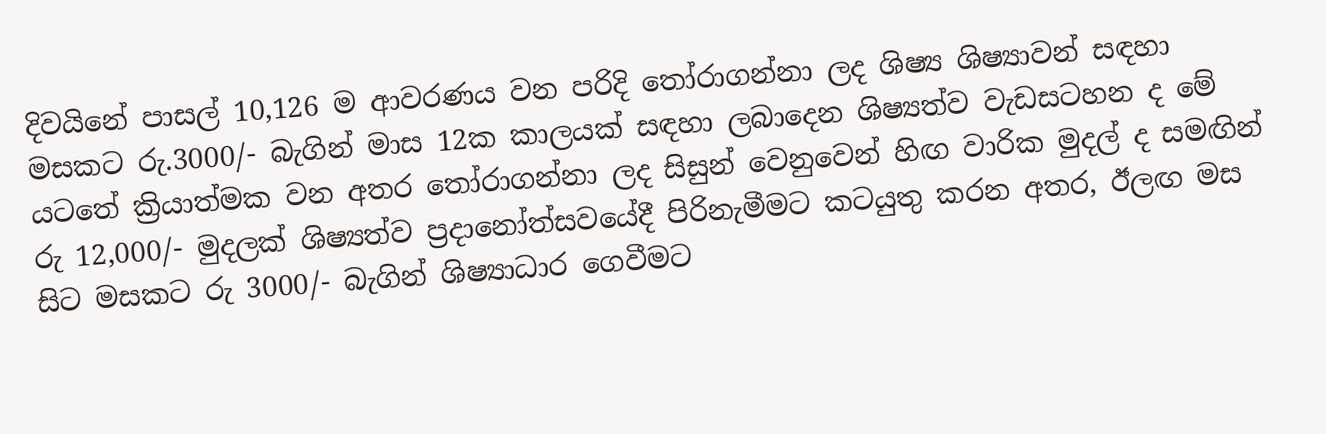දිවයිනේ පාසල් 10,126 ම ආවරණය වන පරිදි තෝරාගන්නා ලද ශිෂ්‍ය ශිෂ්‍යාවන් සඳහා මසකට ‍රු.3000/- බැගින් මාස 12ක කාලයක් සඳහා ලබාදෙන ශිෂ්‍යත්ව වැඩසටහන ද මේ යටතේ ක්‍රියාත්මක වන අතර තෝරාගන්නා ලද සිසුන් වෙනුවෙන් හිඟ වාරික මුදල් ද සමඟින්‍ රු 12,000/- මුදලක් ශිෂ්‍යත්ව ප්‍රදානෝත්සවයේදී පිරිනැමීමට කටයුතු කරන අතර, ඊලඟ මස සිට මසකට රු 3000/- බැගින් ශිෂ්‍යාධාර ගෙවීමට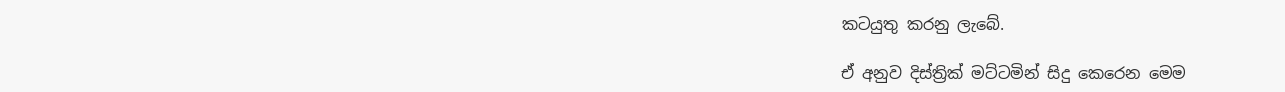කටයුතු කරනු ලැබේ.

ඒ අනුව දිස්ත්‍රික් මට්ටමින් සිදු කෙරෙන මෙම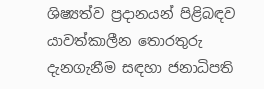ශිෂ්‍යත්ව ප්‍රදානයන් පිළිබඳව යාවත්කාලීන තොරතුරු දැනගැනීම සඳහා ජනාධිපති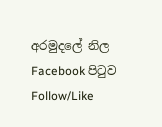අරමුදලේ නිල Facebook පිටුව Follow/Like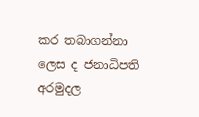කර තබාගන්නා ලෙස ද ජනාධිපති අරමුදල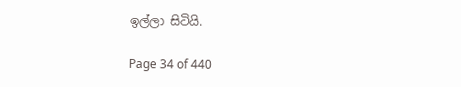ඉල්ලා සිටියි.

Page 34 of 440